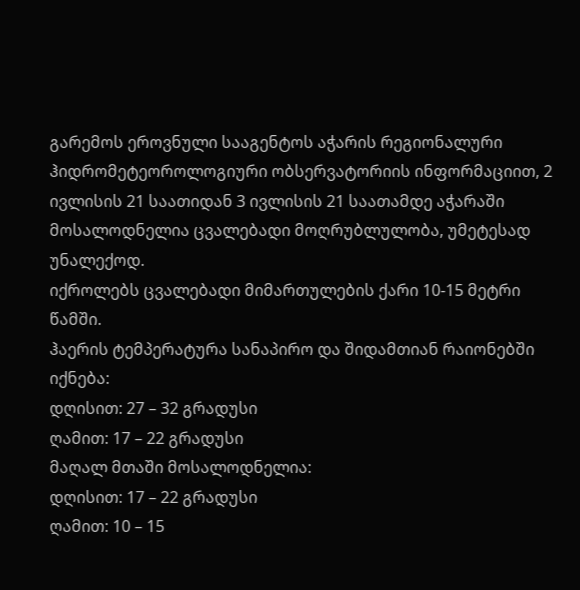გარემოს ეროვნული სააგენტოს აჭარის რეგიონალური ჰიდრომეტეოროლოგიური ობსერვატორიის ინფორმაციით, 2 ივლისის 21 საათიდან 3 ივლისის 21 საათამდე აჭარაში მოსალოდნელია ცვალებადი მოღრუბლულობა, უმეტესად უნალექოდ.
იქროლებს ცვალებადი მიმართულების ქარი 10-15 მეტრი წამში.
ჰაერის ტემპერატურა სანაპირო და შიდამთიან რაიონებში იქნება:
დღისით: 27 – 32 გრადუსი
ღამით: 17 – 22 გრადუსი
მაღალ მთაში მოსალოდნელია:
დღისით: 17 – 22 გრადუსი
ღამით: 10 – 15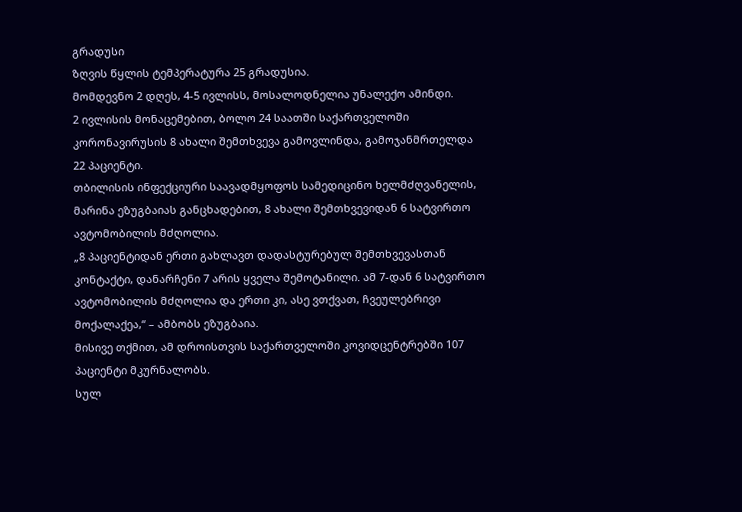გრადუსი
ზღვის წყლის ტემპერატურა 25 გრადუსია.
მომდევნო 2 დღეს, 4-5 ივლისს, მოსალოდნელია უნალექო ამინდი.
2 ივლისის მონაცემებით, ბოლო 24 საათში საქართველოში კორონავირუსის 8 ახალი შემთხვევა გამოვლინდა, გამოჯანმრთელდა 22 პაციენტი.
თბილისის ინფექციური საავადმყოფოს სამედიცინო ხელმძღვანელის, მარინა ეზუგბაიას განცხადებით, 8 ახალი შემთხვევიდან 6 სატვირთო ავტომობილის მძღოლია.
„8 პაციენტიდან ერთი გახლავთ დადასტურებულ შემთხვევასთან კონტაქტი, დანარჩენი 7 არის ყველა შემოტანილი. ამ 7-დან 6 სატვირთო ავტომობილის მძღოლია და ერთი კი, ასე ვთქვათ, ჩვეულებრივი მოქალაქეა,“ – ამბობს ეზუგბაია.
მისივე თქმით, ამ დროისთვის საქართველოში კოვიდცენტრებში 107 პაციენტი მკურნალობს.
სულ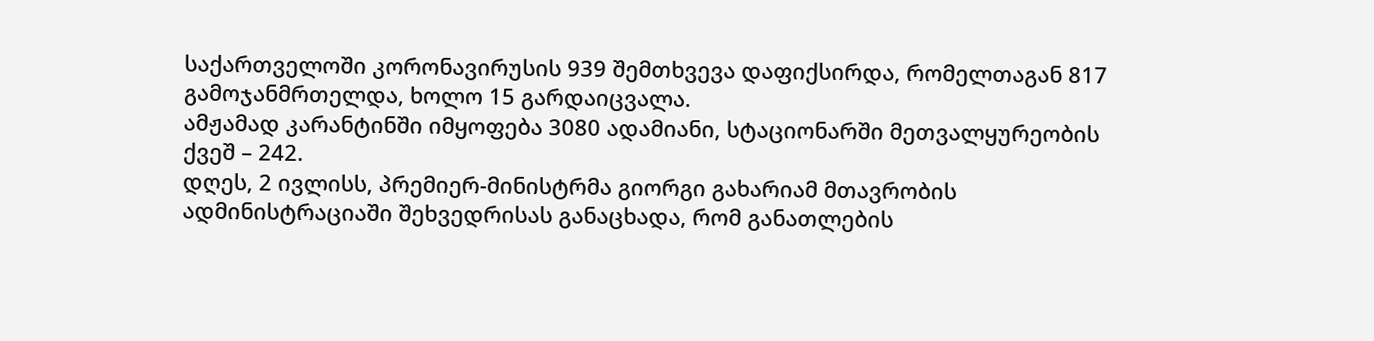საქართველოში კორონავირუსის 939 შემთხვევა დაფიქსირდა, რომელთაგან 817 გამოჯანმრთელდა, ხოლო 15 გარდაიცვალა.
ამჟამად კარანტინში იმყოფება 3080 ადამიანი, სტაციონარში მეთვალყურეობის ქვეშ – 242.
დღეს, 2 ივლისს, პრემიერ-მინისტრმა გიორგი გახარიამ მთავრობის ადმინისტრაციაში შეხვედრისას განაცხადა, რომ განათლების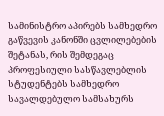სამინისტრო აპირებს სამხედრო გაწვევის კანონში ცვლილებების შეტანას, რის შემდეგაც პროფესიული სასწავლებლის სტუდენტებს სამხედრო სავალდებულო სამსახურს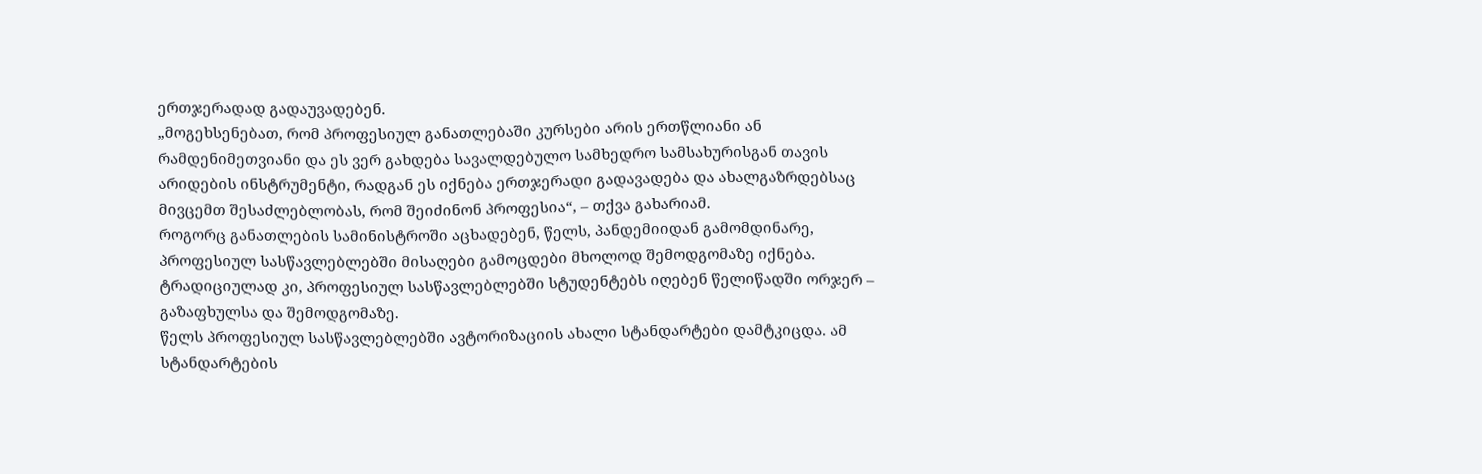ერთჯერადად გადაუვადებენ.
„მოგეხსენებათ, რომ პროფესიულ განათლებაში კურსები არის ერთწლიანი ან რამდენიმეთვიანი და ეს ვერ გახდება სავალდებულო სამხედრო სამსახურისგან თავის არიდების ინსტრუმენტი, რადგან ეს იქნება ერთჯერადი გადავადება და ახალგაზრდებსაც მივცემთ შესაძლებლობას, რომ შეიძინონ პროფესია“, – თქვა გახარიამ.
როგორც განათლების სამინისტროში აცხადებენ, წელს, პანდემიიდან გამომდინარე, პროფესიულ სასწავლებლებში მისაღები გამოცდები მხოლოდ შემოდგომაზე იქნება. ტრადიციულად კი, პროფესიულ სასწავლებლებში სტუდენტებს იღებენ წელიწადში ორჯერ – გაზაფხულსა და შემოდგომაზე.
წელს პროფესიულ სასწავლებლებში ავტორიზაციის ახალი სტანდარტები დამტკიცდა. ამ სტანდარტების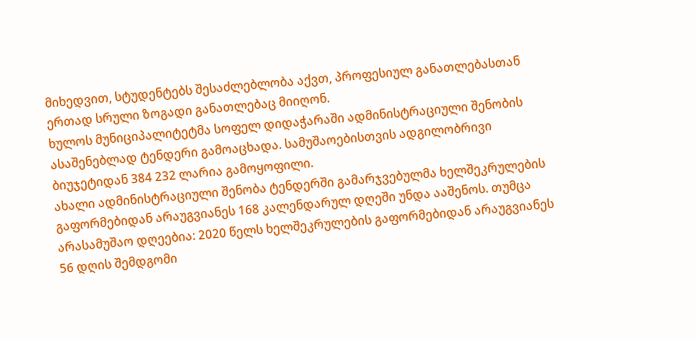მიხედვით, სტუდენტებს შესაძლებლობა აქვთ, პროფესიულ განათლებასთან ერთად სრული ზოგადი განათლებაც მიიღონ.
ხულოს მუნიციპალიტეტმა სოფელ დიდაჭარაში ადმინისტრაციული შენობის ასაშენებლად ტენდერი გამოაცხადა. სამუშაოებისთვის ადგილობრივი ბიუჯეტიდან 384 232 ლარია გამოყოფილი.
ახალი ადმინისტრაციული შენობა ტენდერში გამარჯვებულმა ხელშეკრულების გაფორმებიდან არაუგვიანეს 168 კალენდარულ დღეში უნდა ააშენოს. თუმცა არასამუშაო დღეებია: 2020 წელს ხელშეკრულების გაფორმებიდან არაუგვიანეს 56 დღის შემდგომი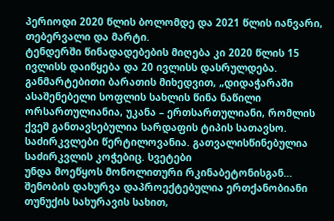პერიოდი 2020 წლის ბოლომდე და 2021 წლის იანვარი, თებერვალი და მარტი.
ტენდერში წინადადებების მიღება კი 2020 წლის 15 ივლისს დაიწყება და 20 ივლისს დასრულდება.
განმარტებითი ბარათის მიხედვით, „დიდაჭარაში ასაშენებელი სოფლის სახლის წინა ნაწილი ორსართულიანია, უკანა – ერთსართულიანი, რომლის ქვეშ განთავსებულია სარდაფის ტიპის სათავსო. საძირკვლები წერტილოვანია. გათვალისწინებულია საძირკვლის კოჭებიც. სვეტები
უნდა მოეწყოს მონოლითური რკინაბეტონისგან… შენობის დახურვა დაპროექტებულია ერთქანობიანი თუნუქის სახურავის სახით,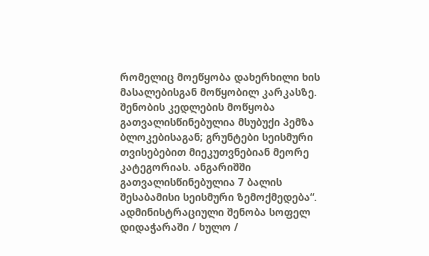რომელიც მოეწყობა დახერხილი ხის მასალებისგან მოწყობილ კარკასზე. შენობის კედლების მოწყობა გათვალისწინებულია მსუბუქი პემზა ბლოკებისაგან; გრუნტები სეისმური თვისებებით მიეკუთვნებიან მეორე კატეგორიას. ანგარიშში გათვალისწინებულია 7 ბალის შესაბამისი სეისმური ზემოქმედება“.
ადმინისტრაციული შენობა სოფელ დიდაჭარაში / ხულო /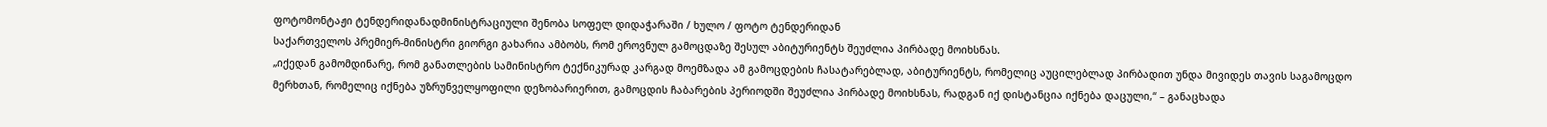ფოტომონტაჟი ტენდერიდანადმინისტრაციული შენობა სოფელ დიდაჭარაში / ხულო / ფოტო ტენდერიდან
საქართველოს პრემიერ-მინისტრი გიორგი გახარია ამბობს, რომ ეროვნულ გამოცდაზე შესულ აბიტურიენტს შეუძლია პირბადე მოიხსნას.
„იქედან გამომდინარე, რომ განათლების სამინისტრო ტექნიკურად კარგად მოემზადა ამ გამოცდების ჩასატარებლად, აბიტურიენტს, რომელიც აუცილებლად პირბადით უნდა მივიდეს თავის საგამოცდო მერხთან, რომელიც იქნება უზრუნველყოფილი დეზობარიერით, გამოცდის ჩაბარების პერიოდში შეუძლია პირბადე მოიხსნას, რადგან იქ დისტანცია იქნება დაცული,“ – განაცხადა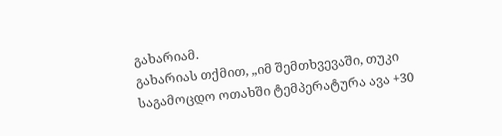გახარიამ.
გახარიას თქმით, „იმ შემთხვევაში, თუკი საგამოცდო ოთახში ტემპერატურა ავა +30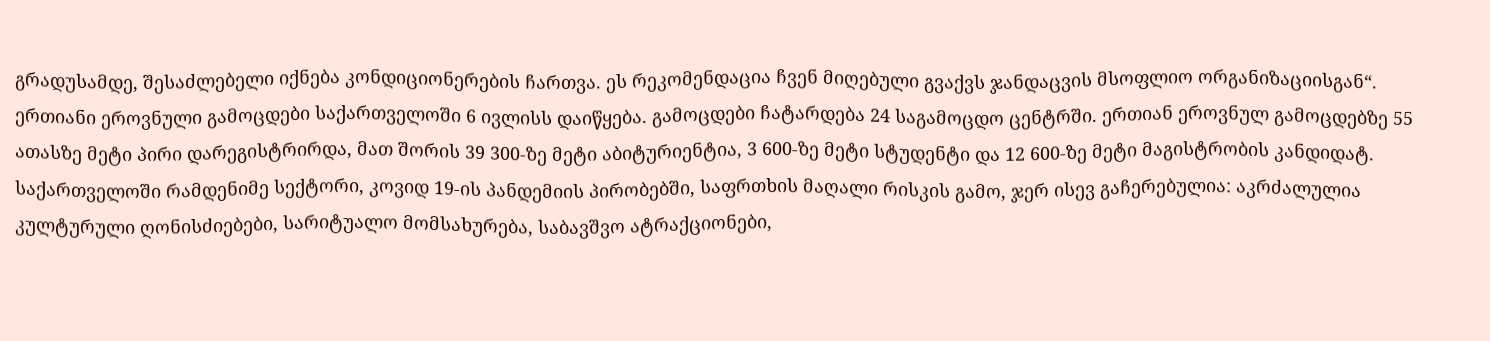გრადუსამდე, შესაძლებელი იქნება კონდიციონერების ჩართვა. ეს რეკომენდაცია ჩვენ მიღებული გვაქვს ჯანდაცვის მსოფლიო ორგანიზაციისგან“.
ერთიანი ეროვნული გამოცდები საქართველოში 6 ივლისს დაიწყება. გამოცდები ჩატარდება 24 საგამოცდო ცენტრში. ერთიან ეროვნულ გამოცდებზე 55 ათასზე მეტი პირი დარეგისტრირდა, მათ შორის 39 300-ზე მეტი აბიტურიენტია, 3 600-ზე მეტი სტუდენტი და 12 600-ზე მეტი მაგისტრობის კანდიდატ.
საქართველოში რამდენიმე სექტორი, კოვიდ 19-ის პანდემიის პირობებში, საფრთხის მაღალი რისკის გამო, ჯერ ისევ გაჩერებულია: აკრძალულია კულტურული ღონისძიებები, სარიტუალო მომსახურება, საბავშვო ატრაქციონები,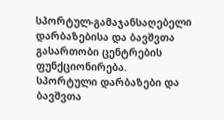სპორტულ-გამაჯანსაღებელი დარბაზებისა და ბავშვთა გასართობი ცენტრების ფუნქციონირება.
სპორტული დარბაზები და ბავშვთა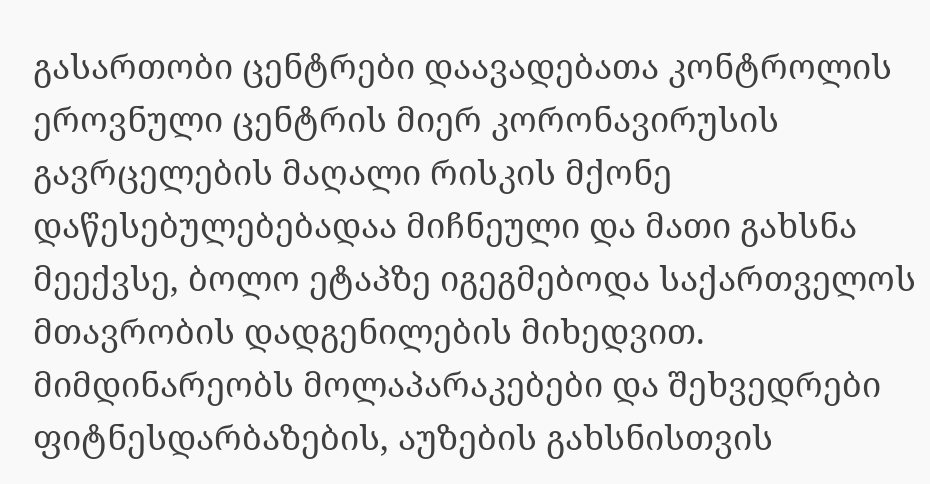გასართობი ცენტრები დაავადებათა კონტროლის ეროვნული ცენტრის მიერ კორონავირუსის გავრცელების მაღალი რისკის მქონე დაწესებულებებადაა მიჩნეული და მათი გახსნა მეექვსე, ბოლო ეტაპზე იგეგმებოდა საქართველოს მთავრობის დადგენილების მიხედვით.
მიმდინარეობს მოლაპარაკებები და შეხვედრები ფიტნესდარბაზების, აუზების გახსნისთვის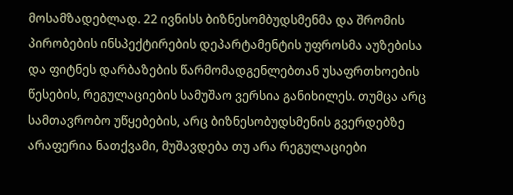მოსამზადებლად. 22 ივნისს ბიზნესომბუდსმენმა და შრომის პირობების ინსპექტირების დეპარტამენტის უფროსმა აუზებისა და ფიტნეს დარბაზების წარმომადგენლებთან უსაფრთხოების წესების, რეგულაციების სამუშაო ვერსია განიხილეს. თუმცა არც სამთავრობო უწყებების, არც ბიზნესობუდსმენის გვერდებზე არაფერია ნათქვამი, მუშავდება თუ არა რეგულაციები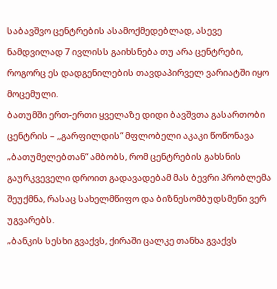საბავშვო ცენტრების ასამოქმედებლად, ასევე ნამდვილად 7 ივლისს გაიხსნება თუ არა ცენტრები, როგორც ეს დადგენილების თავდაპირველ ვარიატში იყო მოცემული.
ბათუმში ერთ-ერთი ყველაზე დიდი ბავშვთა გასართობი ცენტრის – ,,გარფილდის“ მფლობელი აკაკი წოწონავა „ბათუმელებთან“ ამბობს, რომ ცენტრების გახსნის გაურკვეველი დროით გადავადებამ მას ბევრი პრობლემა შეუქმნა, რასაც სახელმწიფო და ბიზნესომბუდსმენი ვერ უგვარებს.
„ბანკის სესხი გვაქვს, ქირაში ცალკე თანხა გვაქვს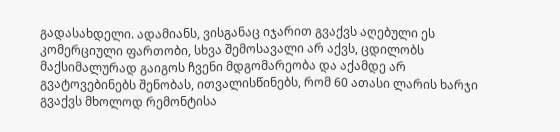გადასახდელი. ადამიანს, ვისგანაც იჯარით გვაქვს აღებული ეს კომერციული ფართობი, სხვა შემოსავალი არ აქვს, ცდილობს მაქსიმალურად გაიგოს ჩვენი მდგომარეობა და აქამდე არ გვატოვებინებს შენობას, ითვალისწინებს, რომ 60 ათასი ლარის ხარჯი გვაქვს მხოლოდ რემონტისა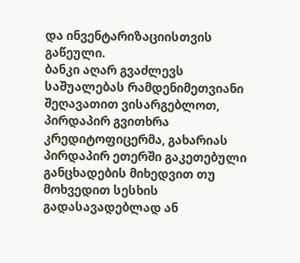და ინვენტარიზაციისთვის გაწეული.
ბანკი აღარ გვაძლევს საშუალებას რამდენიმეთვიანი შეღავათით ვისარგებლოთ, პირდაპირ გვითხრა კრედიტოფიცერმა, გახარიას პირდაპირ ეთერში გაკეთებული განცხადების მიხედვით თუ მოხვედით სესხის გადასავადებლად ან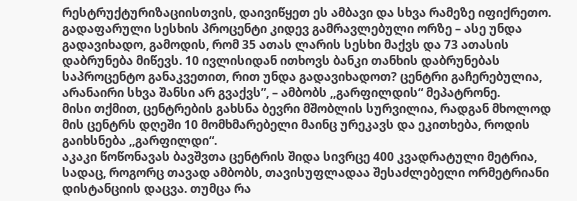რესტრუქტურიზაციისთვის, დაივიწყეთ ეს ამბავი და სხვა რამეზე იფიქრეთო. გადაფარული სესხის პროცენტი კიდევ გამრავლებული ორზე – ასე უნდა გადავიხადო, გამოდის, რომ 35 ათას ლარის სესხი მაქვს და 73 ათასის დაბრუნება მიწევს. 10 ივლისიდან ითხოვს ბანკი თანხის დაბრუნებას საპროცენტო განაკვეთით, რით უნდა გადავიხადოთ? ცენტრი გაჩერებულია, არანაირი სხვა შანსი არ გვაქვს”, – ამბობს ,,გარფილდის“ მეპატრონე.
მისი თქმით, ცენტრების გახსნა ბევრი მშობლის სურვილია, რადგან მხოლოდ მის ცენტრს დღეში 10 მომხმარებელი მაინც ურეკავს და ეკითხება, როდის გაიხსნება ,,გარფილდი“.
აკაკი წოწონავას ბავშვთა ცენტრის შიდა სივრცე 400 კვადრატული მეტრია, სადაც, როგორც თავად ამბობს, თავისუფლადაა შესაძლებელი ორმეტრიანი დისტანციის დაცვა. თუმცა რა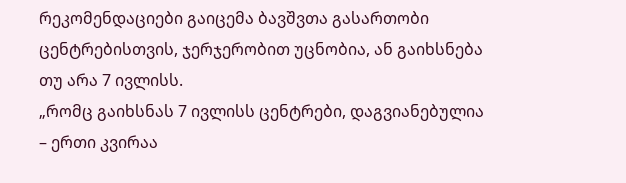რეკომენდაციები გაიცემა ბავშვთა გასართობი ცენტრებისთვის, ჯერჯერობით უცნობია, ან გაიხსნება თუ არა 7 ივლისს.
„რომც გაიხსნას 7 ივლისს ცენტრები, დაგვიანებულია – ერთი კვირაა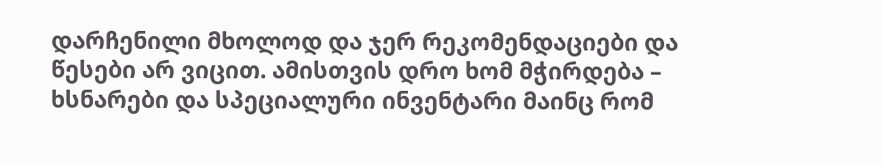დარჩენილი მხოლოდ და ჯერ რეკომენდაციები და წესები არ ვიცით. ამისთვის დრო ხომ მჭირდება – ხსნარები და სპეციალური ინვენტარი მაინც რომ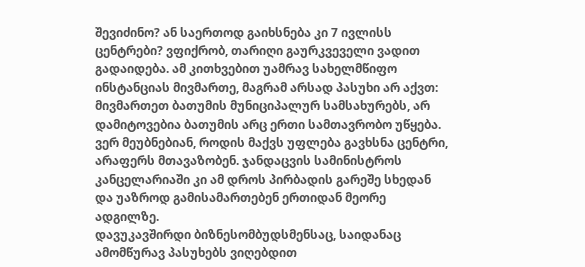შევიძინო? ან საერთოდ გაიხსნება კი 7 ივლისს ცენტრები? ვფიქრობ, თარიღი გაურკვეველი ვადით გადაიდება. ამ კითხვებით უამრავ სახელმწიფო ინსტანციას მივმართე, მაგრამ არსად პასუხი არ აქვთ: მივმართეთ ბათუმის მუნიციპალურ სამსახურებს, არ დამიტოვებია ბათუმის არც ერთი სამთავრობო უწყება. ვერ მეუბნებიან, როდის მაქვს უფლება გავხსნა ცენტრი, არაფერს მთავაზობენ. ჯანდაცვის სამინისტროს კანცელარიაში კი ამ დროს პირბადის გარეშე სხედან და უაზროდ გამისამართებენ ერთიდან მეორე ადგილზე.
დავუკავშირდი ბიზნესომბუდსმენსაც, საიდანაც ამომწურავ პასუხებს ვიღებდით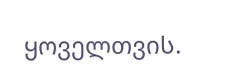ყოველთვის.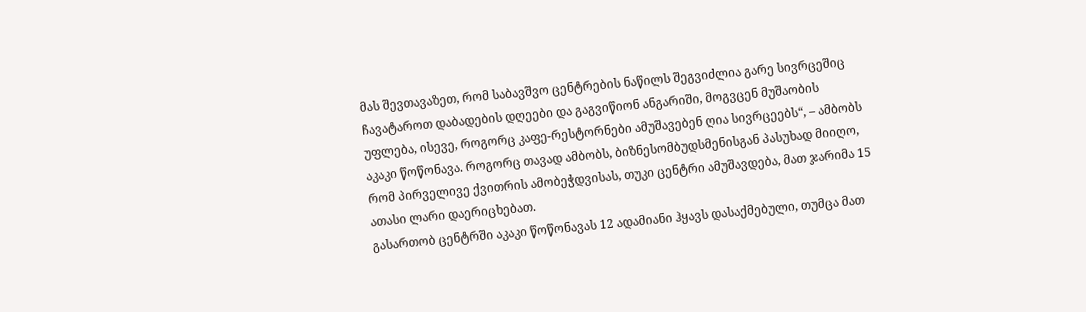მას შევთავაზეთ, რომ საბავშვო ცენტრების ნაწილს შეგვიძლია გარე სივრცეშიც ჩავატაროთ დაბადების დღეები და გაგვიწიონ ანგარიში, მოგვცენ მუშაობის უფლება, ისევე, როგორც კაფე-რესტორნები ამუშავებენ ღია სივრცეებს“, – ამბობს აკაკი წოწონავა. როგორც თავად ამბობს, ბიზნესომბუდსმენისგან პასუხად მიიღო, რომ პირველივე ქვითრის ამობეჭდვისას, თუკი ცენტრი ამუშავდება, მათ ჯარიმა 15 ათასი ლარი დაერიცხებათ.
გასართობ ცენტრში აკაკი წოწონავას 12 ადამიანი ჰყავს დასაქმებული, თუმცა მათ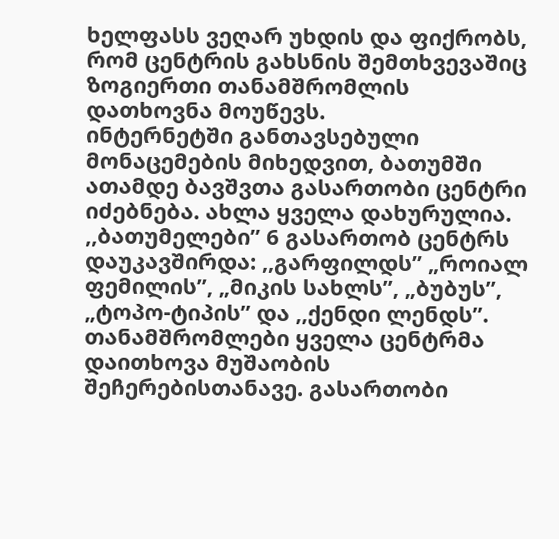ხელფასს ვეღარ უხდის და ფიქრობს, რომ ცენტრის გახსნის შემთხვევაშიც ზოგიერთი თანამშრომლის დათხოვნა მოუწევს.
ინტერნეტში განთავსებული მონაცემების მიხედვით, ბათუმში ათამდე ბავშვთა გასართობი ცენტრი იძებნება. ახლა ყველა დახურულია. ,,ბათუმელები” 6 გასართობ ცენტრს დაუკავშირდა: ,,გარფილდს” „როიალ ფემილის”, „მიკის სახლს”, „ბუბუს”, „ტოპო-ტიპის” და ,,ქენდი ლენდს”. თანამშრომლები ყველა ცენტრმა დაითხოვა მუშაობის შეჩერებისთანავე. გასართობი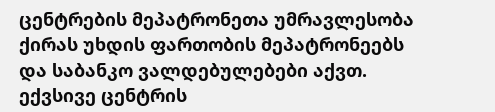ცენტრების მეპატრონეთა უმრავლესობა ქირას უხდის ფართობის მეპატრონეებს და საბანკო ვალდებულებები აქვთ. ექვსივე ცენტრის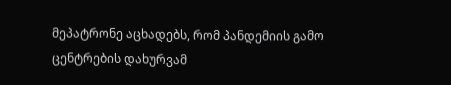მეპატრონე აცხადებს, რომ პანდემიის გამო ცენტრების დახურვამ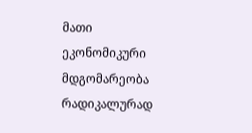მათი ეკონომიკური მდგომარეობა რადიკალურად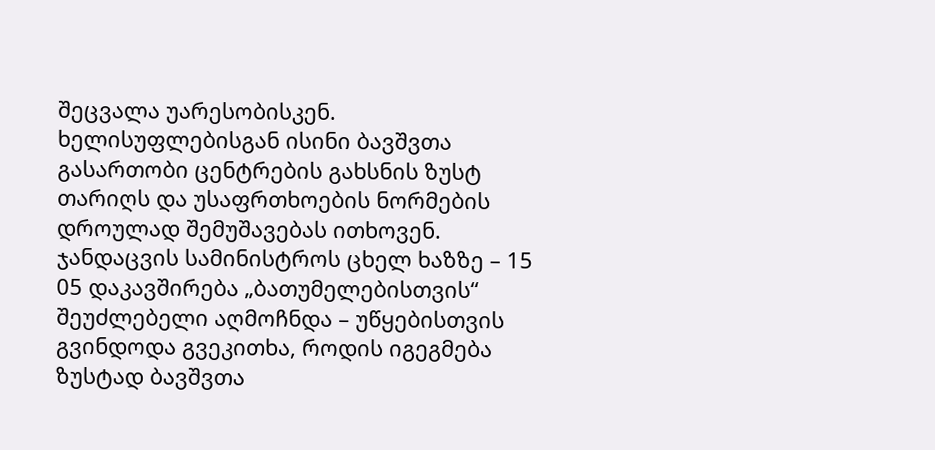შეცვალა უარესობისკენ. ხელისუფლებისგან ისინი ბავშვთა გასართობი ცენტრების გახსნის ზუსტ თარიღს და უსაფრთხოების ნორმების დროულად შემუშავებას ითხოვენ.
ჯანდაცვის სამინისტროს ცხელ ხაზზე – 15 05 დაკავშირება „ბათუმელებისთვის“ შეუძლებელი აღმოჩნდა – უწყებისთვის გვინდოდა გვეკითხა, როდის იგეგმება ზუსტად ბავშვთა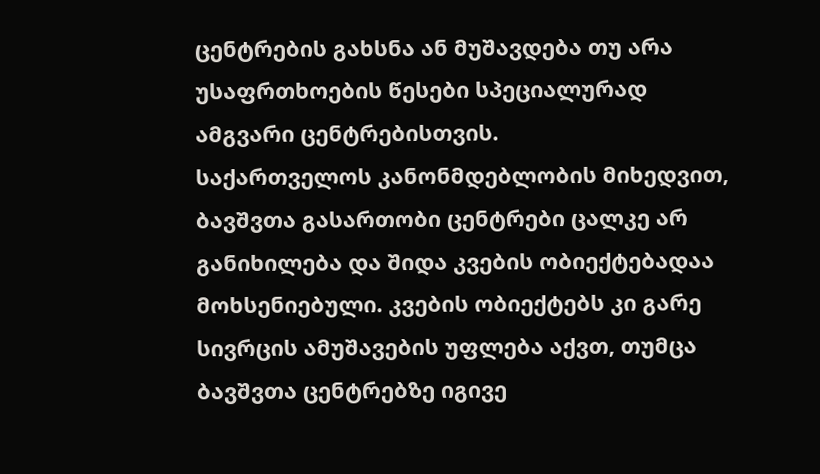ცენტრების გახსნა ან მუშავდება თუ არა უსაფრთხოების წესები სპეციალურად ამგვარი ცენტრებისთვის.
საქართველოს კანონმდებლობის მიხედვით, ბავშვთა გასართობი ცენტრები ცალკე არ განიხილება და შიდა კვების ობიექტებადაა მოხსენიებული. კვების ობიექტებს კი გარე სივრცის ამუშავების უფლება აქვთ, თუმცა ბავშვთა ცენტრებზე იგივე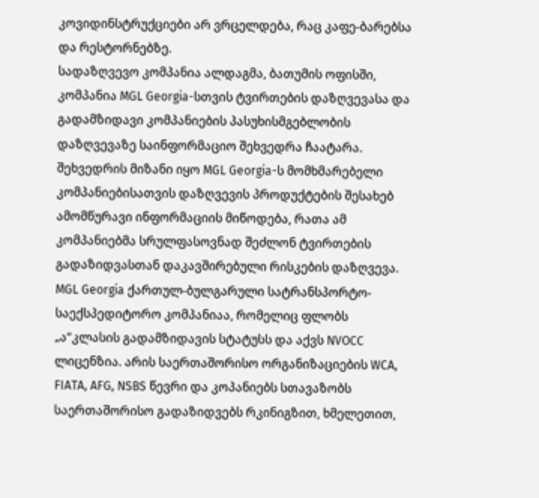კოვიდინსტრუქციები არ ვრცელდება, რაც კაფე-ბარებსა და რესტორნებზე.
სადაზღვევო კომპანია ალდაგმა, ბათუმის ოფისში, კომპანია MGL Georgia-სთვის ტვირთების დაზღვევასა და გადამზიდავი კომპანიების პასუხისმგებლობის დაზღვევაზე საინფორმაციო შეხვედრა ჩაატარა. შეხვედრის მიზანი იყო MGL Georgia-ს მომხმარებელი კომპანიებისათვის დაზღვევის პროდუქტების შესახებ ამომწურავი ინფორმაციის მიწოდება, რათა ამ კომპანიებმა სრულფასოვნად შეძლონ ტვირთების გადაზიდვასთან დაკავშირებული რისკების დაზღვევა.
MGL Georgia ქართულ-ბულგარული სატრანსპორტო-საექსპედიტორო კომპანიაა, რომელიც ფლობს „ა“კლასის გადამზიდავის სტატუსს და აქვს NVOCC ლიცენზია. არის საერთაშორისო ორგანიზაციების WCA, FIATA, AFG, NSBS წევრი და კოპანიებს სთავაზობს საერთაშორისო გადაზიდვებს რკინიგზით, ხმელეთით,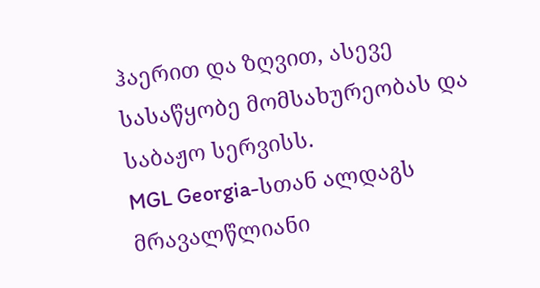ჰაერით და ზღვით, ასევე სასაწყობე მომსახურეობას და საბაჟო სერვისს.
MGL Georgia-სთან ალდაგს მრავალწლიანი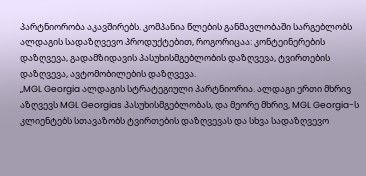პარტნიორობა აკავშირებს. კომპანია წლების განმავლობაში სარგებლობს ალდაგის სადაზღვევო პროდუქტებით, როგორიცაა: კონტეინერების დაზღვევა, გადამზიდავის პასუხისმგებლობის დაზღვევა, ტვირთების დაზღვევა, ავტომობილების დაზღვევა.
„MGL Georgia ალდაგის სტრატეგიული პარტნიორია. ალდაგი ერთი მხრივ აზღვევს MGL Georgias პასუხისმგებლობას, და მეორე მხრივ, MGL Georgia-ს კლიენტებს სთავაზობს ტვირთების დაზღვევას და სხვა სადაზღვევო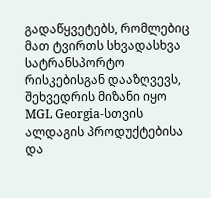გადაწყვეტებს, რომლებიც მათ ტვირთს სხვადასხვა სატრანსპორტო რისკებისგან დააზღვევს, შეხვედრის მიზანი იყო MGL Georgia-სთვის ალდაგის პროდუქტებისა და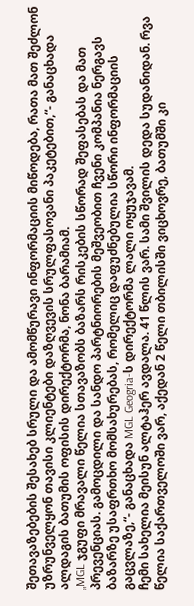შეთავაზებების შესახებ სრული და ამომწურავი ინფორმაციის მიწოდება, რათა მათ შეძლონ უზრუნველყონ თავისი კლიენტები დაზღვევის სრულფასოვანი პაკეტებით,“- განაცხადა ალდაგის ბათუმის ოფისის დირექტორმა, ნონა ბარამიამ.
„MGL ჯგუფი მრავალი წელია სთავაზობს ბაზარს რისკების სწორად შეფასებას და მათ პრევენციას. გამოცდილი და სანდო პარტნიორების მეშვეობით ჩვენი კომპანია ნერგავს ბაზარზე უსაფრთხო მომსახურებას, რომელიც დაფუძნებულია სწორი ინფორმაციის გაცვლაზე,“- განაცხადა MGL Geogria-ს დირექტორმა ლალი ოყუჯავამ.
ჩემი სახელია მეისუნ ალტაჰერ ავდალა. 41 წლის ვარ. სამი შვილის დედა სუდანიდან. რვა წელია საქართველოში ვარ, აქედან 2 წელი თბილისში ვიცხოვრე, ბათუმში კი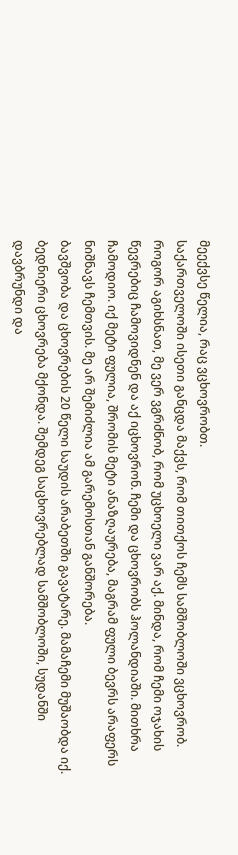მეექვსე წელია, რაც ვცხოვრობთ.
საქართველოში ისეთი განცდა მაქვს, რომ თითქოს ჩემს სამშობლოში ვცხოვრობ. როგორ აგიხსნათ, მე ვერ ვგრძნობ, რომ უცხოელი ვარ აქ. მინდა, რომ ჩემი ოჯახის წევრებიც ჩამოვიდნენ და აქ იცხოვრონ. ჩემი და ცხოვრობს ჰოლანდიაში. მითხრა ჩამოდიო. იქ მეტი ფულია, შრომის მეტი ანაზღაურება, მაგრამ ფული ბევრს არაფერს ნიშნავს ჩემთვის. მე არ შემიძლია ამ გარემოსთან განშორება.
ბავშვობა და ცხოვრების 20 წელი საუდის არაბეთში გავატარე. მამაჩემი მუშაობდა იქ. ბედნიერი ცხოვრება მქონდა. შემდეგ საცხოვრებლად სამშობლოში, სუდანში დავბრუნდი და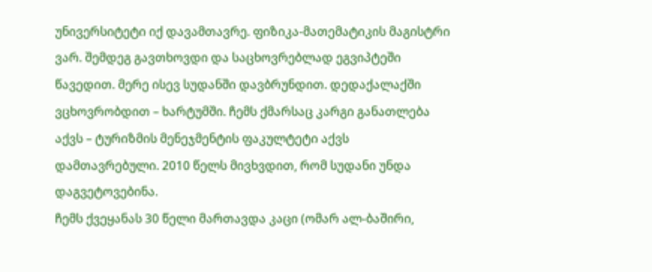უნივერსიტეტი იქ დავამთავრე. ფიზიკა-მათემატიკის მაგისტრი ვარ. შემდეგ გავთხოვდი და საცხოვრებლად ეგვიპტეში წავედით. მერე ისევ სუდანში დავბრუნდით. დედაქალაქში ვცხოვრობდით – ხარტუმში. ჩემს ქმარსაც კარგი განათლება აქვს – ტურიზმის მენეჯმენტის ფაკულტეტი აქვს დამთავრებული. 2010 წელს მივხვდით, რომ სუდანი უნდა დაგვეტოვებინა.
ჩემს ქვეყანას 30 წელი მართავდა კაცი (ომარ ალ-ბაშირი,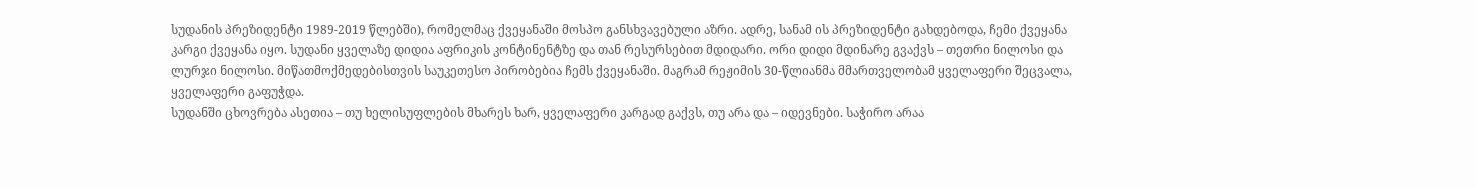სუდანის პრეზიდენტი 1989-2019 წლებში), რომელმაც ქვეყანაში მოსპო განსხვავებული აზრი. ადრე, სანამ ის პრეზიდენტი გახდებოდა, ჩემი ქვეყანა კარგი ქვეყანა იყო. სუდანი ყველაზე დიდია აფრიკის კონტინენტზე და თან რესურსებით მდიდარი. ორი დიდი მდინარე გვაქვს – თეთრი ნილოსი და ლურჯი ნილოსი. მიწათმოქმედებისთვის საუკეთესო პირობებია ჩემს ქვეყანაში. მაგრამ რეჟიმის 30-წლიანმა მმართველობამ ყველაფერი შეცვალა, ყველაფერი გაფუჭდა.
სუდანში ცხოვრება ასეთია – თუ ხელისუფლების მხარეს ხარ, ყველაფერი კარგად გაქვს, თუ არა და – იდევნები. საჭირო არაა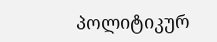პოლიტიკურ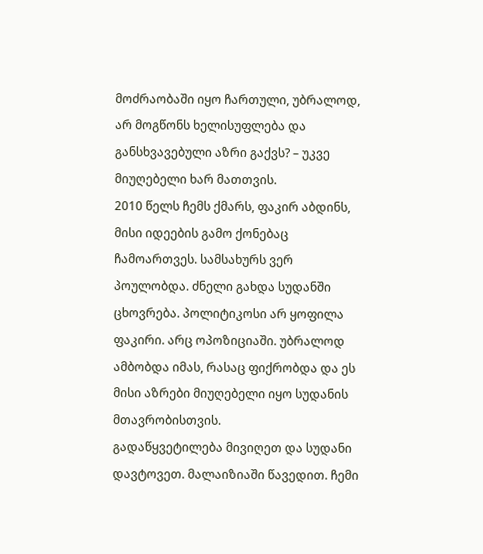მოძრაობაში იყო ჩართული, უბრალოდ, არ მოგწონს ხელისუფლება და განსხვავებული აზრი გაქვს? – უკვე მიუღებელი ხარ მათთვის.
2010 წელს ჩემს ქმარს, ფაკირ აბდინს, მისი იდეების გამო ქონებაც ჩამოართვეს. სამსახურს ვერ პოულობდა. ძნელი გახდა სუდანში ცხოვრება. პოლიტიკოსი არ ყოფილა ფაკირი. არც ოპოზიციაში. უბრალოდ ამბობდა იმას, რასაც ფიქრობდა და ეს მისი აზრები მიუღებელი იყო სუდანის მთავრობისთვის.
გადაწყვეტილება მივიღეთ და სუდანი დავტოვეთ. მალაიზიაში წავედით. ჩემი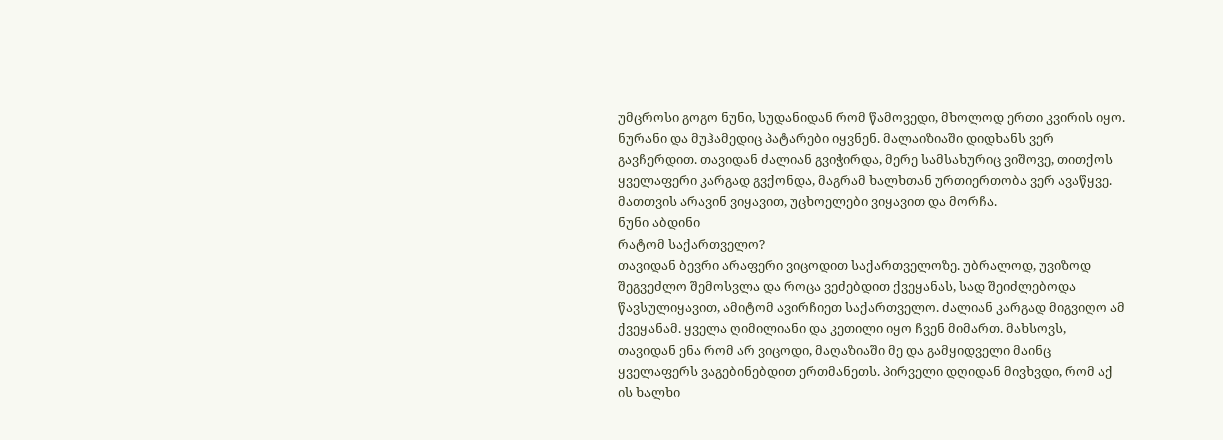უმცროსი გოგო ნუნი, სუდანიდან რომ წამოვედი, მხოლოდ ერთი კვირის იყო. ნურანი და მუჰამედიც პატარები იყვნენ. მალაიზიაში დიდხანს ვერ გავჩერდით. თავიდან ძალიან გვიჭირდა, მერე სამსახურიც ვიშოვე, თითქოს ყველაფერი კარგად გვქონდა, მაგრამ ხალხთან ურთიერთობა ვერ ავაწყვე. მათთვის არავინ ვიყავით, უცხოელები ვიყავით და მორჩა.
ნუნი აბდინი
რატომ საქართველო?
თავიდან ბევრი არაფერი ვიცოდით საქართველოზე. უბრალოდ, უვიზოდ შეგვეძლო შემოსვლა და როცა ვეძებდით ქვეყანას, სად შეიძლებოდა წავსულიყავით, ამიტომ ავირჩიეთ საქართველო. ძალიან კარგად მიგვიღო ამ ქვეყანამ. ყველა ღიმილიანი და კეთილი იყო ჩვენ მიმართ. მახსოვს, თავიდან ენა რომ არ ვიცოდი, მაღაზიაში მე და გამყიდველი მაინც ყველაფერს ვაგებინებდით ერთმანეთს. პირველი დღიდან მივხვდი, რომ აქ ის ხალხი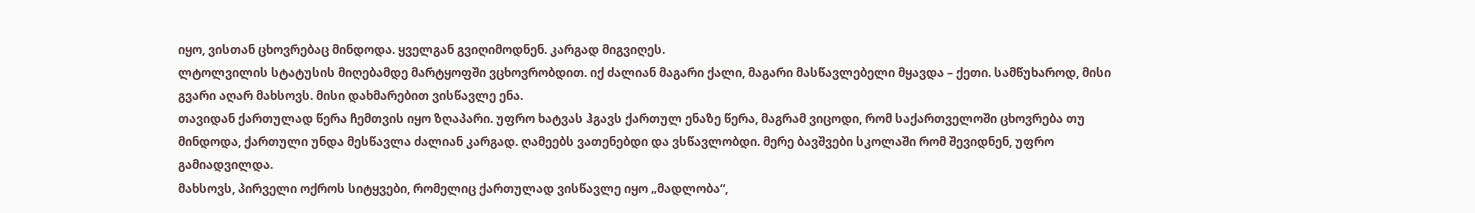იყო, ვისთან ცხოვრებაც მინდოდა. ყველგან გვიღიმოდნენ. კარგად მიგვიღეს.
ლტოლვილის სტატუსის მიღებამდე მარტყოფში ვცხოვრობდით. იქ ძალიან მაგარი ქალი, მაგარი მასწავლებელი მყავდა – ქეთი. სამწუხაროდ, მისი გვარი აღარ მახსოვს. მისი დახმარებით ვისწავლე ენა.
თავიდან ქართულად წერა ჩემთვის იყო ზღაპარი. უფრო ხატვას ჰგავს ქართულ ენაზე წერა, მაგრამ ვიცოდი, რომ საქართველოში ცხოვრება თუ მინდოდა, ქართული უნდა მესწავლა ძალიან კარგად. ღამეებს ვათენებდი და ვსწავლობდი. მერე ბავშვები სკოლაში რომ შევიდნენ, უფრო გამიადვილდა.
მახსოვს, პირველი ოქროს სიტყვები, რომელიც ქართულად ვისწავლე იყო „მადლობა“,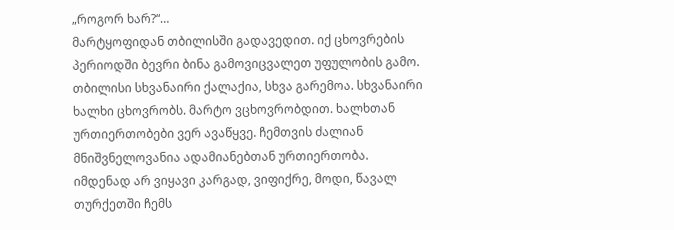„როგორ ხარ?“…
მარტყოფიდან თბილისში გადავედით. იქ ცხოვრების პერიოდში ბევრი ბინა გამოვიცვალეთ უფულობის გამო.
თბილისი სხვანაირი ქალაქია, სხვა გარემოა. სხვანაირი ხალხი ცხოვრობს. მარტო ვცხოვრობდით. ხალხთან ურთიერთობები ვერ ავაწყვე. ჩემთვის ძალიან მნიშვნელოვანია ადამიანებთან ურთიერთობა.
იმდენად არ ვიყავი კარგად, ვიფიქრე, მოდი, წავალ თურქეთში ჩემს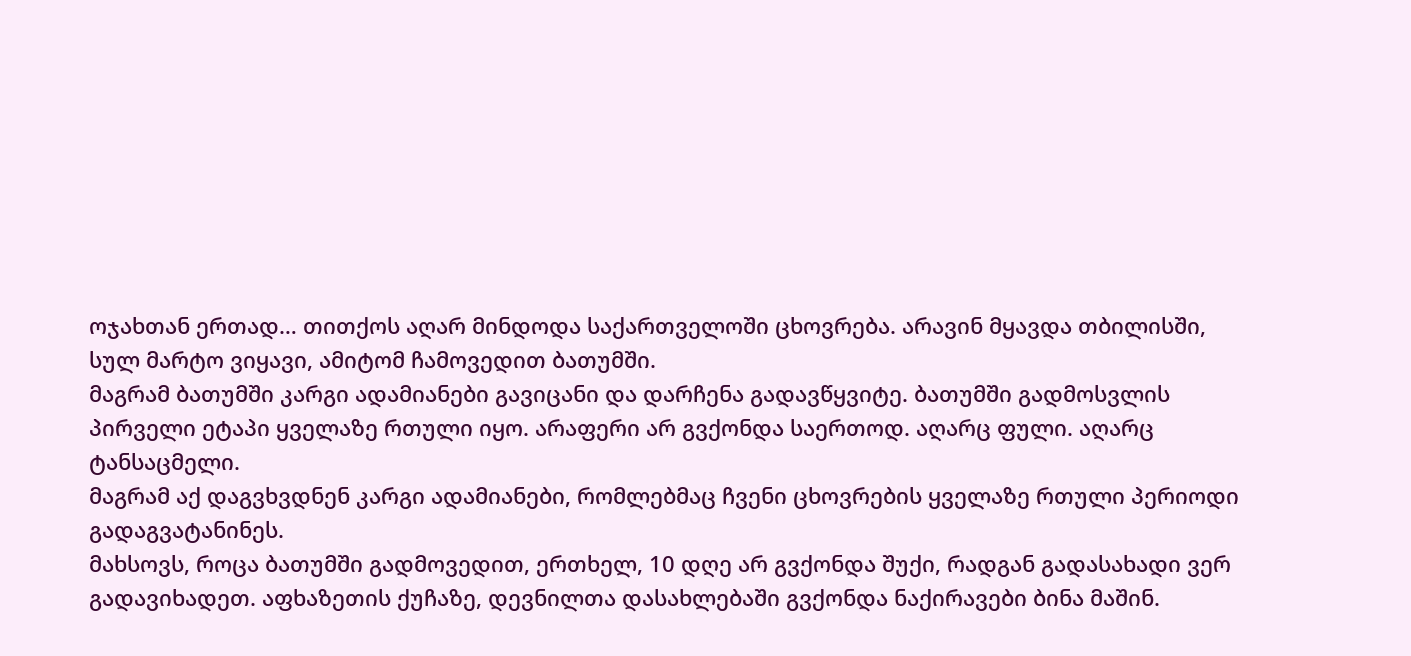ოჯახთან ერთად… თითქოს აღარ მინდოდა საქართველოში ცხოვრება. არავინ მყავდა თბილისში, სულ მარტო ვიყავი, ამიტომ ჩამოვედით ბათუმში.
მაგრამ ბათუმში კარგი ადამიანები გავიცანი და დარჩენა გადავწყვიტე. ბათუმში გადმოსვლის პირველი ეტაპი ყველაზე რთული იყო. არაფერი არ გვქონდა საერთოდ. აღარც ფული. აღარც ტანსაცმელი.
მაგრამ აქ დაგვხვდნენ კარგი ადამიანები, რომლებმაც ჩვენი ცხოვრების ყველაზე რთული პერიოდი გადაგვატანინეს.
მახსოვს, როცა ბათუმში გადმოვედით, ერთხელ, 10 დღე არ გვქონდა შუქი, რადგან გადასახადი ვერ გადავიხადეთ. აფხაზეთის ქუჩაზე, დევნილთა დასახლებაში გვქონდა ნაქირავები ბინა მაშინ.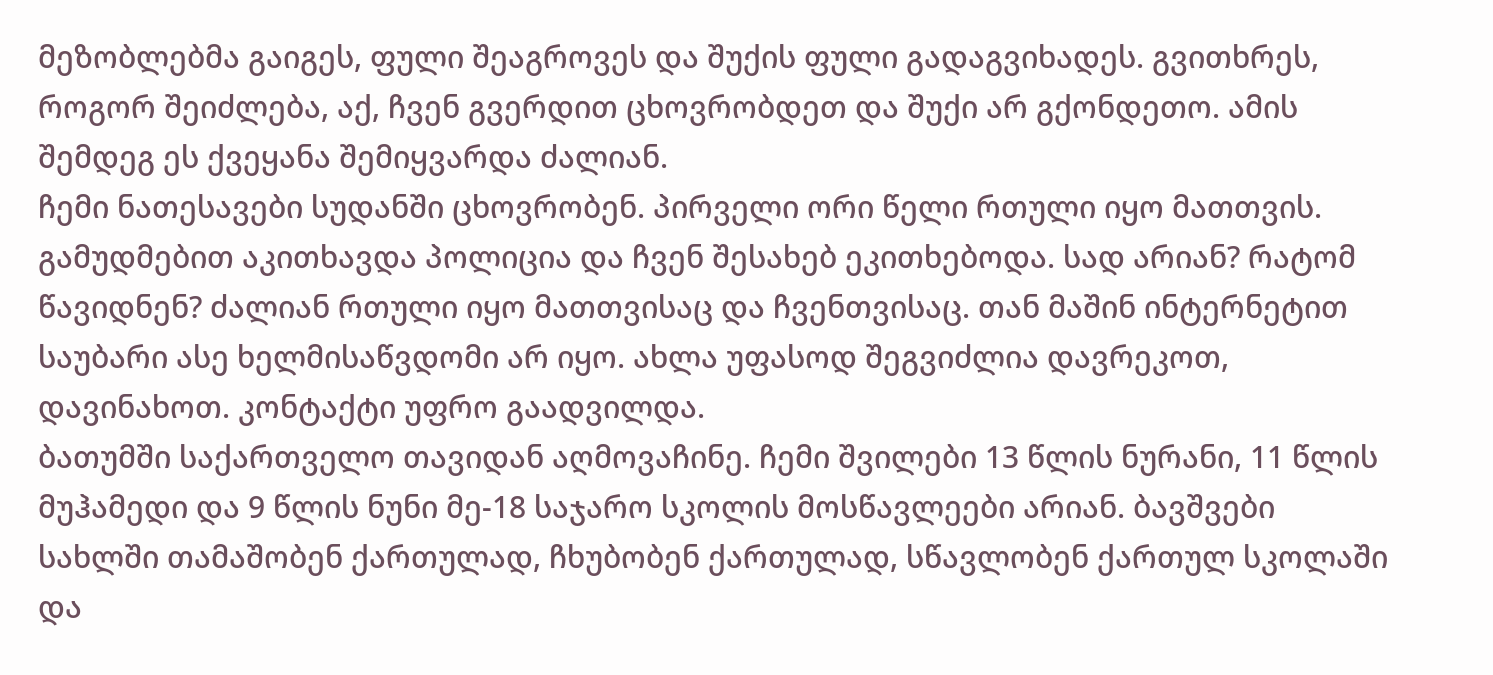მეზობლებმა გაიგეს, ფული შეაგროვეს და შუქის ფული გადაგვიხადეს. გვითხრეს, როგორ შეიძლება, აქ, ჩვენ გვერდით ცხოვრობდეთ და შუქი არ გქონდეთო. ამის შემდეგ ეს ქვეყანა შემიყვარდა ძალიან.
ჩემი ნათესავები სუდანში ცხოვრობენ. პირველი ორი წელი რთული იყო მათთვის. გამუდმებით აკითხავდა პოლიცია და ჩვენ შესახებ ეკითხებოდა. სად არიან? რატომ წავიდნენ? ძალიან რთული იყო მათთვისაც და ჩვენთვისაც. თან მაშინ ინტერნეტით საუბარი ასე ხელმისაწვდომი არ იყო. ახლა უფასოდ შეგვიძლია დავრეკოთ, დავინახოთ. კონტაქტი უფრო გაადვილდა.
ბათუმში საქართველო თავიდან აღმოვაჩინე. ჩემი შვილები 13 წლის ნურანი, 11 წლის მუჰამედი და 9 წლის ნუნი მე-18 საჯარო სკოლის მოსწავლეები არიან. ბავშვები სახლში თამაშობენ ქართულად, ჩხუბობენ ქართულად, სწავლობენ ქართულ სკოლაში და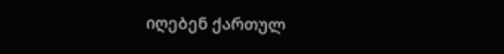იღებენ ქართულ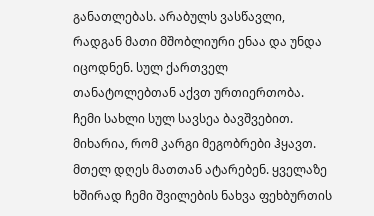განათლებას. არაბულს ვასწავლი, რადგან მათი მშობლიური ენაა და უნდა იცოდნენ. სულ ქართველ თანატოლებთან აქვთ ურთიერთობა.
ჩემი სახლი სულ სავსეა ბავშვებით. მიხარია, რომ კარგი მეგობრები ჰყავთ. მთელ დღეს მათთან ატარებენ. ყველაზე ხშირად ჩემი შვილების ნახვა ფეხბურთის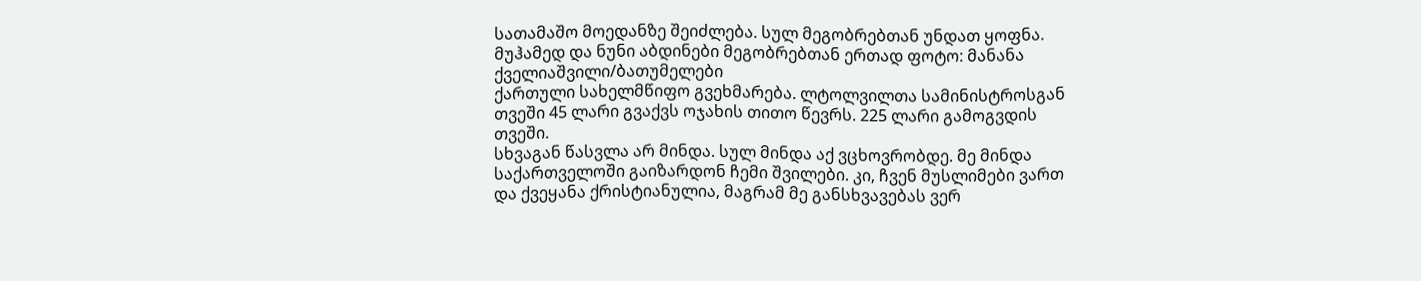სათამაშო მოედანზე შეიძლება. სულ მეგობრებთან უნდათ ყოფნა.
მუჰამედ და ნუნი აბდინები მეგობრებთან ერთად ფოტო: მანანა ქველიაშვილი/ბათუმელები
ქართული სახელმწიფო გვეხმარება. ლტოლვილთა სამინისტროსგან თვეში 45 ლარი გვაქვს ოჯახის თითო წევრს. 225 ლარი გამოგვდის თვეში.
სხვაგან წასვლა არ მინდა. სულ მინდა აქ ვცხოვრობდე. მე მინდა საქართველოში გაიზარდონ ჩემი შვილები. კი, ჩვენ მუსლიმები ვართ და ქვეყანა ქრისტიანულია, მაგრამ მე განსხვავებას ვერ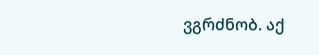ვგრძნობ. აქ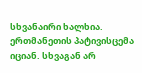სხვანაირი ხალხია. ერთმანეთის პატივისცემა იციან. სხვაგან არ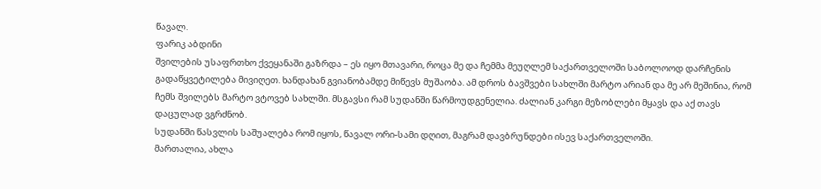წავალ.
ფარიკ აბდინი
შვილების უსაფრთხო ქვეყანაში გაზრდა – ეს იყო მთავარი, როცა მე და ჩემმა მეუღლემ საქართველოში საბოლოოდ დარჩენის გადაწყვეტილება მივიღეთ. ხანდახან გვიანობამდე მიწევს მუშაობა. ამ დროს ბავშვები სახლში მარტო არიან და მე არ მეშინია, რომ ჩემს შვილებს მარტო ვტოვებ სახლში. მსგავსი რამ სუდანში წარმოუდგენელია. ძალიან კარგი მეზობლები მყავს და აქ თავს დაცულად ვგრძნობ.
სუდანში წასვლის საშუალება რომ იყოს, წავალ ორი-სამი დღით, მაგრამ დავბრუნდები ისევ საქართველოში.
მართალია, ახლა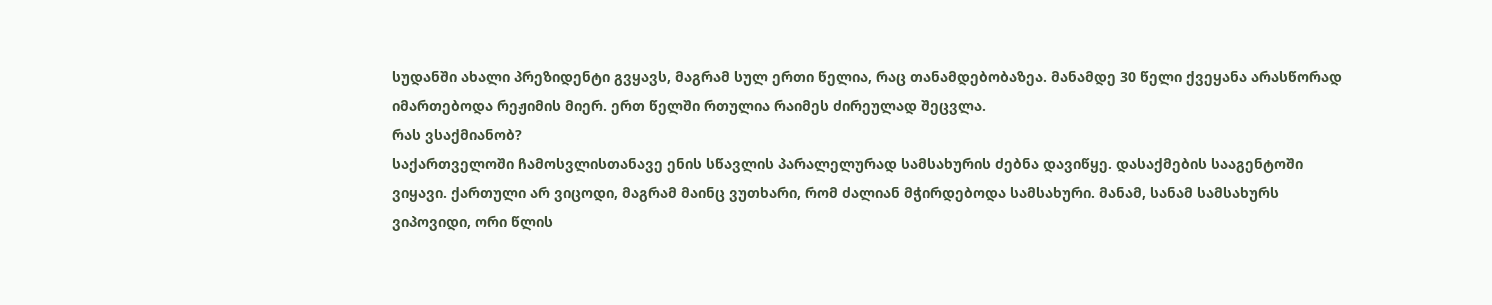სუდანში ახალი პრეზიდენტი გვყავს, მაგრამ სულ ერთი წელია, რაც თანამდებობაზეა. მანამდე 30 წელი ქვეყანა არასწორად იმართებოდა რეჟიმის მიერ. ერთ წელში რთულია რაიმეს ძირეულად შეცვლა.
რას ვსაქმიანობ?
საქართველოში ჩამოსვლისთანავე ენის სწავლის პარალელურად სამსახურის ძებნა დავიწყე. დასაქმების სააგენტოში ვიყავი. ქართული არ ვიცოდი, მაგრამ მაინც ვუთხარი, რომ ძალიან მჭირდებოდა სამსახური. მანამ, სანამ სამსახურს ვიპოვიდი, ორი წლის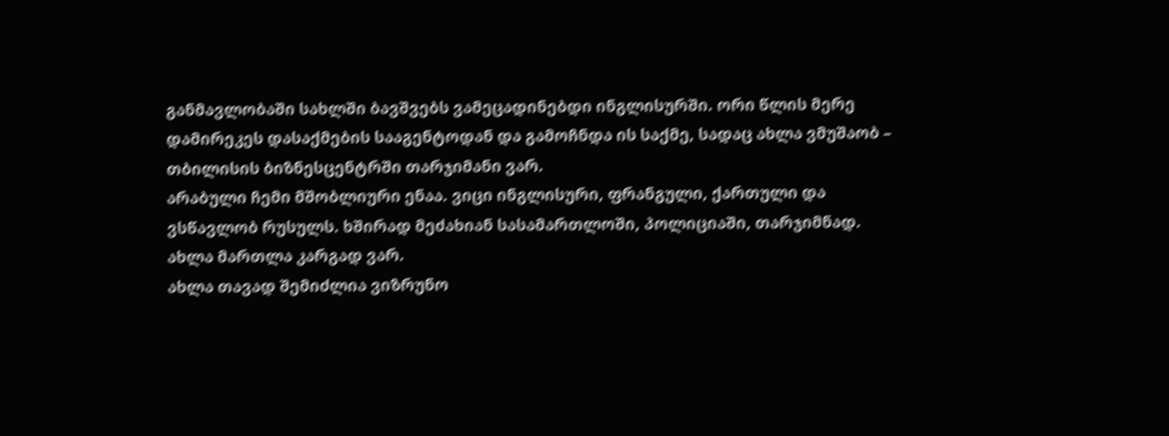განმავლობაში სახლში ბავშვებს ვამეცადინებდი ინგლისურში. ორი წლის მერე დამირეკეს დასაქმების სააგენტოდან და გამოჩნდა ის საქმე, სადაც ახლა ვმუშაობ – თბილისის ბიზნესცენტრში თარჯიმანი ვარ.
არაბული ჩემი მშობლიური ენაა. ვიცი ინგლისური, ფრანგული, ქართული და ვსწავლობ რუსულს. ხშირად მეძახიან სასამართლოში, პოლიციაში, თარჯიმნად. ახლა მართლა კარგად ვარ.
ახლა თავად შემიძლია ვიზრუნო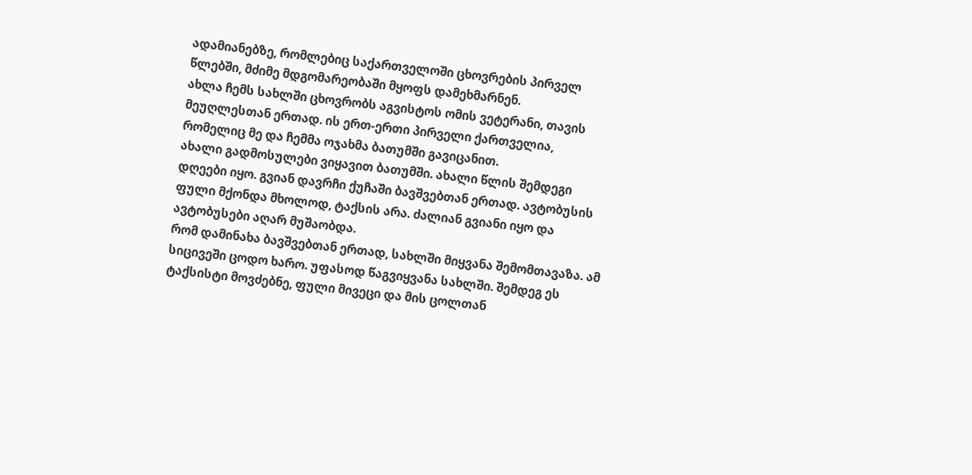ადამიანებზე, რომლებიც საქართველოში ცხოვრების პირველ წლებში, მძიმე მდგომარეობაში მყოფს დამეხმარნენ.
ახლა ჩემს სახლში ცხოვრობს აგვისტოს ომის ვეტერანი, თავის მეუღლესთან ერთად. ის ერთ-ერთი პირველი ქართველია, რომელიც მე და ჩემმა ოჯახმა ბათუმში გავიცანით.
ახალი გადმოსულები ვიყავით ბათუმში. ახალი წლის შემდეგი დღეები იყო. გვიან დავრჩი ქუჩაში ბავშვებთან ერთად. ავტობუსის ფული მქონდა მხოლოდ, ტაქსის არა. ძალიან გვიანი იყო და ავტობუსები აღარ მუშაობდა.
რომ დამინახა ბავშვებთან ერთად, სახლში მიყვანა შემომთავაზა. ამ სიცივეში ცოდო ხარო. უფასოდ წაგვიყვანა სახლში. შემდეგ ეს ტაქსისტი მოვძებნე, ფული მივეცი და მის ცოლთან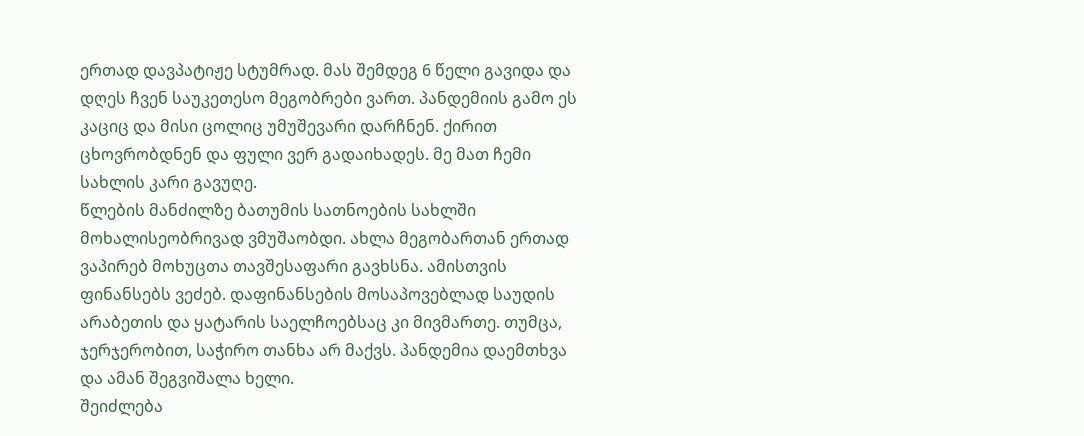ერთად დავპატიჟე სტუმრად. მას შემდეგ 6 წელი გავიდა და დღეს ჩვენ საუკეთესო მეგობრები ვართ. პანდემიის გამო ეს კაციც და მისი ცოლიც უმუშევარი დარჩნენ. ქირით ცხოვრობდნენ და ფული ვერ გადაიხადეს. მე მათ ჩემი სახლის კარი გავუღე.
წლების მანძილზე ბათუმის სათნოების სახლში მოხალისეობრივად ვმუშაობდი. ახლა მეგობართან ერთად ვაპირებ მოხუცთა თავშესაფარი გავხსნა. ამისთვის ფინანსებს ვეძებ. დაფინანსების მოსაპოვებლად საუდის არაბეთის და ყატარის საელჩოებსაც კი მივმართე. თუმცა, ჯერჯერობით, საჭირო თანხა არ მაქვს. პანდემია დაემთხვა და ამან შეგვიშალა ხელი.
შეიძლება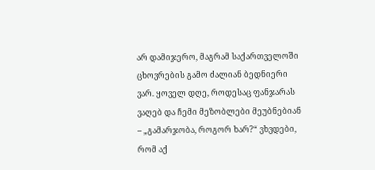არ დამიჯერო, მაგრამ საქართველოში ცხოვრების გამო ძალიან ბედნიერი ვარ. ყოველ დღე, როდესაც ფანჯარას ვაღებ და ჩემი მეზობლები მეუბნებიან – „გამარჯობა, როგორ ხარ?“ ვხვდები, რომ აქ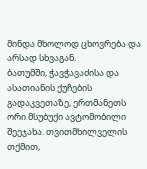მინდა მხოლოდ ცხოვრება და არსად სხვაგან.
ბათუმში, ჭავჭავაძისა და ასათიანის ქუჩების გადაკვეთაზე, ერთმანეთს ორი მსუბუქი ავტომობილი შეეჯახა. თვითმხილველის თქმით,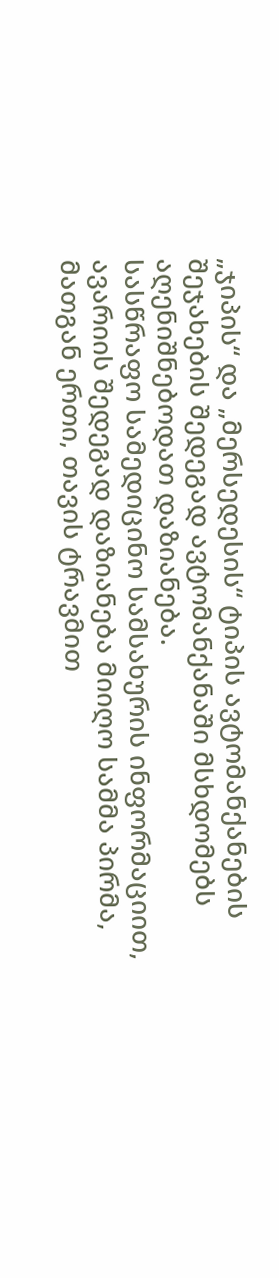„ჯიპის“ და „მერსედესის“ ტიპის ავტომანქანების შეჯახების შედეგად ავტომანქანაში მსხდომებს აღენიშნებოდათ დაზიანება.
სასწრაფო სამედიცინო სამსახურის ინფორმაციით, ავარიის შედეგად დაზიანება მიიღო სამმა პირმა, მათგან ერთი, თავის ტრავმით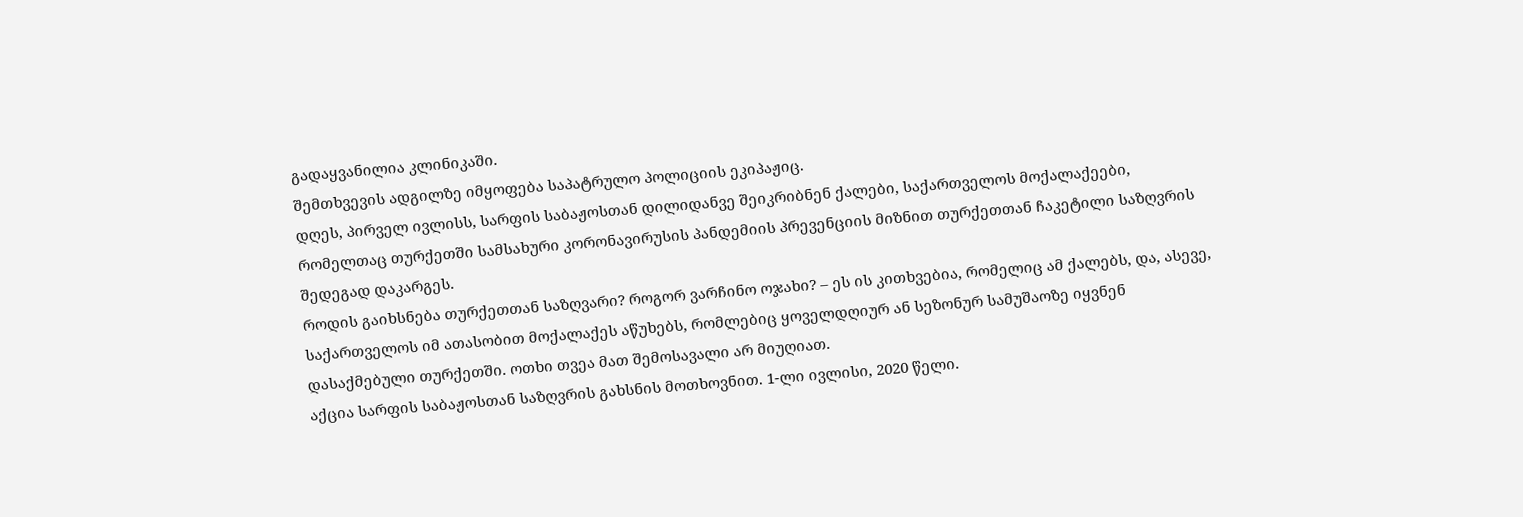გადაყვანილია კლინიკაში.
შემთხვევის ადგილზე იმყოფება საპატრულო პოლიციის ეკიპაჟიც.
დღეს, პირველ ივლისს, სარფის საბაჟოსთან დილიდანვე შეიკრიბნენ ქალები, საქართველოს მოქალაქეები, რომელთაც თურქეთში სამსახური კორონავირუსის პანდემიის პრევენციის მიზნით თურქეთთან ჩაკეტილი საზღვრის შედეგად დაკარგეს.
როდის გაიხსნება თურქეთთან საზღვარი? როგორ ვარჩინო ოჯახი? – ეს ის კითხვებია, რომელიც ამ ქალებს, და, ასევე, საქართველოს იმ ათასობით მოქალაქეს აწუხებს, რომლებიც ყოველდღიურ ან სეზონურ სამუშაოზე იყვნენ დასაქმებული თურქეთში. ოთხი თვეა მათ შემოსავალი არ მიუღიათ.
აქცია სარფის საბაჟოსთან საზღვრის გახსნის მოთხოვნით. 1-ლი ივლისი, 2020 წელი.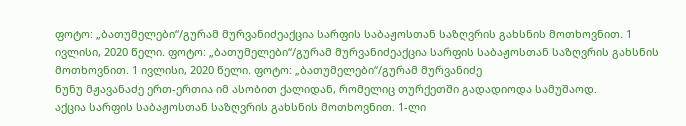ფოტო: „ბათუმელები“/გურამ მურვანიძეაქცია სარფის საბაჟოსთან საზღვრის გახსნის მოთხოვნით. 1 ივლისი, 2020 წელი. ფოტო: „ბათუმელები“/გურამ მურვანიძეაქცია სარფის საბაჟოსთან საზღვრის გახსნის მოთხოვნით. 1 ივლისი, 2020 წელი. ფოტო: „ბათუმელები“/გურამ მურვანიძე
ნუნუ მჟავანაძე ერთ-ერთია იმ ასობით ქალიდან, რომელიც თურქეთში გადადიოდა სამუშაოდ.
აქცია სარფის საბაჟოსთან საზღვრის გახსნის მოთხოვნით. 1-ლი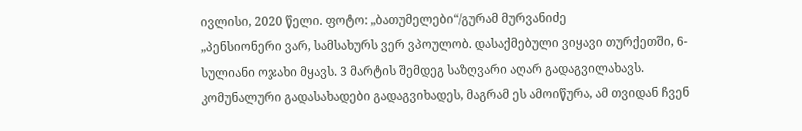ივლისი, 2020 წელი. ფოტო: „ბათუმელები“/გურამ მურვანიძე
„პენსიონერი ვარ, სამსახურს ვერ ვპოულობ. დასაქმებული ვიყავი თურქეთში, 6-სულიანი ოჯახი მყავს. 3 მარტის შემდეგ საზღვარი აღარ გადაგვილახავს. კომუნალური გადასახადები გადაგვიხადეს, მაგრამ ეს ამოიწურა, ამ თვიდან ჩვენ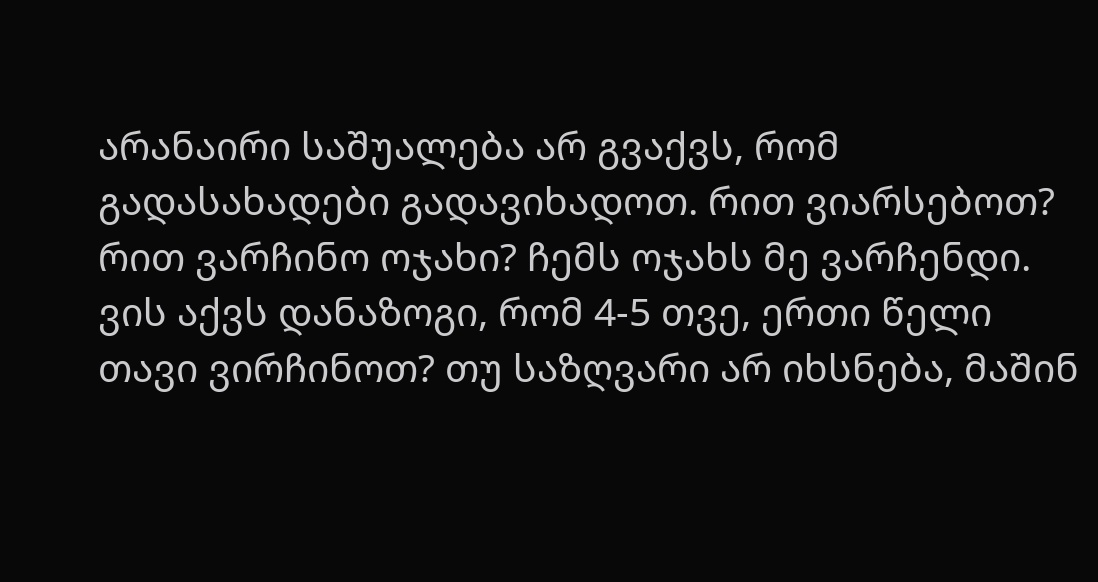არანაირი საშუალება არ გვაქვს, რომ გადასახადები გადავიხადოთ. რით ვიარსებოთ? რით ვარჩინო ოჯახი? ჩემს ოჯახს მე ვარჩენდი. ვის აქვს დანაზოგი, რომ 4-5 თვე, ერთი წელი თავი ვირჩინოთ? თუ საზღვარი არ იხსნება, მაშინ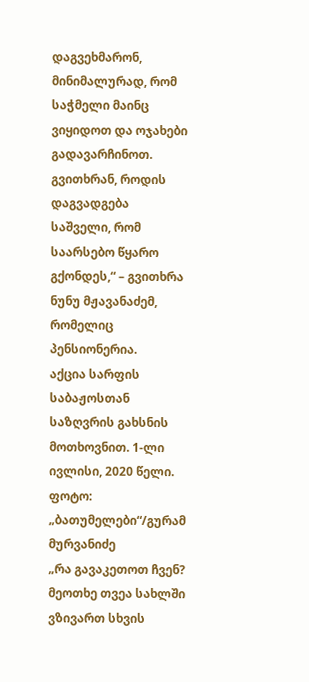დაგვეხმარონ, მინიმალურად, რომ საჭმელი მაინც ვიყიდოთ და ოჯახები გადავარჩინოთ. გვითხრან, როდის დაგვადგება საშველი, რომ საარსებო წყარო გქონდეს,“ – გვითხრა ნუნუ მჟავანაძემ, რომელიც პენსიონერია.
აქცია სარფის საბაჟოსთან საზღვრის გახსნის მოთხოვნით. 1-ლი ივლისი, 2020 წელი. ფოტო: „ბათუმელები“/გურამ მურვანიძე
„რა გავაკეთოთ ჩვენ? მეოთხე თვეა სახლში ვზივართ სხვის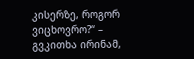კისერზე, როგორ ვიცხოვრო?“ – გვკითხა ირინამ,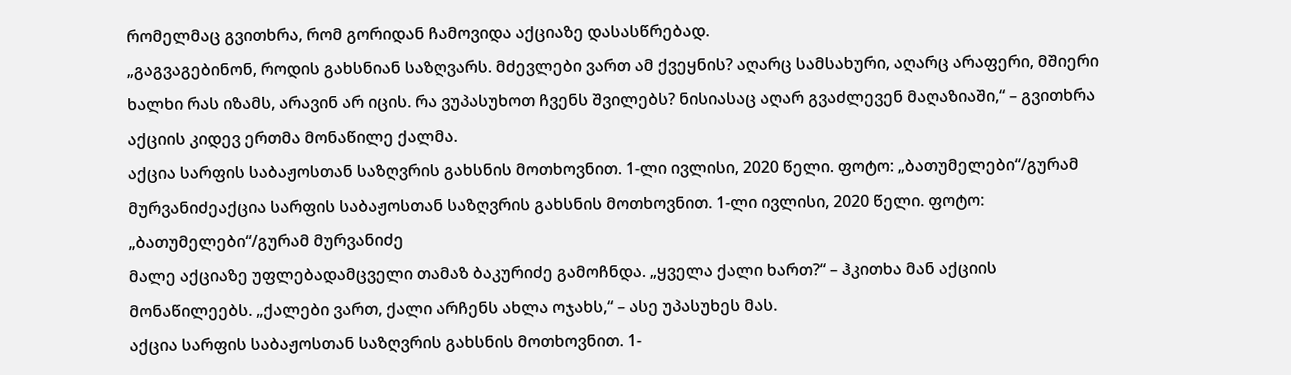რომელმაც გვითხრა, რომ გორიდან ჩამოვიდა აქციაზე დასასწრებად.
„გაგვაგებინონ, როდის გახსნიან საზღვარს. მძევლები ვართ ამ ქვეყნის? აღარც სამსახური, აღარც არაფერი, მშიერი ხალხი რას იზამს, არავინ არ იცის. რა ვუპასუხოთ ჩვენს შვილებს? ნისიასაც აღარ გვაძლევენ მაღაზიაში,“ – გვითხრა აქციის კიდევ ერთმა მონაწილე ქალმა.
აქცია სარფის საბაჟოსთან საზღვრის გახსნის მოთხოვნით. 1-ლი ივლისი, 2020 წელი. ფოტო: „ბათუმელები“/გურამ მურვანიძეაქცია სარფის საბაჟოსთან საზღვრის გახსნის მოთხოვნით. 1-ლი ივლისი, 2020 წელი. ფოტო: „ბათუმელები“/გურამ მურვანიძე
მალე აქციაზე უფლებადამცველი თამაზ ბაკურიძე გამოჩნდა. „ყველა ქალი ხართ?“ – ჰკითხა მან აქციის მონაწილეებს. „ქალები ვართ, ქალი არჩენს ახლა ოჯახს,“ – ასე უპასუხეს მას.
აქცია სარფის საბაჟოსთან საზღვრის გახსნის მოთხოვნით. 1-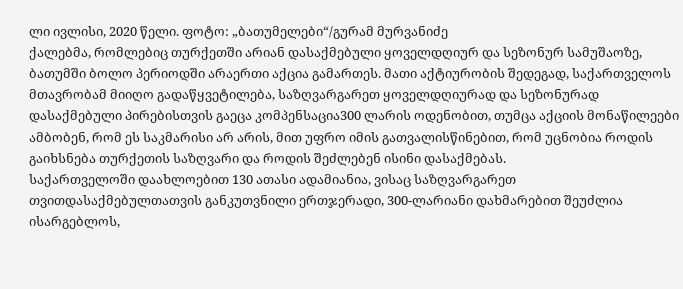ლი ივლისი, 2020 წელი. ფოტო: „ბათუმელები“/გურამ მურვანიძე
ქალებმა, რომლებიც თურქეთში არიან დასაქმებული ყოველდღიურ და სეზონურ სამუშაოზე, ბათუმში ბოლო პერიოდში არაერთი აქცია გამართეს. მათი აქტიურობის შედეგად, საქართველოს მთავრობამ მიიღო გადაწყვეტილება, საზღვარგარეთ ყოველდღიურად და სეზონურად დასაქმებული პირებისთვის გაეცა კომპენსაცია300 ლარის ოდენობით, თუმცა აქციის მონაწილეები ამბობენ, რომ ეს საკმარისი არ არის, მით უფრო იმის გათვალისწინებით, რომ უცნობია როდის გაიხსნება თურქეთის საზღვარი და როდის შეძლებენ ისინი დასაქმებას.
საქართველოში დაახლოებით 130 ათასი ადამიანია, ვისაც საზღვარგარეთ თვითდასაქმებულთათვის განკუთვნილი ერთჯერადი, 300-ლარიანი დახმარებით შეუძლია ისარგებლოს,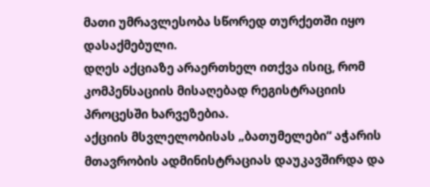მათი უმრავლესობა სწორედ თურქეთში იყო დასაქმებული.
დღეს აქციაზე არაერთხელ ითქვა ისიც, რომ კომპენსაციის მისაღებად რეგისტრაციის პროცესში ხარვეზებია.
აქციის მსვლელობისას „ბათუმელები“ აჭარის მთავრობის ადმინისტრაციას დაუკავშირდა და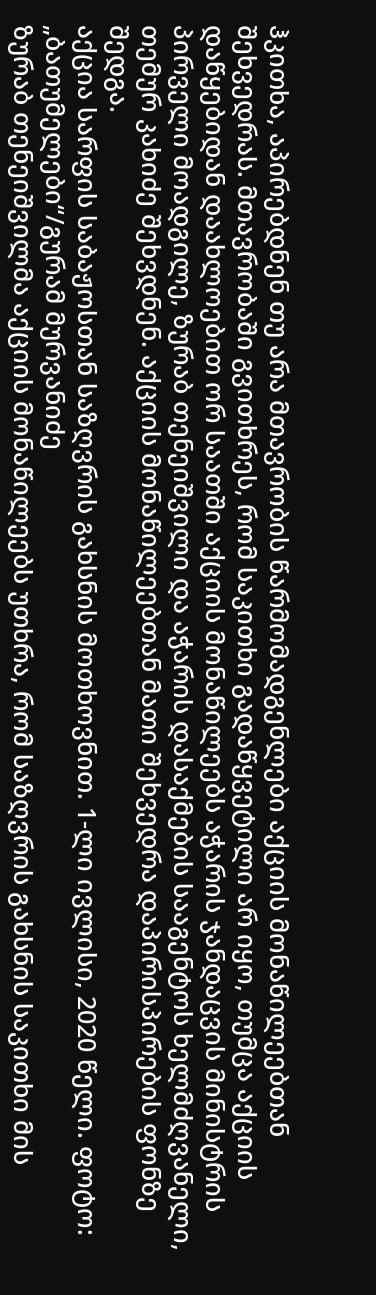ჰკითხა, აპირებდნენ თუ არა მთავრობის წარმომადგენლები აქციის მონაწილეებთან შეხვედრას. მთავრობაში გვითხრეს, რომ საკითხი გადაწყვეტილი არ იყო, თუმცა აქციის დაწყებიდან დაახლოებით ორ საათში აქციის მონაწილეებს აჭარის ჯანდაცვის მინისტრის პირველი მოადგილე, ზურაბ თენეიშვილი და აჭარის დასაქმების სააგენტოს ხელმძღვანელი, თემურ კახიძე შეხვდნენ. აქციის მონაწილეებთან მათი შეხვედრა დაპირისპირების ფონზე შედგა.
აქცია სარფის საბაჟოსთან საზღვრის გახსნის მოთხოვნით. 1-ლი ივლისი, 2020 წელი. ფოტო: „ბათუმელები“/გურამ მურვანიძე
ზურაბ თენეიშვილმა აქციის მონაწილეებს უთხრა, რომ საზღვრის გახსნის საკითხი მის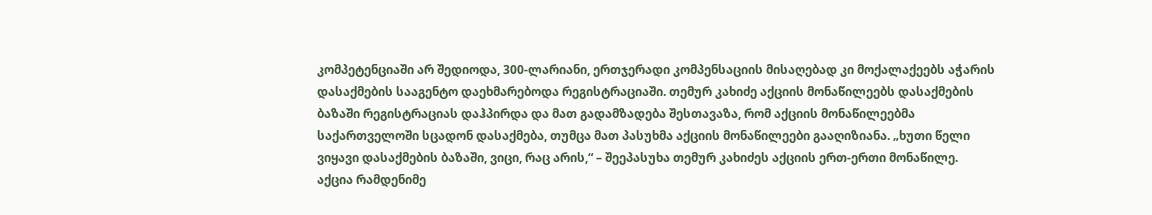კომპეტენციაში არ შედიოდა, 300-ლარიანი, ერთჯერადი კომპენსაციის მისაღებად კი მოქალაქეებს აჭარის დასაქმების სააგენტო დაეხმარებოდა რეგისტრაციაში. თემურ კახიძე აქციის მონაწილეებს დასაქმების ბაზაში რეგისტრაციას დაჰპირდა და მათ გადამზადება შესთავაზა, რომ აქციის მონაწილეებმა საქართველოში სცადონ დასაქმება, თუმცა მათ პასუხმა აქციის მონაწილეები გააღიზიანა. „ხუთი წელი ვიყავი დასაქმების ბაზაში, ვიცი, რაც არის,“ – შეეპასუხა თემურ კახიძეს აქციის ერთ-ერთი მონაწილე.
აქცია რამდენიმე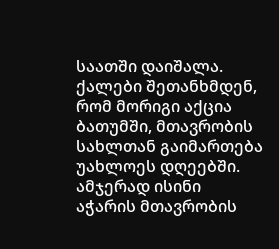საათში დაიშალა. ქალები შეთანხმდენ, რომ მორიგი აქცია ბათუმში, მთავრობის სახლთან გაიმართება უახლოეს დღეებში. ამჯერად ისინი აჭარის მთავრობის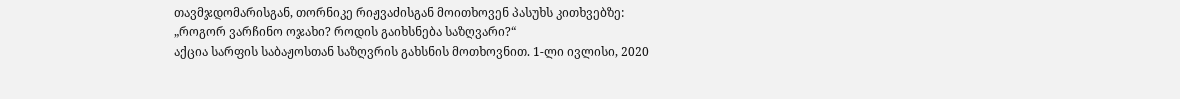თავმჯდომარისგან, თორნიკე რიჟვაძისგან მოითხოვენ პასუხს კითხვებზე: „როგორ ვარჩინო ოჯახი? როდის გაიხსნება საზღვარი?“
აქცია სარფის საბაჟოსთან საზღვრის გახსნის მოთხოვნით. 1-ლი ივლისი, 2020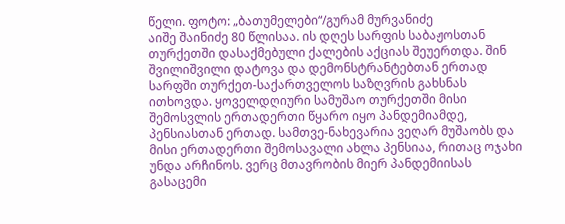წელი. ფოტო: „ბათუმელები“/გურამ მურვანიძე
აიშე შაინიძე 80 წლისაა. ის დღეს სარფის საბაჟოსთან თურქეთში დასაქმებული ქალების აქციას შეუერთდა. შინ შვილიშვილი დატოვა და დემონსტრანტებთან ერთად სარფში თურქეთ-საქართველოს საზღვრის გახსნას ითხოვდა. ყოველდღიური სამუშაო თურქეთში მისი შემოსვლის ერთადერთი წყარო იყო პანდემიამდე, პენსიასთან ერთად. სამთვე-ნახევარია ვეღარ მუშაობს და მისი ერთადერთი შემოსავალი ახლა პენსიაა, რითაც ოჯახი უნდა არჩინოს. ვერც მთავრობის მიერ პანდემიისას გასაცემი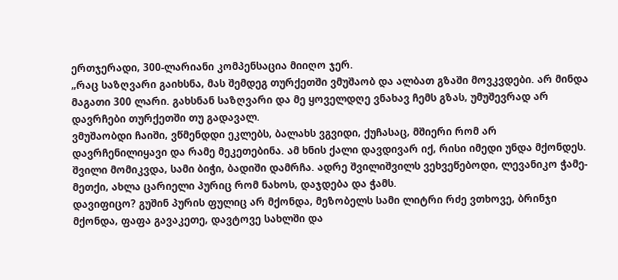ერთჯერადი, 300-ლარიანი კომპენსაცია მიიღო ჯერ.
„რაც საზღვარი გაიხსნა, მას შემდეგ თურქეთში ვმუშაობ და ალბათ გზაში მოვკვდები. არ მინდა მაგათი 300 ლარი. გახსნან საზღვარი და მე ყოველდღე ვნახავ ჩემს გზას, უმუშევრად არ დავრჩები თურქეთში თუ გადავალ.
ვმუშაობდი ჩაიში, ვწმენდდი ეკლებს, ბალახს ვგვიდი, ქუჩასაც, მშიერი რომ არ დავრჩენილიყავი და რამე მეკეთებინა. ამ ხნის ქალი დავდივარ იქ, რისი იმედი უნდა მქონდეს. შვილი მომიკვდა, სამი ბიჭი, ბადიში დამრჩა. ადრე შვილიშვილს ვეხვეწებოდი, ლევანიკო ჭამე-მეთქი, ახლა ცარიელი პურიც რომ ნახოს, დაჯდება და ჭამს.
დავიფიცო? გუშინ პურის ფულიც არ მქონდა, მეზობელს სამი ლიტრი რძე ვთხოვე, ბრინჯი მქონდა, ფაფა გავაკეთე, დავტოვე სახლში და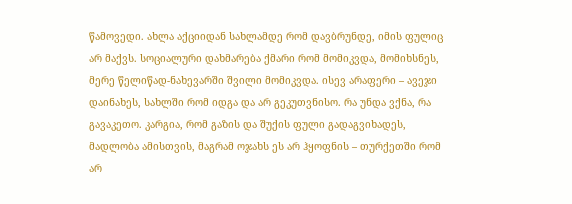წამოვედი. ახლა აქციიდან სახლამდე რომ დავბრუნდე, იმის ფულიც არ მაქვს. სოციალური დახმარება ქმარი რომ მომიკვდა, მომიხსნეს, მერე წელიწად-ნახევარში შვილი მომიკვდა. ისევ არაფერი – ავეჯი დაინახეს, სახლში რომ იდგა და არ გეკუთვნისო. რა უნდა ვქნა, რა გავაკეთო. კარგია, რომ გაზის და შუქის ფული გადაგვიხადეს, მადლობა ამისთვის, მაგრამ ოჯახს ეს არ ჰყოფნის – თურქეთში რომ არ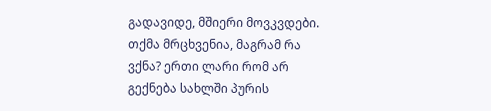გადავიდე, მშიერი მოვკვდები. თქმა მრცხვენია, მაგრამ რა ვქნა? ერთი ლარი რომ არ გექნება სახლში პურის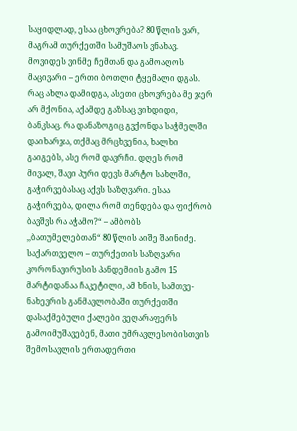საყიდლად, ესაა ცხოვრება? 80 წლის ვარ, მაგრამ თურქეთში სამუშაოს ვნახავ.
მოვიდეს ვინმე ჩემთან და გამოაღოს მაცივარი – ერთი ბოთლი ტყემალი დგას. რაც ახლა დამიდგა, ასეთი ცხოვრება მე ჯერ არ მქონია, აქამდე გაზსაც ვიხდიდი, ბანკსაც. რა დანაზოგიც გვქონდა საჭმელში დაიხარჯა, თქმაც მრცხვენია, ხალხი გაიგებს, ასე რომ დავრჩი. დღეს რომ მივალ, შავი პური დევს მარტო სახლში, გაჭირვებასაც აქვს საზღვარი. ესაა გაჭირვება, დილა რომ თენდება და ფიქრობ ბავშვს რა აჭამო?“ – ამბობს ,,ბათუმელებთან“ 80 წლის აიშე შაინიძე.
საქართველო – თურქეთის საზღვარი კორონავირუსის პანდემიის გამო 15 მარტიდანაა ჩაკეტილი, ამ ხნის, სამთვე-ნახევრის განმავლობაში თურქეთში დასაქმებული ქალები ვეღარაფერს გამოიმუშავებენ, მათი უმრავლესობისთვის შემოსავლის ერთადერთი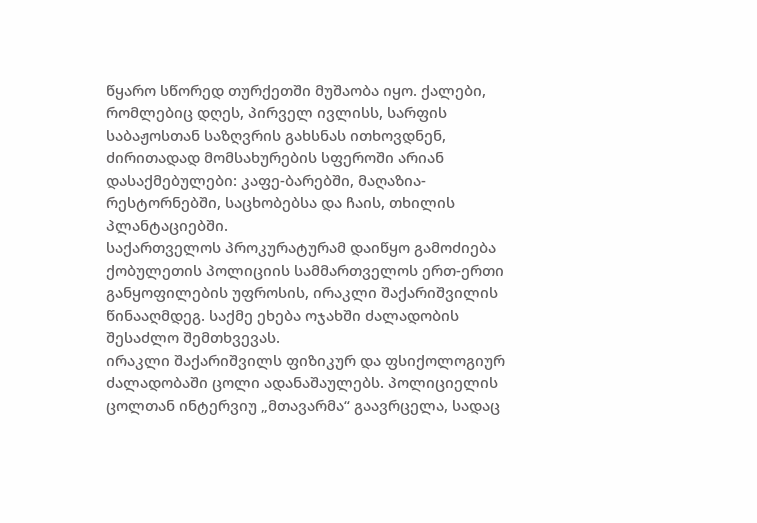წყარო სწორედ თურქეთში მუშაობა იყო. ქალები, რომლებიც დღეს, პირველ ივლისს, სარფის საბაჟოსთან საზღვრის გახსნას ითხოვდნენ, ძირითადად მომსახურების სფეროში არიან დასაქმებულები: კაფე-ბარებში, მაღაზია-რესტორნებში, საცხობებსა და ჩაის, თხილის პლანტაციებში.
საქართველოს პროკურატურამ დაიწყო გამოძიება ქობულეთის პოლიციის სამმართველოს ერთ-ერთი განყოფილების უფროსის, ირაკლი შაქარიშვილის წინააღმდეგ. საქმე ეხება ოჯახში ძალადობის შესაძლო შემთხვევას.
ირაკლი შაქარიშვილს ფიზიკურ და ფსიქოლოგიურ ძალადობაში ცოლი ადანაშაულებს. პოლიციელის ცოლთან ინტერვიუ „მთავარმა“ გაავრცელა, სადაც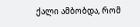ქალი ამბობდა, რომ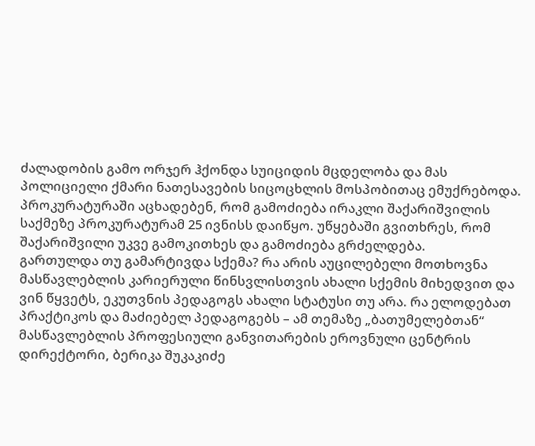ძალადობის გამო ორჯერ ჰქონდა სუიციდის მცდელობა და მას პოლიციელი ქმარი ნათესავების სიცოცხლის მოსპობითაც ემუქრებოდა.
პროკურატურაში აცხადებენ, რომ გამოძიება ირაკლი შაქარიშვილის საქმეზე პროკურატურამ 25 ივნისს დაიწყო. უწყებაში გვითხრეს, რომ შაქარიშვილი უკვე გამოკითხეს და გამოძიება გრძელდება.
გართულდა თუ გამარტივდა სქემა? რა არის აუცილებელი მოთხოვნა მასწავლებლის კარიერული წინსვლისთვის ახალი სქემის მიხედვით და ვინ წყვეტს, ეკუთვნის პედაგოგს ახალი სტატუსი თუ არა. რა ელოდებათ პრაქტიკოს და მაძიებელ პედაგოგებს – ამ თემაზე „ბათუმელებთან“ მასწავლებლის პროფესიული განვითარების ეროვნული ცენტრის დირექტორი, ბერიკა შუკაკიძე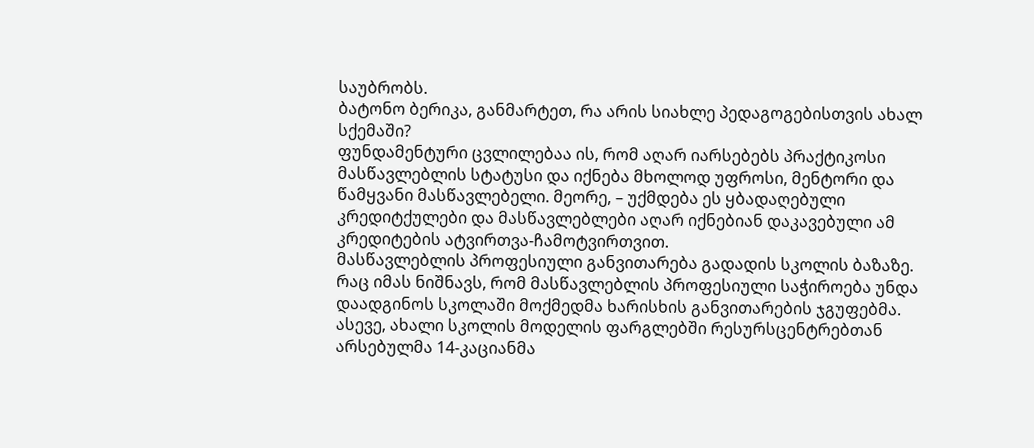საუბრობს.
ბატონო ბერიკა, განმარტეთ, რა არის სიახლე პედაგოგებისთვის ახალ სქემაში?
ფუნდამენტური ცვლილებაა ის, რომ აღარ იარსებებს პრაქტიკოსი მასწავლებლის სტატუსი და იქნება მხოლოდ უფროსი, მენტორი და წამყვანი მასწავლებელი. მეორე, – უქმდება ეს ყბადაღებული კრედიტქულები და მასწავლებლები აღარ იქნებიან დაკავებული ამ კრედიტების ატვირთვა-ჩამოტვირთვით.
მასწავლებლის პროფესიული განვითარება გადადის სკოლის ბაზაზე. რაც იმას ნიშნავს, რომ მასწავლებლის პროფესიული საჭიროება უნდა დაადგინოს სკოლაში მოქმედმა ხარისხის განვითარების ჯგუფებმა. ასევე, ახალი სკოლის მოდელის ფარგლებში რესურსცენტრებთან არსებულმა 14-კაციანმა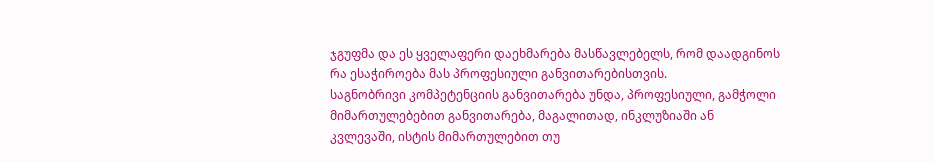ჯგუფმა და ეს ყველაფერი დაეხმარება მასწავლებელს, რომ დაადგინოს რა ესაჭიროება მას პროფესიული განვითარებისთვის.
საგნობრივი კომპეტენციის განვითარება უნდა, პროფესიული, გამჭოლი მიმართულებებით განვითარება, მაგალითად, ინკლუზიაში ან კვლევაში, ისტის მიმართულებით თუ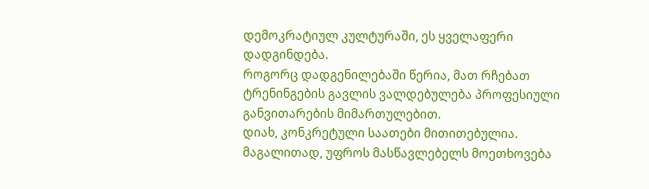დემოკრატიულ კულტურაში, ეს ყველაფერი დადგინდება.
როგორც დადგენილებაში წერია, მათ რჩებათ ტრენინგების გავლის ვალდებულება პროფესიული განვითარების მიმართულებით.
დიახ, კონკრეტული საათები მითითებულია. მაგალითად, უფროს მასწავლებელს მოეთხოვება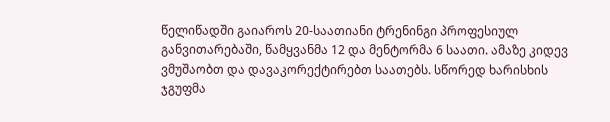წელიწადში გაიაროს 20-საათიანი ტრენინგი პროფესიულ განვითარებაში, წამყვანმა 12 და მენტორმა 6 საათი. ამაზე კიდევ ვმუშაობთ და დავაკორექტირებთ საათებს. სწორედ ხარისხის ჯგუფმა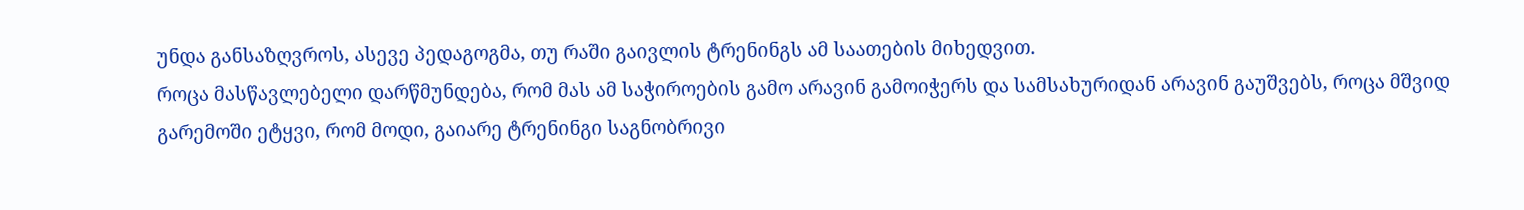უნდა განსაზღვროს, ასევე პედაგოგმა, თუ რაში გაივლის ტრენინგს ამ საათების მიხედვით.
როცა მასწავლებელი დარწმუნდება, რომ მას ამ საჭიროების გამო არავინ გამოიჭერს და სამსახურიდან არავინ გაუშვებს, როცა მშვიდ გარემოში ეტყვი, რომ მოდი, გაიარე ტრენინგი საგნობრივი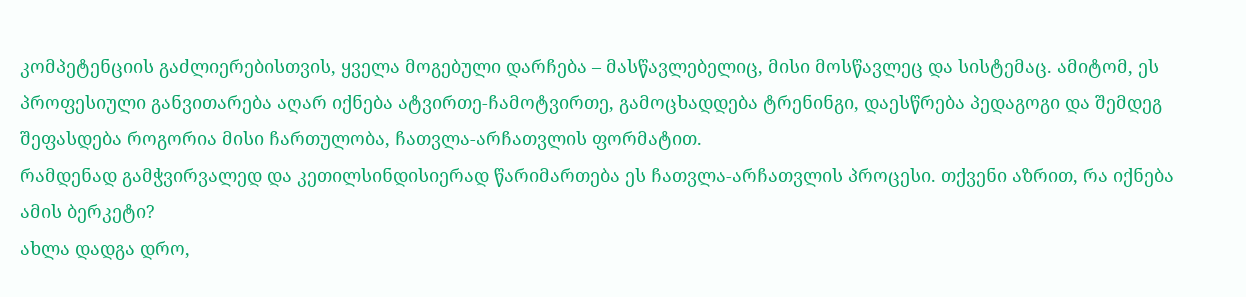კომპეტენციის გაძლიერებისთვის, ყველა მოგებული დარჩება – მასწავლებელიც, მისი მოსწავლეც და სისტემაც. ამიტომ, ეს პროფესიული განვითარება აღარ იქნება ატვირთე-ჩამოტვირთე, გამოცხადდება ტრენინგი, დაესწრება პედაგოგი და შემდეგ შეფასდება როგორია მისი ჩართულობა, ჩათვლა-არჩათვლის ფორმატით.
რამდენად გამჭვირვალედ და კეთილსინდისიერად წარიმართება ეს ჩათვლა-არჩათვლის პროცესი. თქვენი აზრით, რა იქნება ამის ბერკეტი?
ახლა დადგა დრო,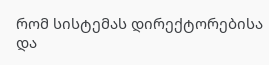რომ სისტემას დირექტორებისა და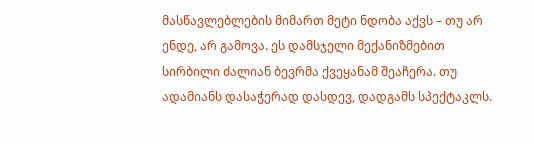მასწავლებლების მიმართ მეტი ნდობა აქვს – თუ არ ენდე, არ გამოვა. ეს დამსჯელი მექანიზმებით სირბილი ძალიან ბევრმა ქვეყანამ შეაჩერა. თუ ადამიანს დასაჭერად დასდევ, დადგამს სპექტაკლს.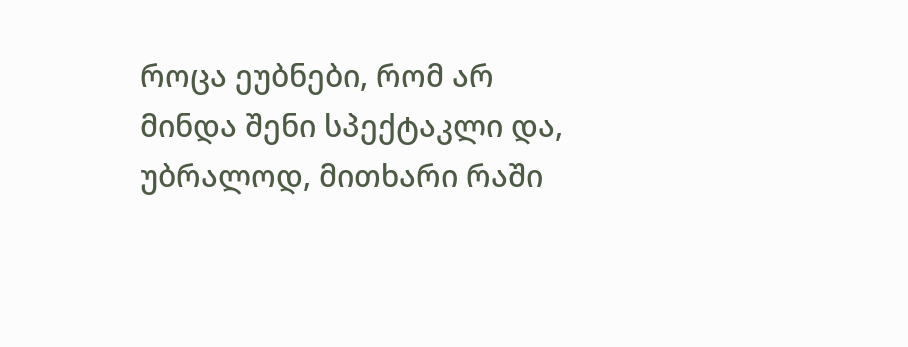როცა ეუბნები, რომ არ მინდა შენი სპექტაკლი და, უბრალოდ, მითხარი რაში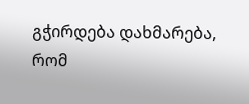გჭირდება დახმარება, რომ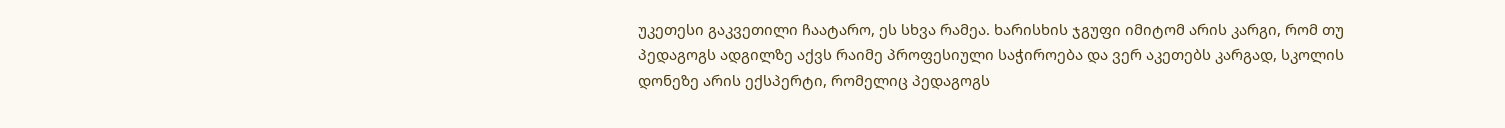უკეთესი გაკვეთილი ჩაატარო, ეს სხვა რამეა. ხარისხის ჯგუფი იმიტომ არის კარგი, რომ თუ პედაგოგს ადგილზე აქვს რაიმე პროფესიული საჭიროება და ვერ აკეთებს კარგად, სკოლის დონეზე არის ექსპერტი, რომელიც პედაგოგს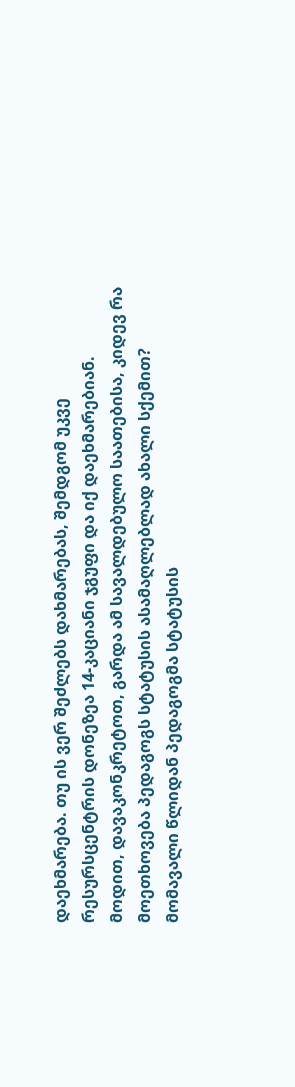დაეხმარება. თუ ის ვერ შეძლებს დახმარებას, შემდგომ უკვე რესურსცენტრის დონეზეა 14-კაციანი ჯგუფი და იქ დაეხმარებიან.
მოდით, დავაკონკრეტოთ, გარდა ამ სავალდებულო საათებისა, კიდევ რა მოეთხოვება პედაგოგს სტატუსის ასამაღლებლად ახალი სქემით?
მომავალი წლიდან პედაგოგმა სტატუსის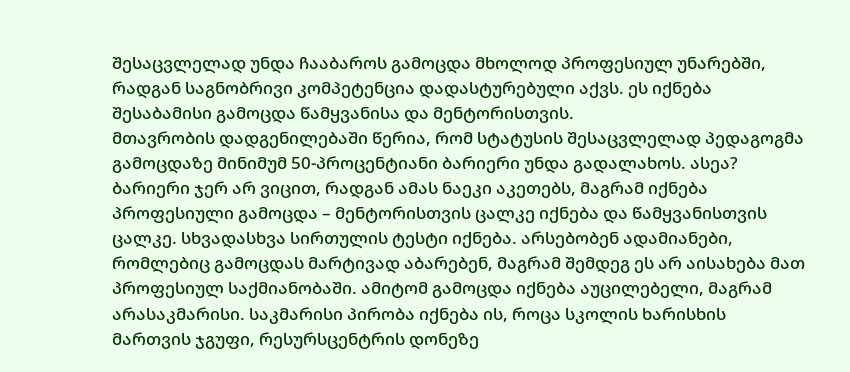შესაცვლელად უნდა ჩააბაროს გამოცდა მხოლოდ პროფესიულ უნარებში, რადგან საგნობრივი კომპეტენცია დადასტურებული აქვს. ეს იქნება შესაბამისი გამოცდა წამყვანისა და მენტორისთვის.
მთავრობის დადგენილებაში წერია, რომ სტატუსის შესაცვლელად პედაგოგმა გამოცდაზე მინიმუმ 50-პროცენტიანი ბარიერი უნდა გადალახოს. ასეა?
ბარიერი ჯერ არ ვიცით, რადგან ამას ნაეკი აკეთებს, მაგრამ იქნება პროფესიული გამოცდა – მენტორისთვის ცალკე იქნება და წამყვანისთვის ცალკე. სხვადასხვა სირთულის ტესტი იქნება. არსებობენ ადამიანები, რომლებიც გამოცდას მარტივად აბარებენ, მაგრამ შემდეგ ეს არ აისახება მათ პროფესიულ საქმიანობაში. ამიტომ გამოცდა იქნება აუცილებელი, მაგრამ არასაკმარისი. საკმარისი პირობა იქნება ის, როცა სკოლის ხარისხის მართვის ჯგუფი, რესურსცენტრის დონეზე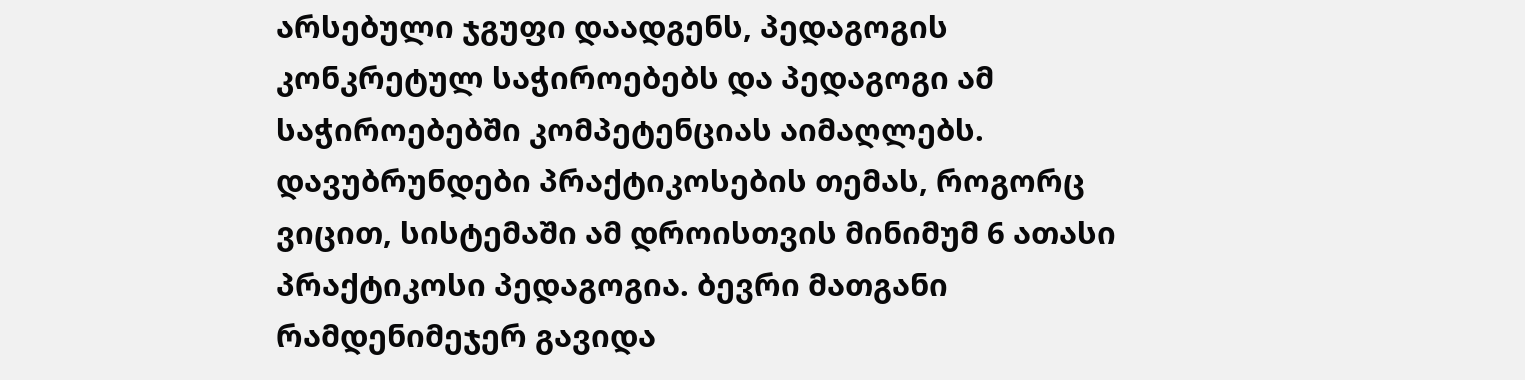არსებული ჯგუფი დაადგენს, პედაგოგის კონკრეტულ საჭიროებებს და პედაგოგი ამ საჭიროებებში კომპეტენციას აიმაღლებს.
დავუბრუნდები პრაქტიკოსების თემას, როგორც ვიცით, სისტემაში ამ დროისთვის მინიმუმ 6 ათასი პრაქტიკოსი პედაგოგია. ბევრი მათგანი რამდენიმეჯერ გავიდა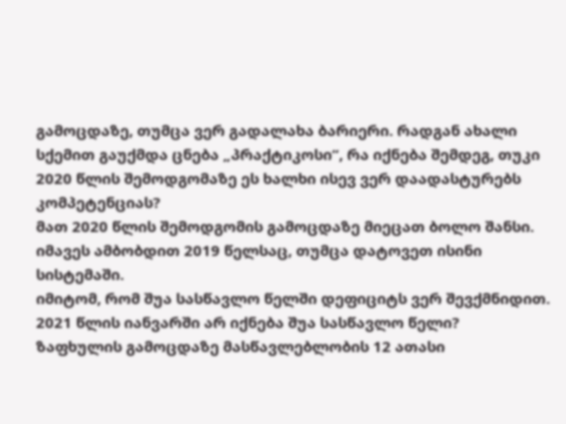გამოცდაზე, თუმცა ვერ გადალახა ბარიერი. რადგან ახალი სქემით გაუქმდა ცნება „პრაქტიკოსი“, რა იქნება შემდეგ, თუკი 2020 წლის შემოდგომაზე ეს ხალხი ისევ ვერ დაადასტურებს კომპეტენციას?
მათ 2020 წლის შემოდგომის გამოცდაზე მიეცათ ბოლო შანსი.
იმავეს ამბობდით 2019 წელსაც, თუმცა დატოვეთ ისინი სისტემაში.
იმიტომ, რომ შუა სასწავლო წელში დეფიციტს ვერ შევქმნიდით.
2021 წლის იანვარში არ იქნება შუა სასწავლო წელი?
ზაფხულის გამოცდაზე მასწავლებლობის 12 ათასი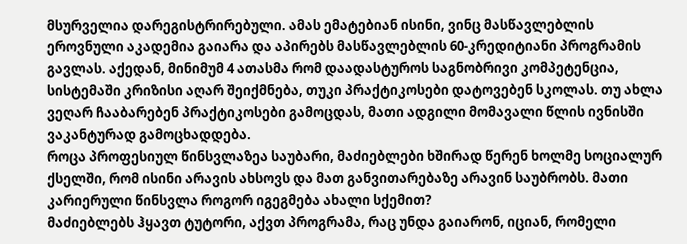მსურველია დარეგისტრირებული. ამას ემატებიან ისინი, ვინც მასწავლებლის ეროვნული აკადემია გაიარა და აპირებს მასწავლებლის 60-კრედიტიანი პროგრამის გავლას. აქედან, მინიმუმ 4 ათასმა რომ დაადასტუროს საგნობრივი კომპეტენცია, სისტემაში კრიზისი აღარ შეიქმნება, თუკი პრაქტიკოსები დატოვებენ სკოლას. თუ ახლა ვეღარ ჩააბარებენ პრაქტიკოსები გამოცდას, მათი ადგილი მომავალი წლის ივნისში ვაკანტურად გამოცხადდება.
როცა პროფესიულ წინსვლაზეა საუბარი, მაძიებლები ხშირად წერენ ხოლმე სოციალურ ქსელში, რომ ისინი არავის ახსოვს და მათ განვითარებაზე არავინ საუბრობს. მათი კარიერული წინსვლა როგორ იგეგმება ახალი სქემით?
მაძიებლებს ჰყავთ ტუტორი, აქვთ პროგრამა, რაც უნდა გაიარონ, იციან, რომელი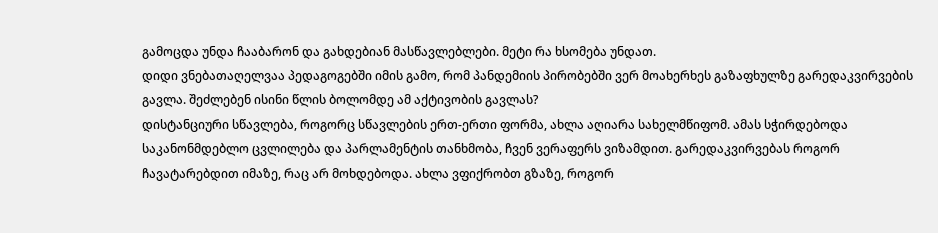გამოცდა უნდა ჩააბარონ და გახდებიან მასწავლებლები. მეტი რა ხსომება უნდათ.
დიდი ვნებათაღელვაა პედაგოგებში იმის გამო, რომ პანდემიის პირობებში ვერ მოახერხეს გაზაფხულზე გარედაკვირვების გავლა. შეძლებენ ისინი წლის ბოლომდე ამ აქტივობის გავლას?
დისტანციური სწავლება, როგორც სწავლების ერთ-ერთი ფორმა, ახლა აღიარა სახელმწიფომ. ამას სჭირდებოდა საკანონმდებლო ცვლილება და პარლამენტის თანხმობა, ჩვენ ვერაფერს ვიზამდით. გარედაკვირვებას როგორ ჩავატარებდით იმაზე, რაც არ მოხდებოდა. ახლა ვფიქრობთ გზაზე, როგორ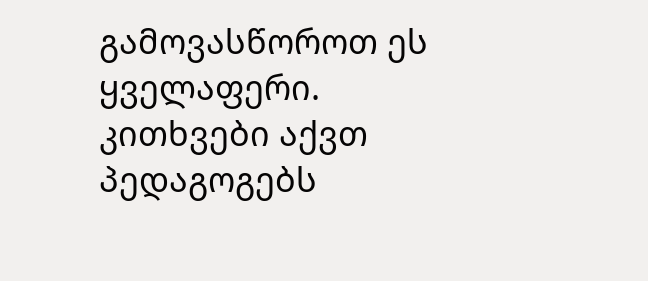გამოვასწოროთ ეს ყველაფერი.
კითხვები აქვთ პედაგოგებს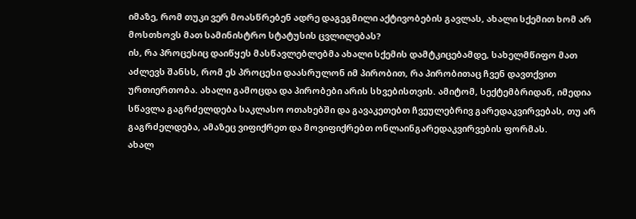იმაზე, რომ თუკი ვერ მოასწრებენ ადრე დაგეგმილი აქტივობების გავლას, ახალი სქემით ხომ არ მოსთხოვს მათ სამინისტრო სტატუსის ცვლილებას?
ის, რა პროცესიც დაიწყეს მასწავლებლებმა ახალი სქემის დამტკიცებამდე, სახელმწიფო მათ აძლევს შანსს, რომ ეს პროცესი დაასრულონ იმ პირობით, რა პირობითაც ჩვენ დავთქვით ურთიერთობა. ახალი გამოცდა და პირობები არის სხვებისთვის. ამიტომ, სექტემბრიდან, იმედია სწავლა გაგრძელდება საკლასო ოთახებში და გავაკეთებთ ჩვეულებრივ გარედაკვირვებას, თუ არ გაგრძელდება, ამაზეც ვიფიქრეთ და მოვიფიქრებთ ონლაინგარედაკვირვების ფორმას.
ახალ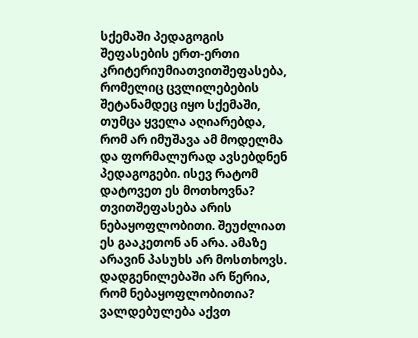სქემაში პედაგოგის შეფასების ერთ-ერთი კრიტერიუმიათვითშეფასება, რომელიც ცვლილებების შეტანამდეც იყო სქემაში, თუმცა ყველა აღიარებდა, რომ არ იმუშავა ამ მოდელმა და ფორმალურად ავსებდნენ პედაგოგები. ისევ რატომ დატოვეთ ეს მოთხოვნა?
თვითშეფასება არის ნებაყოფლობითი. შეუძლიათ ეს გააკეთონ ან არა. ამაზე არავინ პასუხს არ მოსთხოვს.
დადგენილებაში არ წერია, რომ ნებაყოფლობითია?
ვალდებულება აქვთ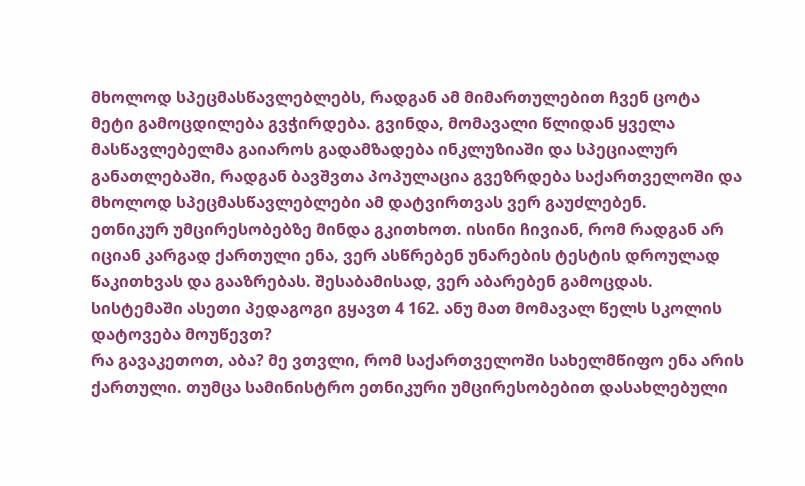მხოლოდ სპეცმასწავლებლებს, რადგან ამ მიმართულებით ჩვენ ცოტა მეტი გამოცდილება გვჭირდება. გვინდა, მომავალი წლიდან ყველა მასწავლებელმა გაიაროს გადამზადება ინკლუზიაში და სპეციალურ განათლებაში, რადგან ბავშვთა პოპულაცია გვეზრდება საქართველოში და მხოლოდ სპეცმასწავლებლები ამ დატვირთვას ვერ გაუძლებენ.
ეთნიკურ უმცირესობებზე მინდა გკითხოთ. ისინი ჩივიან, რომ რადგან არ იციან კარგად ქართული ენა, ვერ ასწრებენ უნარების ტესტის დროულად წაკითხვას და გააზრებას. შესაბამისად, ვერ აბარებენ გამოცდას. სისტემაში ასეთი პედაგოგი გყავთ 4 162. ანუ მათ მომავალ წელს სკოლის დატოვება მოუწევთ?
რა გავაკეთოთ, აბა? მე ვთვლი, რომ საქართველოში სახელმწიფო ენა არის ქართული. თუმცა სამინისტრო ეთნიკური უმცირესობებით დასახლებული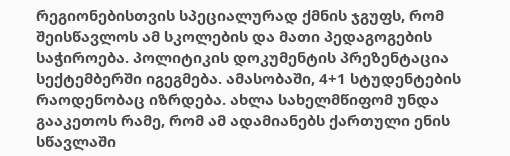რეგიონებისთვის სპეციალურად ქმნის ჯგუფს, რომ შეისწავლოს ამ სკოლების და მათი პედაგოგების საჭიროება. პოლიტიკის დოკუმენტის პრეზენტაცია სექტემბერში იგეგმება. ამასობაში, 4+1 სტუდენტების რაოდენობაც იზრდება. ახლა სახელმწიფომ უნდა გააკეთოს რამე, რომ ამ ადამიანებს ქართული ენის სწავლაში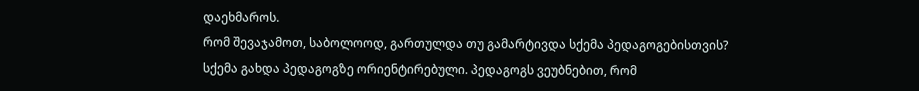დაეხმაროს.
რომ შევაჯამოთ, საბოლოოდ, გართულდა თუ გამარტივდა სქემა პედაგოგებისთვის?
სქემა გახდა პედაგოგზე ორიენტირებული. პედაგოგს ვეუბნებით, რომ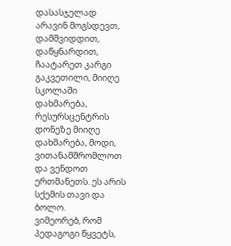დასასჯელად არავინ მოგსდევთ, დამშვიდდით, დაწყნარდით, ჩაატარეთ კარგი გაკვეთილი, მიიღე სკოლაში დახმარება, რესურსცენტრის დონეზე მიიღე დახმარება, მოდი, ვითანამშრომლოთ და ვენდოთ ერთმანეთს. ეს არის სქემის თავი და ბოლო.
ვიმეორებ, რომ პედაგოგი წყვეტს,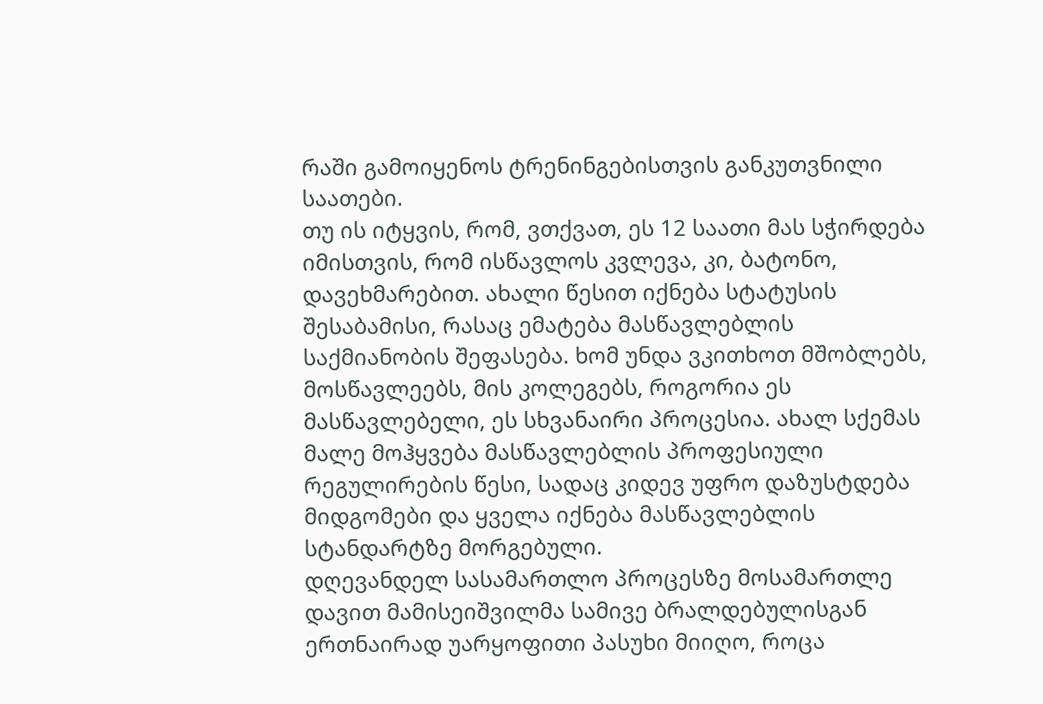რაში გამოიყენოს ტრენინგებისთვის განკუთვნილი საათები.
თუ ის იტყვის, რომ, ვთქვათ, ეს 12 საათი მას სჭირდება იმისთვის, რომ ისწავლოს კვლევა, კი, ბატონო, დავეხმარებით. ახალი წესით იქნება სტატუსის შესაბამისი, რასაც ემატება მასწავლებლის საქმიანობის შეფასება. ხომ უნდა ვკითხოთ მშობლებს, მოსწავლეებს, მის კოლეგებს, როგორია ეს მასწავლებელი, ეს სხვანაირი პროცესია. ახალ სქემას მალე მოჰყვება მასწავლებლის პროფესიული რეგულირების წესი, სადაც კიდევ უფრო დაზუსტდება მიდგომები და ყველა იქნება მასწავლებლის სტანდარტზე მორგებული.
დღევანდელ სასამართლო პროცესზე მოსამართლე დავით მამისეიშვილმა სამივე ბრალდებულისგან ერთნაირად უარყოფითი პასუხი მიიღო, როცა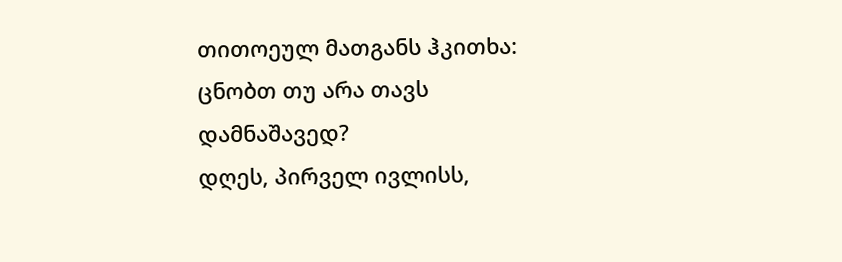თითოეულ მათგანს ჰკითხა: ცნობთ თუ არა თავს დამნაშავედ?
დღეს, პირველ ივლისს,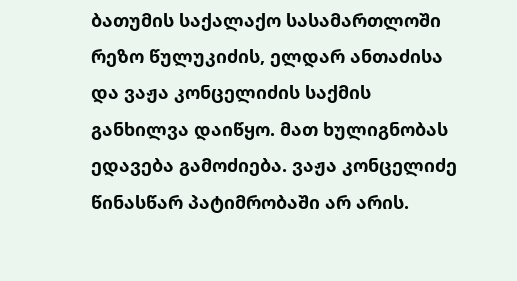ბათუმის საქალაქო სასამართლოში რეზო წულუკიძის, ელდარ ანთაძისა და ვაჟა კონცელიძის საქმის განხილვა დაიწყო. მათ ხულიგნობას ედავება გამოძიება. ვაჟა კონცელიძე წინასწარ პატიმრობაში არ არის.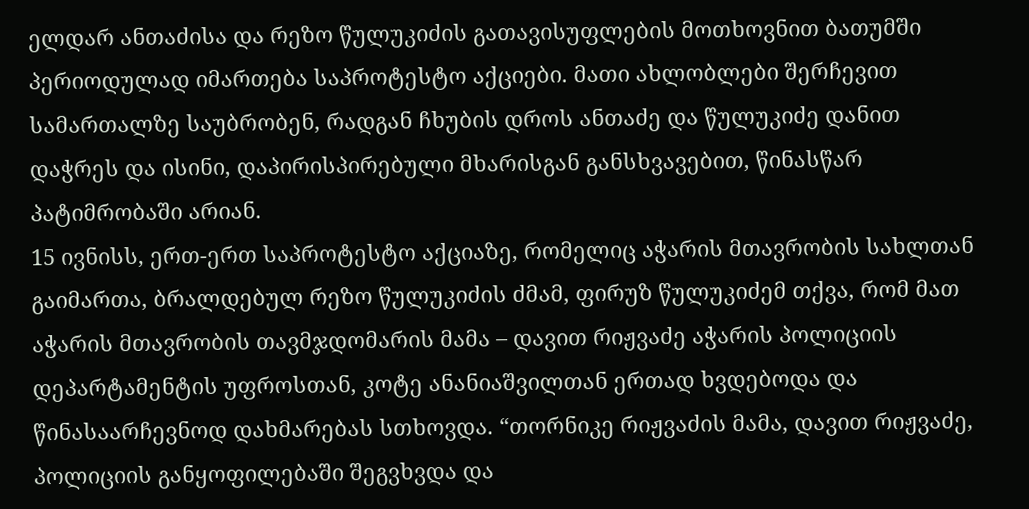ელდარ ანთაძისა და რეზო წულუკიძის გათავისუფლების მოთხოვნით ბათუმში პერიოდულად იმართება საპროტესტო აქციები. მათი ახლობლები შერჩევით სამართალზე საუბრობენ, რადგან ჩხუბის დროს ანთაძე და წულუკიძე დანით დაჭრეს და ისინი, დაპირისპირებული მხარისგან განსხვავებით, წინასწარ პატიმრობაში არიან.
15 ივნისს, ერთ-ერთ საპროტესტო აქციაზე, რომელიც აჭარის მთავრობის სახლთან გაიმართა, ბრალდებულ რეზო წულუკიძის ძმამ, ფირუზ წულუკიძემ თქვა, რომ მათ აჭარის მთავრობის თავმჯდომარის მამა – დავით რიჟვაძე აჭარის პოლიციის დეპარტამენტის უფროსთან, კოტე ანანიაშვილთან ერთად ხვდებოდა და წინასაარჩევნოდ დახმარებას სთხოვდა. “თორნიკე რიჟვაძის მამა, დავით რიჟვაძე, პოლიციის განყოფილებაში შეგვხვდა და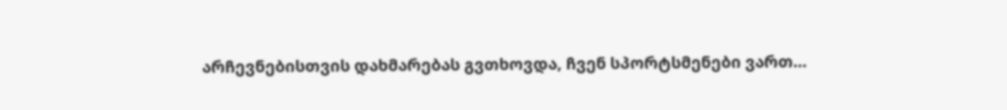არჩევნებისთვის დახმარებას გვთხოვდა, ჩვენ სპორტსმენები ვართ…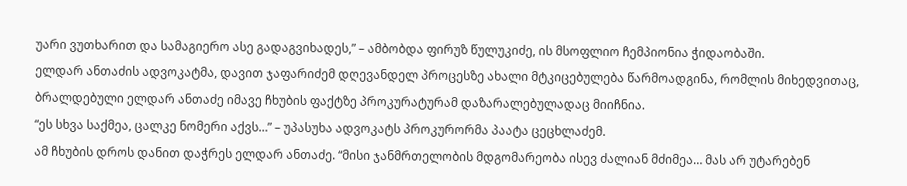უარი ვუთხარით და სამაგიერო ასე გადაგვიხადეს,” – ამბობდა ფირუზ წულუკიძე, ის მსოფლიო ჩემპიონია ჭიდაობაში.
ელდარ ანთაძის ადვოკატმა, დავით ჯაფარიძემ დღევანდელ პროცესზე ახალი მტკიცებულება წარმოადგინა, რომლის მიხედვითაც, ბრალდებული ელდარ ანთაძე იმავე ჩხუბის ფაქტზე პროკურატურამ დაზარალებულადაც მიიჩნია.
“ეს სხვა საქმეა, ცალკე ნომერი აქვს…” – უპასუხა ადვოკატს პროკურორმა პაატა ცეცხლაძემ.
ამ ჩხუბის დროს დანით დაჭრეს ელდარ ანთაძე. “მისი ჯანმრთელობის მდგომარეობა ისევ ძალიან მძიმეა… მას არ უტარებენ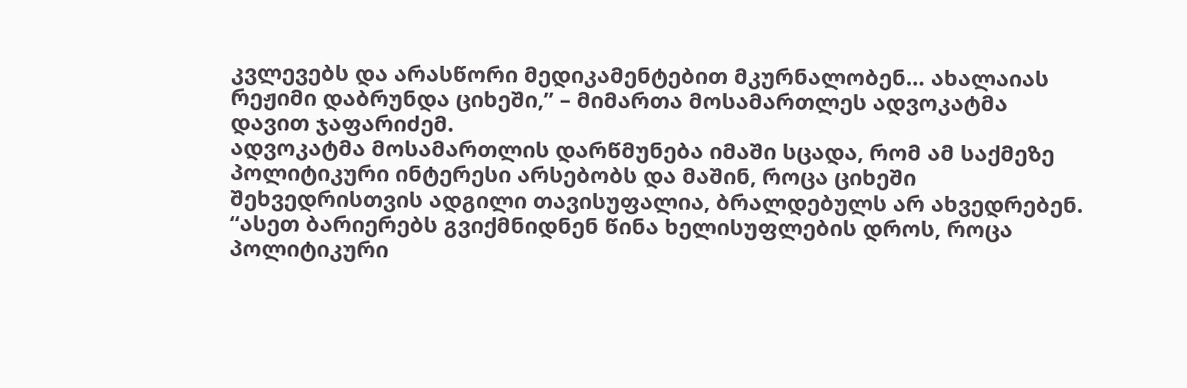კვლევებს და არასწორი მედიკამენტებით მკურნალობენ… ახალაიას რეჟიმი დაბრუნდა ციხეში,” – მიმართა მოსამართლეს ადვოკატმა დავით ჯაფარიძემ.
ადვოკატმა მოსამართლის დარწმუნება იმაში სცადა, რომ ამ საქმეზე პოლიტიკური ინტერესი არსებობს და მაშინ, როცა ციხეში შეხვედრისთვის ადგილი თავისუფალია, ბრალდებულს არ ახვედრებენ.
“ასეთ ბარიერებს გვიქმნიდნენ წინა ხელისუფლების დროს, როცა პოლიტიკური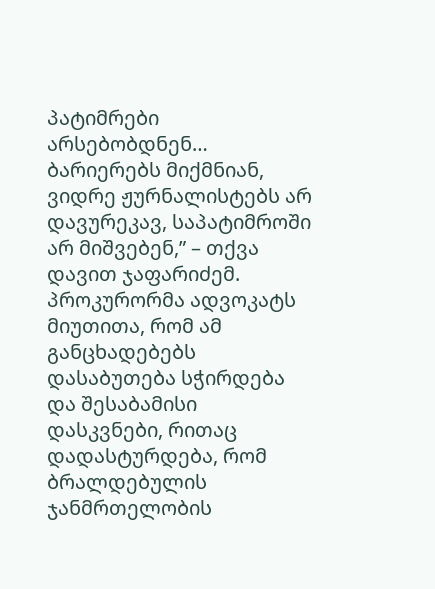პატიმრები არსებობდნენ… ბარიერებს მიქმნიან, ვიდრე ჟურნალისტებს არ დავურეკავ, საპატიმროში არ მიშვებენ,” – თქვა დავით ჯაფარიძემ.
პროკურორმა ადვოკატს მიუთითა, რომ ამ განცხადებებს დასაბუთება სჭირდება და შესაბამისი დასკვნები, რითაც დადასტურდება, რომ ბრალდებულის ჯანმრთელობის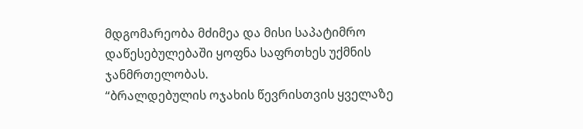მდგომარეობა მძიმეა და მისი საპატიმრო დაწესებულებაში ყოფნა საფრთხეს უქმნის ჯანმრთელობას.
“ბრალდებულის ოჯახის წევრისთვის ყველაზე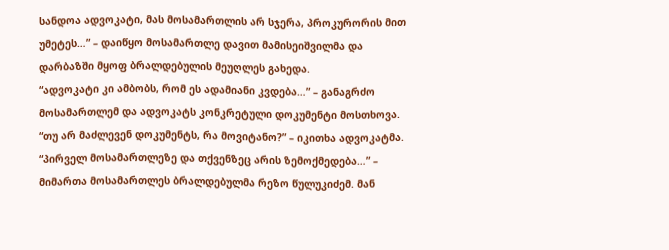სანდოა ადვოკატი, მას მოსამართლის არ სჯერა, პროკურორის მით უმეტეს…” – დაიწყო მოსამართლე დავით მამისეიშვილმა და დარბაზში მყოფ ბრალდებულის მეუღლეს გახედა.
“ადვოკატი კი ამბობს, რომ ეს ადამიანი კვდება…” – განაგრძო მოსამართლემ და ადვოკატს კონკრეტული დოკუმენტი მოსთხოვა.
“თუ არ მაძლევენ დოკუმენტს, რა მოვიტანო?” – იკითხა ადვოკატმა.
“პირველ მოსამართლეზე და თქვენზეც არის ზემოქმედება…” – მიმართა მოსამართლეს ბრალდებულმა რეზო წულუკიძემ. მან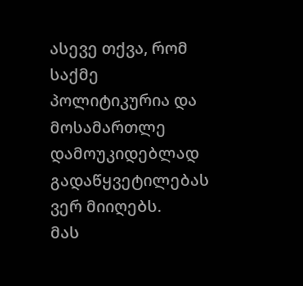ასევე თქვა, რომ საქმე პოლიტიკურია და მოსამართლე დამოუკიდებლად გადაწყვეტილებას ვერ მიიღებს.
მას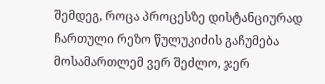შემდეგ, როცა პროცესზე დისტანციურად ჩართული რეზო წულუკიძის გაჩუმება მოსამართლემ ვერ შეძლო, ჯერ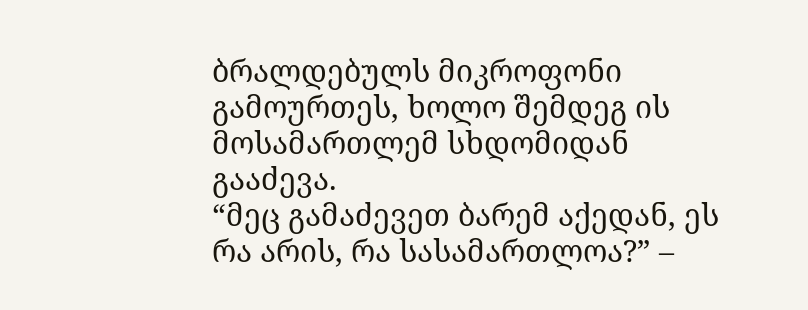ბრალდებულს მიკროფონი გამოურთეს, ხოლო შემდეგ ის მოსამართლემ სხდომიდან გააძევა.
“მეც გამაძევეთ ბარემ აქედან, ეს რა არის, რა სასამართლოა?” –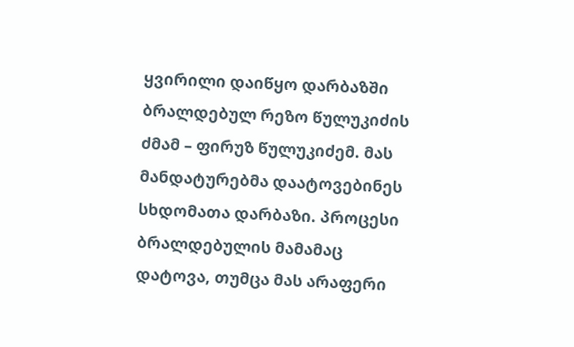ყვირილი დაიწყო დარბაზში ბრალდებულ რეზო წულუკიძის ძმამ – ფირუზ წულუკიძემ. მას მანდატურებმა დაატოვებინეს სხდომათა დარბაზი. პროცესი ბრალდებულის მამამაც დატოვა, თუმცა მას არაფერი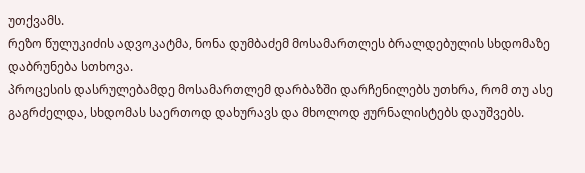უთქვამს.
რეზო წულუკიძის ადვოკატმა, ნონა დუმბაძემ მოსამართლეს ბრალდებულის სხდომაზე დაბრუნება სთხოვა.
პროცესის დასრულებამდე მოსამართლემ დარბაზში დარჩენილებს უთხრა, რომ თუ ასე გაგრძელდა, სხდომას საერთოდ დახურავს და მხოლოდ ჟურნალისტებს დაუშვებს.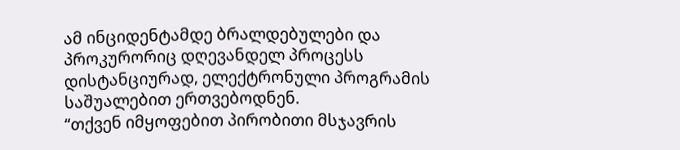ამ ინციდენტამდე ბრალდებულები და პროკურორიც დღევანდელ პროცესს დისტანციურად, ელექტრონული პროგრამის საშუალებით ერთვებოდნენ.
“თქვენ იმყოფებით პირობითი მსჯავრის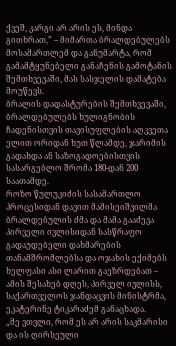ქვეშ, კარგი არ არის ეს, მინდა გითხრათ,” – მიმართა ბრალდებულებს მოსამართლემ და განუმარტა, რომ გამამტყუნებელი განაჩენის გამოტანის შემთხვევაში, მას სასჯელის დამატება მოუწევს.
ბრალის დადასტურების შემთხვევაში, ბრალდებულებს ხულიგნობის ჩადენისთვის თავისუფლების აღკვეთა ელით ორიდან ხუთ წლამდე, ჯარიმის გადახდა ან საზოგადოებისთვის სასარგებლო შრომა 180-დან 200 საათამდე.
როზო წულუკიძის სასამართლო პროცესიდან დავით მამისეიშვილმა ბრალდებულის ძმა და მამა გააძევა
პირველი ივლისიდან სასწრაფო გადაუდებელი დახმარების თანამშრომლებსა და ოჯახის ექიმებს ხელფასი ასი ლარით გაეზრდებათ – ამის შესახებ დღეს, პირველ ივლისს, საქართველოს ჯანდაცვის მინისტრმა, ეკატერინე ტიკარაძემ განაცხადა.
„მე ვთვლი, რომ ეს არ არის საკმარისი და ის ღირსეული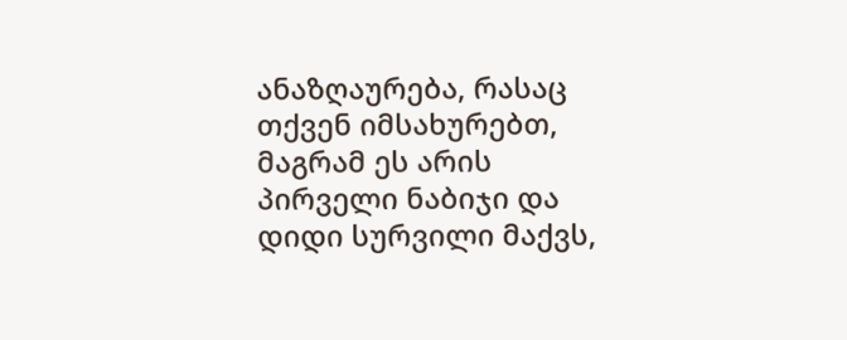ანაზღაურება, რასაც თქვენ იმსახურებთ, მაგრამ ეს არის პირველი ნაბიჯი და დიდი სურვილი მაქვს,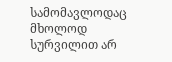სამომავლოდაც მხოლოდ სურვილით არ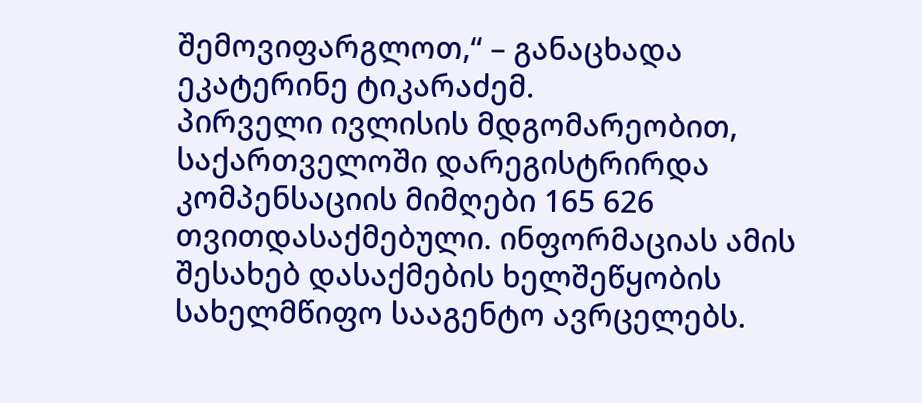შემოვიფარგლოთ,“ – განაცხადა ეკატერინე ტიკარაძემ.
პირველი ივლისის მდგომარეობით, საქართველოში დარეგისტრირდა კომპენსაციის მიმღები 165 626 თვითდასაქმებული. ინფორმაციას ამის შესახებ დასაქმების ხელშეწყობის სახელმწიფო სააგენტო ავრცელებს.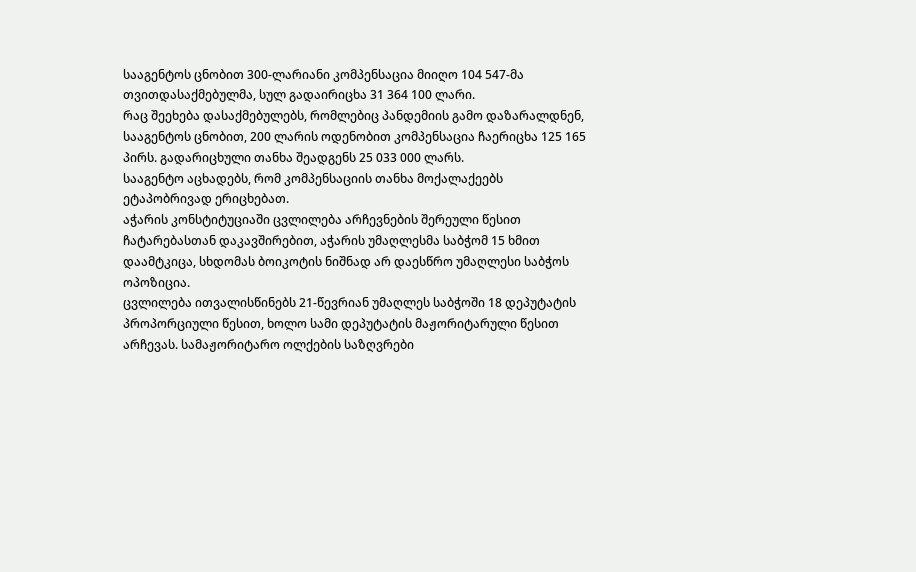სააგენტოს ცნობით 300-ლარიანი კომპენსაცია მიიღო 104 547-მა თვითდასაქმებულმა, სულ გადაირიცხა 31 364 100 ლარი.
რაც შეეხება დასაქმებულებს, რომლებიც პანდემიის გამო დაზარალდნენ, სააგენტოს ცნობით, 200 ლარის ოდენობით კომპენსაცია ჩაერიცხა 125 165 პირს. გადარიცხული თანხა შეადგენს 25 033 000 ლარს.
სააგენტო აცხადებს, რომ კომპენსაციის თანხა მოქალაქეებს ეტაპობრივად ერიცხებათ.
აჭარის კონსტიტუციაში ცვლილება არჩევნების შერეული წესით ჩატარებასთან დაკავშირებით, აჭარის უმაღლესმა საბჭომ 15 ხმით დაამტკიცა, სხდომას ბოიკოტის ნიშნად არ დაესწრო უმაღლესი საბჭოს ოპოზიცია.
ცვლილება ითვალისწინებს 21-წევრიან უმაღლეს საბჭოში 18 დეპუტატის პროპორციული წესით, ხოლო სამი დეპუტატის მაჟორიტარული წესით არჩევას. სამაჟორიტარო ოლქების საზღვრები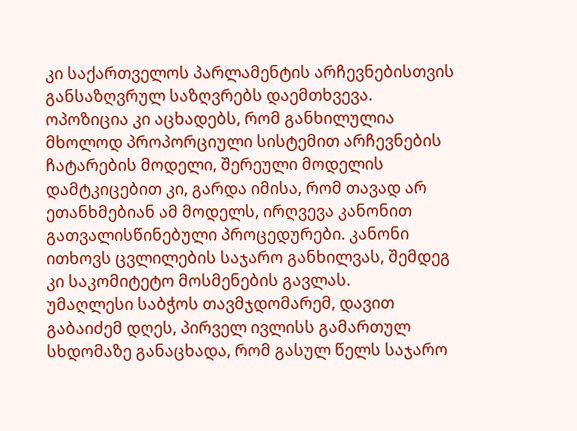კი საქართველოს პარლამენტის არჩევნებისთვის განსაზღვრულ საზღვრებს დაემთხვევა.
ოპოზიცია კი აცხადებს, რომ განხილულია მხოლოდ პროპორციული სისტემით არჩევნების ჩატარების მოდელი, შერეული მოდელის დამტკიცებით კი, გარდა იმისა, რომ თავად არ ეთანხმებიან ამ მოდელს, ირღვევა კანონით გათვალისწინებული პროცედურები. კანონი ითხოვს ცვლილების საჯარო განხილვას, შემდეგ კი საკომიტეტო მოსმენების გავლას.
უმაღლესი საბჭოს თავმჯდომარემ, დავით გაბაიძემ დღეს, პირველ ივლისს გამართულ სხდომაზე განაცხადა, რომ გასულ წელს საჯარო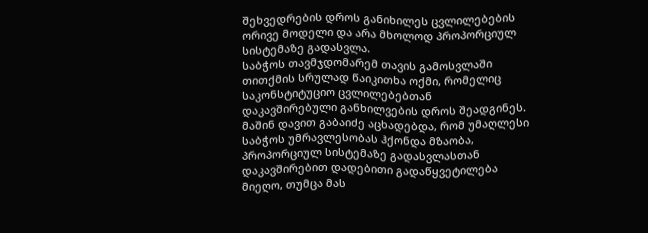შეხვედრების დროს განიხილეს ცვლილებების ორივე მოდელი და არა მხოლოდ პროპორციულ სისტემაზე გადასვლა.
საბჭოს თავმჯდომარემ თავის გამოსვლაში თითქმის სრულად წაიკითხა ოქმი, რომელიც საკონსტიტუციო ცვლილებებთან დაკავშირებული განხილვების დროს შეადგინეს. მაშინ დავით გაბაიძე აცხადებდა, რომ უმაღლესი საბჭოს უმრავლესობას ჰქონდა მზაობა, პროპორციულ სისტემაზე გადასვლასთან დაკავშირებით დადებითი გადაწყვეტილება მიეღო, თუმცა მას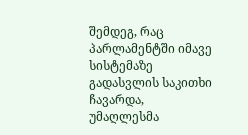შემდეგ, რაც პარლამენტში იმავე სისტემაზე გადასვლის საკითხი ჩავარდა, უმაღლესმა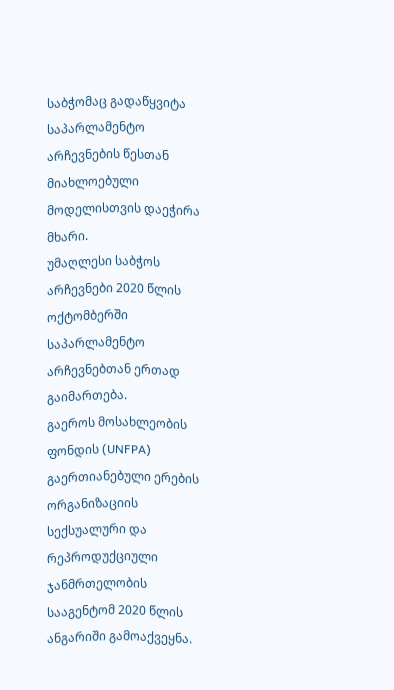საბჭომაც გადაწყვიტა საპარლამენტო არჩევნების წესთან მიახლოებული მოდელისთვის დაეჭირა მხარი.
უმაღლესი საბჭოს არჩევნები 2020 წლის ოქტომბერში საპარლამენტო არჩევნებთან ერთად გაიმართება.
გაეროს მოსახლეობის ფონდის (UNFPA) გაერთიანებული ერების ორგანიზაციის სექსუალური და რეპროდუქციული ჯანმრთელობის სააგენტომ 2020 წლის ანგარიში გამოაქვეყნა.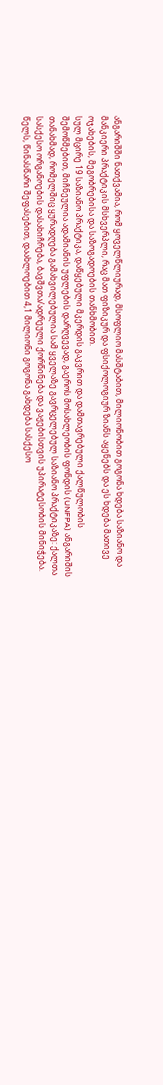ანგარიშში ნათქვამია, რომ ყოველწლიურად, მსოფლიო მასშტაბით, მილიონობით გოგონა ხდება საზიანო და მანკიერი პრაქტიკის მსხვერპლი, რაც მათ ფიზიკურ და ფსიქოლოგიურ ზიანს აყენებს და ეს ხდება მათივე ოჯახების, მეგობრებისა და საზოგადოების თანხმობით.
სულ მცირე 19 საზიანო პრაქტიკა, დაწყებული მკერდის გაკვრით და დამთავრებული ქალწულობის შემოწმებით, მიჩნეულია ადამიანის უფლების დარღვევად, გაეროს მოსახლეობის ფონდის (UNFPA) ანგარიშის თანახმად, რომელშიც ყურადღება გამახვილებულია სამ ყველაზე გავრცელებულ საზიანო პრაქტიკაზე: ქალთა სასქესო ორგანოების დასახიჩრება, ბავშვთა/ადრეული ქორწინება და ვაჟებისთვის უპირატესობის მინიჭება.
წელს, წინასწარი შეფასებით, დაახლოებით 4,1 მილიონი გოგონა გახდება სასქესო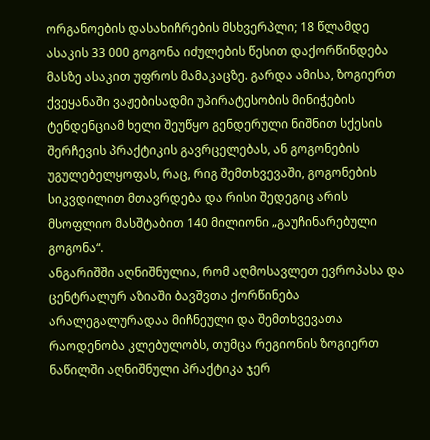ორგანოების დასახიჩრების მსხვერპლი; 18 წლამდე ასაკის 33 000 გოგონა იძულების წესით დაქორწინდება მასზე ასაკით უფროს მამაკაცზე. გარდა ამისა, ზოგიერთ ქვეყანაში ვაჟებისადმი უპირატესობის მინიჭების ტენდენციამ ხელი შეუწყო გენდერული ნიშნით სქესის შერჩევის პრაქტიკის გავრცელებას, ან გოგონების უგულებელყოფას, რაც, რიგ შემთხვევაში, გოგონების სიკვდილით მთავრდება და რისი შედეგიც არის მსოფლიო მასშტაბით 140 მილიონი „გაუჩინარებული გოგონა“.
ანგარიშში აღნიშნულია, რომ აღმოსავლეთ ევროპასა და ცენტრალურ აზიაში ბავშვთა ქორწინება არალეგალურადაა მიჩნეული და შემთხვევათა რაოდენობა კლებულობს, თუმცა რეგიონის ზოგიერთ ნაწილში აღნიშნული პრაქტიკა ჯერ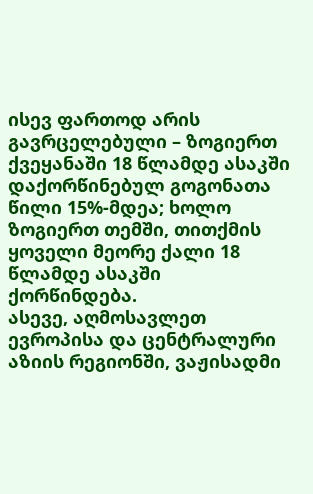ისევ ფართოდ არის გავრცელებული – ზოგიერთ ქვეყანაში 18 წლამდე ასაკში დაქორწინებულ გოგონათა წილი 15%-მდეა; ხოლო ზოგიერთ თემში, თითქმის ყოველი მეორე ქალი 18 წლამდე ასაკში ქორწინდება.
ასევე, აღმოსავლეთ ევროპისა და ცენტრალური აზიის რეგიონში, ვაჟისადმი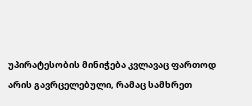უპირატესობის მინიჭება კვლავაც ფართოდ არის გავრცელებული, რამაც სამხრეთ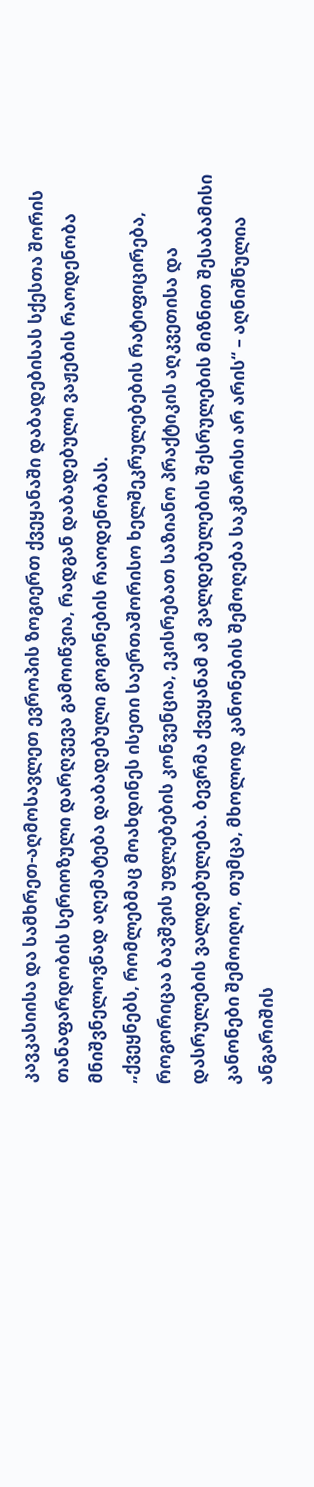კავკასიისა და სამხრეთ-აღმოსავლეთ ევროპის ზოგიერთ ქვეყანაში დაბადებისას სქესთა შორის თანაფარდობის სერიოზული დარღვევა გამოიწვია, რადგან დაბადებული ვაჟების რაოდენობა მნიშვნელოვნად აღემატება დაბადებული გოგონების რაოდენობას.
„ქვეყნებს, რომლებმაც მოახდინეს ისეთი საერთაშორისო ხელშეკრულებების რატიფიცირება, როგორიცაა ბავშვის უფლებების კონვენცია, ეკისრებათ საზიანო პრაქტიკის აღკვეთისა და დასრულების ვალდებულება. ბევრმა ქვეყანამ ამ ვალდებულების შესრულების მიზნით შესაბამისი კანონები შემოიღო, თუმცა, მხოლოდ კანონების შემოღება საკმარისი არ არის“ – აღნიშნულია ანგარიშის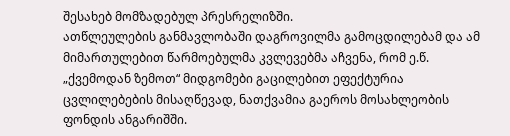შესახებ მომზადებულ პრესრელიზში.
ათწლეულების განმავლობაში დაგროვილმა გამოცდილებამ და ამ მიმართულებით წარმოებულმა კვლევებმა აჩვენა, რომ ე.წ. „ქვემოდან ზემოთ“ მიდგომები გაცილებით ეფექტურია ცვლილებების მისაღწევად, ნათქვამია გაეროს მოსახლეობის ფონდის ანგარიშში.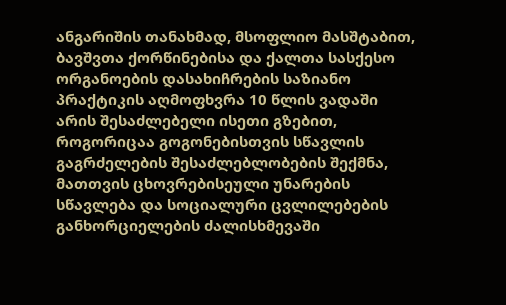ანგარიშის თანახმად, მსოფლიო მასშტაბით, ბავშვთა ქორწინებისა და ქალთა სასქესო ორგანოების დასახიჩრების საზიანო პრაქტიკის აღმოფხვრა 10 წლის ვადაში არის შესაძლებელი ისეთი გზებით, როგორიცაა გოგონებისთვის სწავლის გაგრძელების შესაძლებლობების შექმნა, მათთვის ცხოვრებისეული უნარების სწავლება და სოციალური ცვლილებების განხორციელების ძალისხმევაში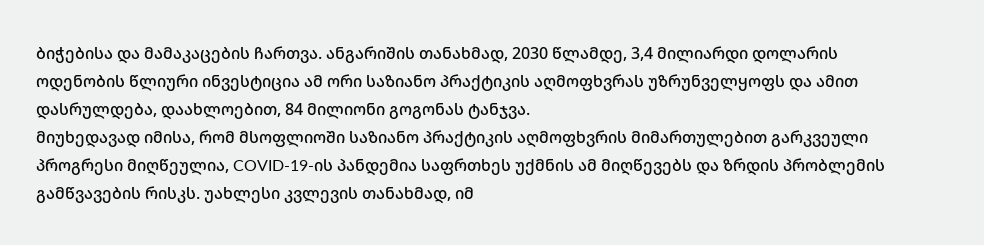ბიჭებისა და მამაკაცების ჩართვა. ანგარიშის თანახმად, 2030 წლამდე, 3,4 მილიარდი დოლარის ოდენობის წლიური ინვესტიცია ამ ორი საზიანო პრაქტიკის აღმოფხვრას უზრუნველყოფს და ამით დასრულდება, დაახლოებით, 84 მილიონი გოგონას ტანჯვა.
მიუხედავად იმისა, რომ მსოფლიოში საზიანო პრაქტიკის აღმოფხვრის მიმართულებით გარკვეული პროგრესი მიღწეულია, COVID-19-ის პანდემია საფრთხეს უქმნის ამ მიღწევებს და ზრდის პრობლემის გამწვავების რისკს. უახლესი კვლევის თანახმად, იმ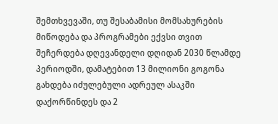შემთხვევაში, თუ შესაბამისი მომსახურების მიწოდება და პროგრამები ექვსი თვით შეჩერდება დღევანდელი დღიდან 2030 წლამდე პერიოდში, დამატებით 13 მილიონი გოგონა გახდება იძულებული ადრეულ ასაკში დაქორწინდეს და 2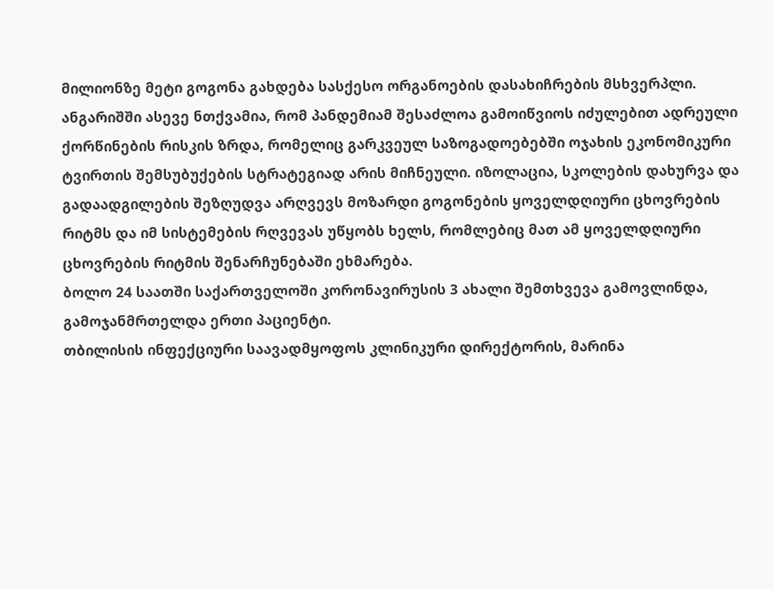მილიონზე მეტი გოგონა გახდება სასქესო ორგანოების დასახიჩრების მსხვერპლი.
ანგარიშში ასევე ნთქვამია, რომ პანდემიამ შესაძლოა გამოიწვიოს იძულებით ადრეული ქორწინების რისკის ზრდა, რომელიც გარკვეულ საზოგადოებებში ოჯახის ეკონომიკური ტვირთის შემსუბუქების სტრატეგიად არის მიჩნეული. იზოლაცია, სკოლების დახურვა და გადაადგილების შეზღუდვა არღვევს მოზარდი გოგონების ყოველდღიური ცხოვრების რიტმს და იმ სისტემების რღვევას უწყობს ხელს, რომლებიც მათ ამ ყოველდღიური ცხოვრების რიტმის შენარჩუნებაში ეხმარება.
ბოლო 24 საათში საქართველოში კორონავირუსის 3 ახალი შემთხვევა გამოვლინდა, გამოჯანმრთელდა ერთი პაციენტი.
თბილისის ინფექციური საავადმყოფოს კლინიკური დირექტორის, მარინა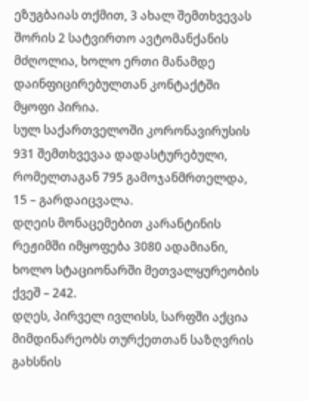ეზუგბაიას თქმით, 3 ახალ შემთხვევას შორის 2 სატვირთო ავტომანქანის მძღოლია, ხოლო ერთი მანამდე დაინფიცირებულთან კონტაქტში მყოფი პირია.
სულ საქართველოში კორონავირუსის 931 შემთხვევაა დადასტურებული, რომელთაგან 795 გამოჯანმრთელდა, 15 – გარდაიცვალა.
დღეის მონაცემებით კარანტინის რეჟიმში იმყოფება 3080 ადამიანი, ხოლო სტაციონარში მეთვალყურეობის ქვეშ – 242.
დღეს, პირველ ივლისს, სარფში აქცია მიმდინარეობს თურქეთთან საზღვრის გახსნის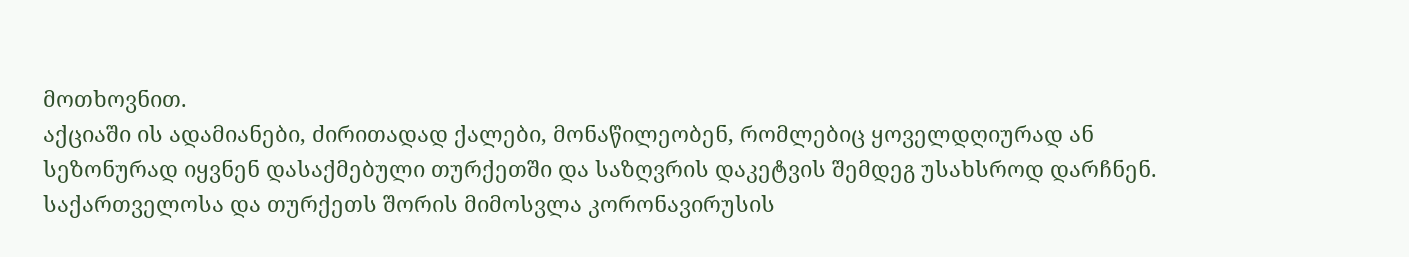მოთხოვნით.
აქციაში ის ადამიანები, ძირითადად ქალები, მონაწილეობენ, რომლებიც ყოველდღიურად ან სეზონურად იყვნენ დასაქმებული თურქეთში და საზღვრის დაკეტვის შემდეგ უსახსროდ დარჩნენ.
საქართველოსა და თურქეთს შორის მიმოსვლა კორონავირუსის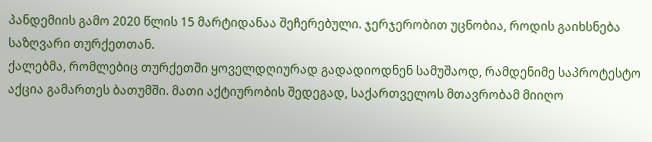პანდემიის გამო 2020 წლის 15 მარტიდანაა შეჩერებული. ჯერჯერობით უცნობია, როდის გაიხსნება საზღვარი თურქეთთან.
ქალებმა, რომლებიც თურქეთში ყოველდღიურად გადადიოდნენ სამუშაოდ, რამდენიმე საპროტესტო აქცია გამართეს ბათუმში. მათი აქტიურობის შედეგად, საქართველოს მთავრობამ მიიღო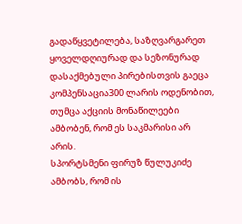გადაწყვეტილება, საზღვარგარეთ ყოველდღიურად და სეზონურად დასაქმებული პირებისთვის გაეცა კომპენსაცია300 ლარის ოდენობით, თუმცა აქციის მონაწილეები ამბობენ, რომ ეს საკმარისი არ არის.
სპორტსმენი ფირუზ წულუკიძე ამბობს, რომ ის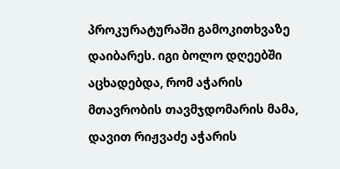პროკურატურაში გამოკითხვაზე დაიბარეს. იგი ბოლო დღეებში აცხადებდა, რომ აჭარის მთავრობის თავმჯდომარის მამა, დავით რიჟვაძე აჭარის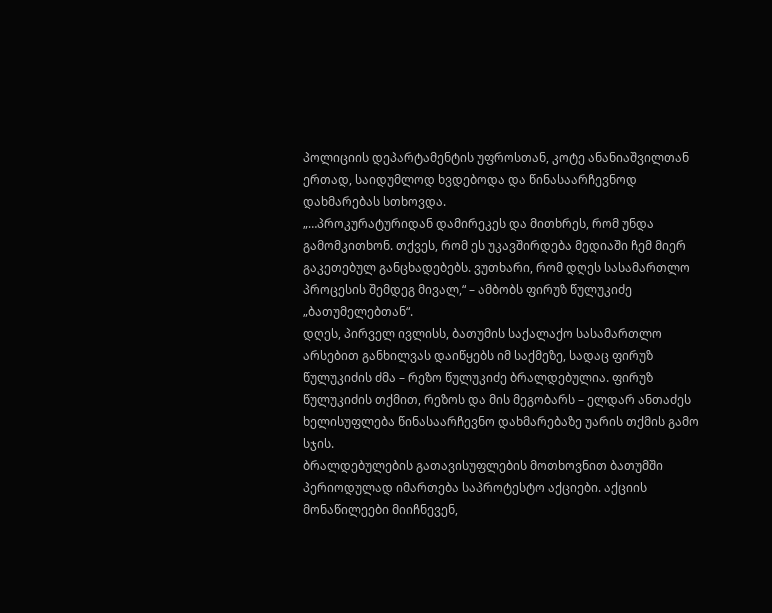პოლიციის დეპარტამენტის უფროსთან, კოტე ანანიაშვილთან ერთად, საიდუმლოდ ხვდებოდა და წინასაარჩევნოდ დახმარებას სთხოვდა.
„…პროკურატურიდან დამირეკეს და მითხრეს, რომ უნდა გამომკითხონ. თქვეს, რომ ეს უკავშირდება მედიაში ჩემ მიერ გაკეთებულ განცხადებებს. ვუთხარი, რომ დღეს სასამართლო პროცესის შემდეგ მივალ,“ – ამბობს ფირუზ წულუკიძე „ბათუმელებთან“.
დღეს, პირველ ივლისს, ბათუმის საქალაქო სასამართლო არსებით განხილვას დაიწყებს იმ საქმეზე, სადაც ფირუზ წულუკიძის ძმა – რეზო წულუკიძე ბრალდებულია. ფირუზ წულუკიძის თქმით, რეზოს და მის მეგობარს – ელდარ ანთაძეს ხელისუფლება წინასაარჩევნო დახმარებაზე უარის თქმის გამო სჯის.
ბრალდებულების გათავისუფლების მოთხოვნით ბათუმში პერიოდულად იმართება საპროტესტო აქციები. აქციის მონაწილეები მიიჩნევენ,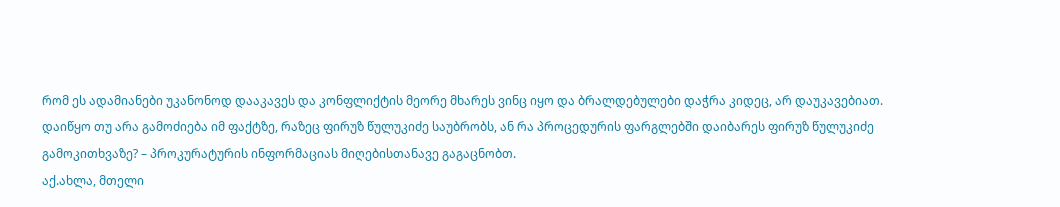რომ ეს ადამიანები უკანონოდ დააკავეს და კონფლიქტის მეორე მხარეს ვინც იყო და ბრალდებულები დაჭრა კიდეც, არ დაუკავებიათ.
დაიწყო თუ არა გამოძიება იმ ფაქტზე, რაზეც ფირუზ წულუკიძე საუბრობს, ან რა პროცედურის ფარგლებში დაიბარეს ფირუზ წულუკიძე გამოკითხვაზე? – პროკურატურის ინფორმაციას მიღებისთანავე გაგაცნობთ.
აქ.ახლა, მთელი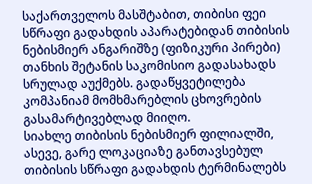საქართველოს მასშტაბით, თიბისი ფეი სწრაფი გადახდის აპარატებიდან თიბისის ნებისმიერ ანგარიშზე (ფიზიკური პირები) თანხის შეტანის საკომისიო გადასახადს სრულად აუქმებს. გადაწყვეტილება კომპანიამ მომხმარებლის ცხოვრების გასამარტივებლად მიიღო.
სიახლე თიბისის ნებისმიერ ფილიალში, ასევე, გარე ლოკაციაზე განთავსებულ თიბისის სწრაფი გადახდის ტერმინალებს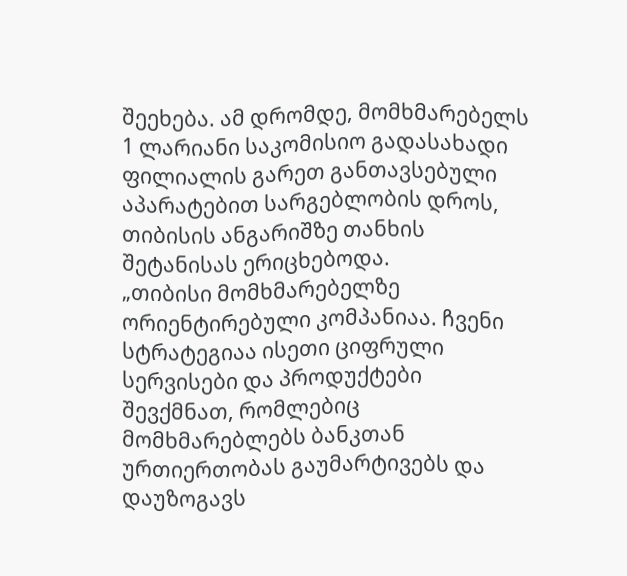შეეხება. ამ დრომდე, მომხმარებელს 1 ლარიანი საკომისიო გადასახადი ფილიალის გარეთ განთავსებული აპარატებით სარგებლობის დროს, თიბისის ანგარიშზე თანხის შეტანისას ერიცხებოდა.
„თიბისი მომხმარებელზე ორიენტირებული კომპანიაა. ჩვენი სტრატეგიაა ისეთი ციფრული სერვისები და პროდუქტები შევქმნათ, რომლებიც მომხმარებლებს ბანკთან ურთიერთობას გაუმარტივებს და დაუზოგავს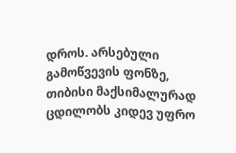დროს. არსებული გამოწვევის ფონზე, თიბისი მაქსიმალურად ცდილობს კიდევ უფრო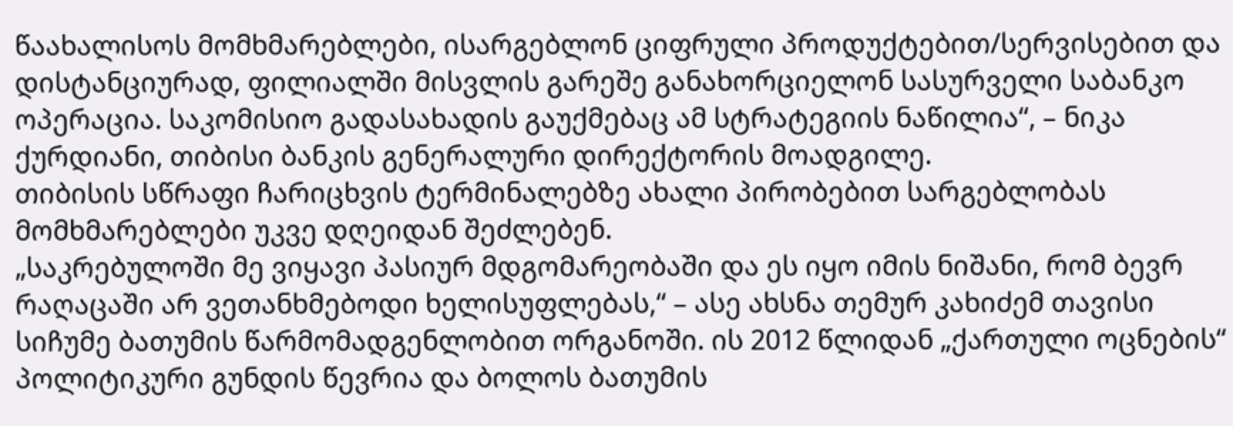წაახალისოს მომხმარებლები, ისარგებლონ ციფრული პროდუქტებით/სერვისებით და დისტანციურად, ფილიალში მისვლის გარეშე განახორციელონ სასურველი საბანკო ოპერაცია. საკომისიო გადასახადის გაუქმებაც ამ სტრატეგიის ნაწილია“, – ნიკა ქურდიანი, თიბისი ბანკის გენერალური დირექტორის მოადგილე.
თიბისის სწრაფი ჩარიცხვის ტერმინალებზე ახალი პირობებით სარგებლობას მომხმარებლები უკვე დღეიდან შეძლებენ.
„საკრებულოში მე ვიყავი პასიურ მდგომარეობაში და ეს იყო იმის ნიშანი, რომ ბევრ რაღაცაში არ ვეთანხმებოდი ხელისუფლებას,“ – ასე ახსნა თემურ კახიძემ თავისი სიჩუმე ბათუმის წარმომადგენლობით ორგანოში. ის 2012 წლიდან „ქართული ოცნების“ პოლიტიკური გუნდის წევრია და ბოლოს ბათუმის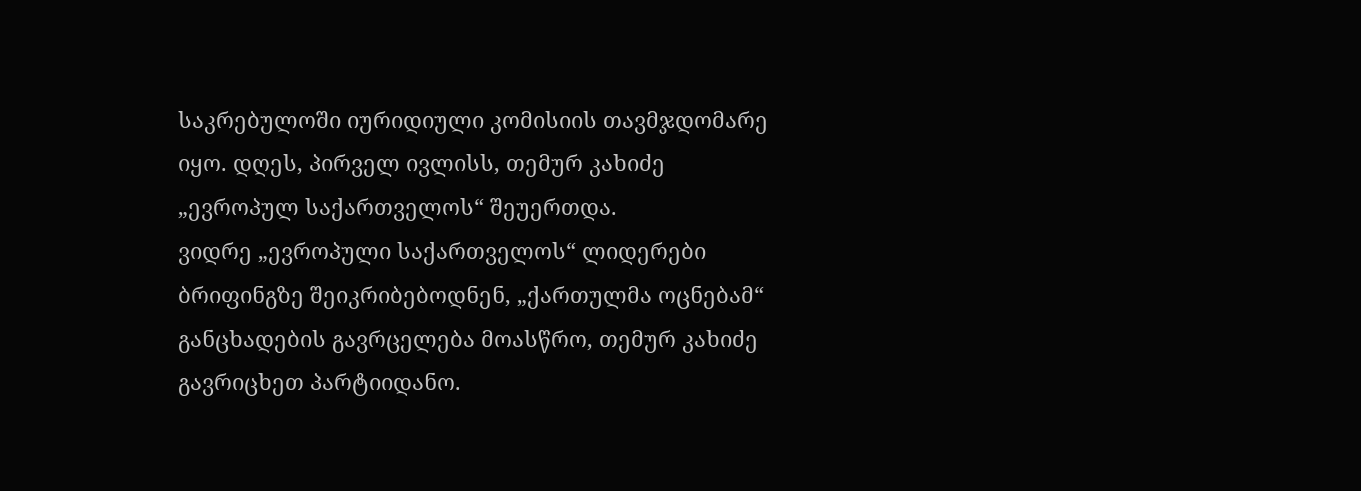საკრებულოში იურიდიული კომისიის თავმჯდომარე იყო. დღეს, პირველ ივლისს, თემურ კახიძე „ევროპულ საქართველოს“ შეუერთდა.
ვიდრე „ევროპული საქართველოს“ ლიდერები ბრიფინგზე შეიკრიბებოდნენ, „ქართულმა ოცნებამ“ განცხადების გავრცელება მოასწრო, თემურ კახიძე გავრიცხეთ პარტიიდანო.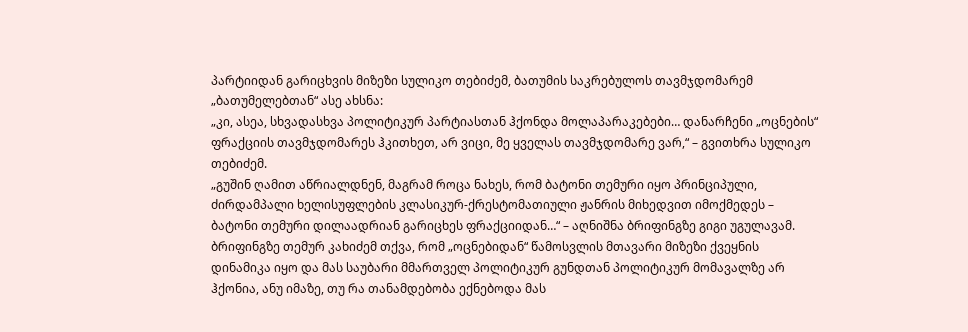პარტიიდან გარიცხვის მიზეზი სულიკო თებიძემ, ბათუმის საკრებულოს თავმჯდომარემ „ბათუმელებთან“ ასე ახსნა:
„კი, ასეა, სხვადასხვა პოლიტიკურ პარტიასთან ჰქონდა მოლაპარაკებები… დანარჩენი „ოცნების“ ფრაქციის თავმჯდომარეს ჰკითხეთ, არ ვიცი, მე ყველას თავმჯდომარე ვარ,“ – გვითხრა სულიკო თებიძემ.
„გუშინ ღამით აწრიალდნენ, მაგრამ როცა ნახეს, რომ ბატონი თემური იყო პრინციპული, ძირდამპალი ხელისუფლების კლასიკურ-ქრესტომათიული ჟანრის მიხედვით იმოქმედეს – ბატონი თემური დილაადრიან გარიცხეს ფრაქციიდან…“ – აღნიშნა ბრიფინგზე გიგი უგულავამ.
ბრიფინგზე თემურ კახიძემ თქვა, რომ „ოცნებიდან“ წამოსვლის მთავარი მიზეზი ქვეყნის დინამიკა იყო და მას საუბარი მმართველ პოლიტიკურ გუნდთან პოლიტიკურ მომავალზე არ ჰქონია, ანუ იმაზე, თუ რა თანამდებობა ექნებოდა მას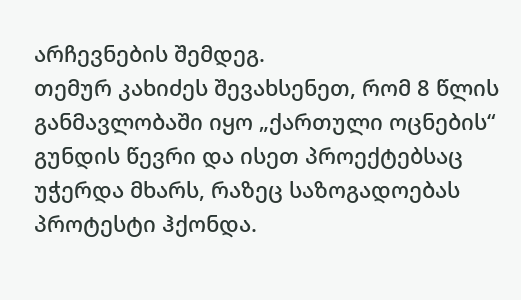არჩევნების შემდეგ.
თემურ კახიძეს შევახსენეთ, რომ 8 წლის განმავლობაში იყო „ქართული ოცნების“ გუნდის წევრი და ისეთ პროექტებსაც უჭერდა მხარს, რაზეც საზოგადოებას პროტესტი ჰქონდა.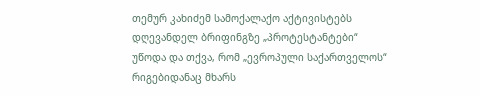თემურ კახიძემ სამოქალაქო აქტივისტებს დღევანდელ ბრიფინგზე „პროტესტანტები“ უწოდა და თქვა, რომ „ევროპული საქართველოს“ რიგებიდანაც მხარს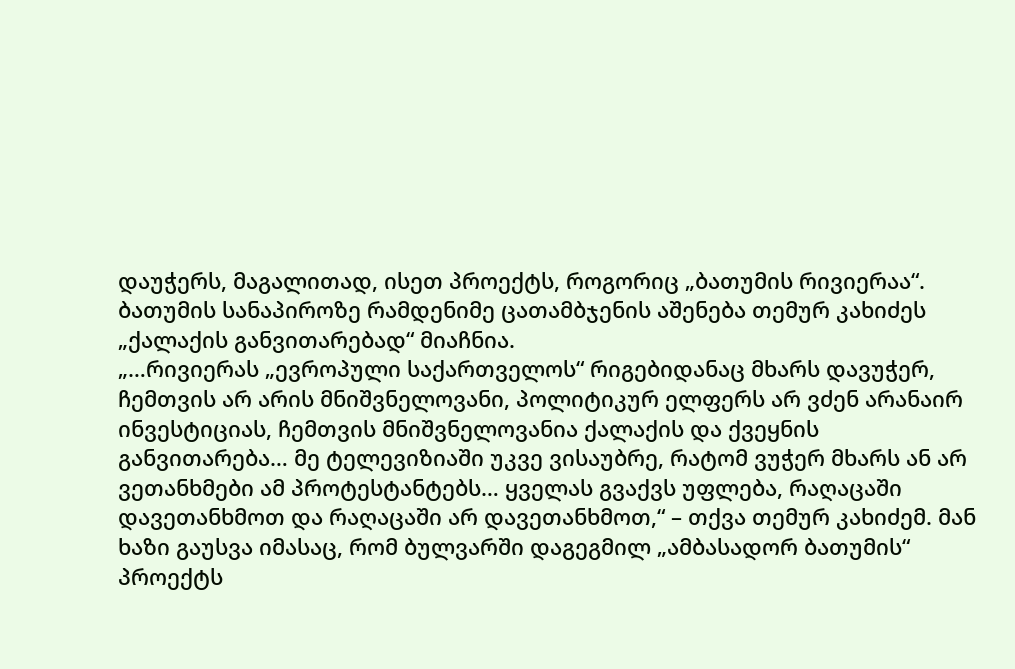დაუჭერს, მაგალითად, ისეთ პროექტს, როგორიც „ბათუმის რივიერაა“. ბათუმის სანაპიროზე რამდენიმე ცათამბჯენის აშენება თემურ კახიძეს „ქალაქის განვითარებად“ მიაჩნია.
„…რივიერას „ევროპული საქართველოს“ რიგებიდანაც მხარს დავუჭერ, ჩემთვის არ არის მნიშვნელოვანი, პოლიტიკურ ელფერს არ ვძენ არანაირ ინვესტიციას, ჩემთვის მნიშვნელოვანია ქალაქის და ქვეყნის განვითარება… მე ტელევიზიაში უკვე ვისაუბრე, რატომ ვუჭერ მხარს ან არ ვეთანხმები ამ პროტესტანტებს… ყველას გვაქვს უფლება, რაღაცაში დავეთანხმოთ და რაღაცაში არ დავეთანხმოთ,“ – თქვა თემურ კახიძემ. მან ხაზი გაუსვა იმასაც, რომ ბულვარში დაგეგმილ „ამბასადორ ბათუმის“ პროექტს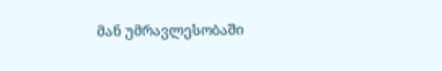მან უმრავლესობაში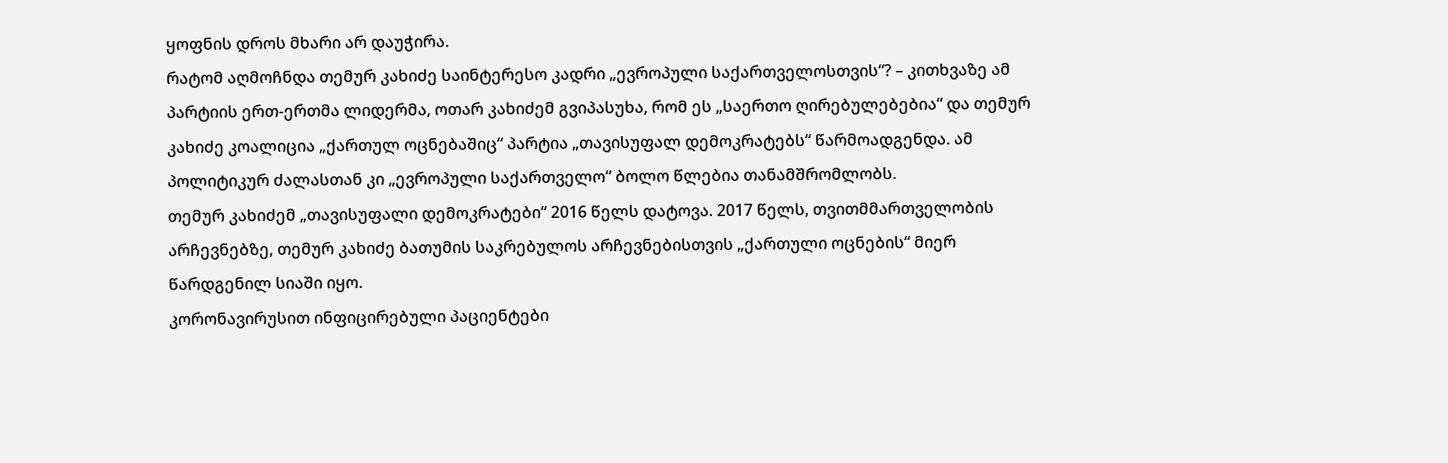ყოფნის დროს მხარი არ დაუჭირა.
რატომ აღმოჩნდა თემურ კახიძე საინტერესო კადრი „ევროპული საქართველოსთვის“? – კითხვაზე ამ პარტიის ერთ-ერთმა ლიდერმა, ოთარ კახიძემ გვიპასუხა, რომ ეს „საერთო ღირებულებებია“ და თემურ კახიძე კოალიცია „ქართულ ოცნებაშიც“ პარტია „თავისუფალ დემოკრატებს“ წარმოადგენდა. ამ პოლიტიკურ ძალასთან კი „ევროპული საქართველო“ ბოლო წლებია თანამშრომლობს.
თემურ კახიძემ „თავისუფალი დემოკრატები“ 2016 წელს დატოვა. 2017 წელს, თვითმმართველობის არჩევნებზე, თემურ კახიძე ბათუმის საკრებულოს არჩევნებისთვის „ქართული ოცნების“ მიერ წარდგენილ სიაში იყო.
კორონავირუსით ინფიცირებული პაციენტები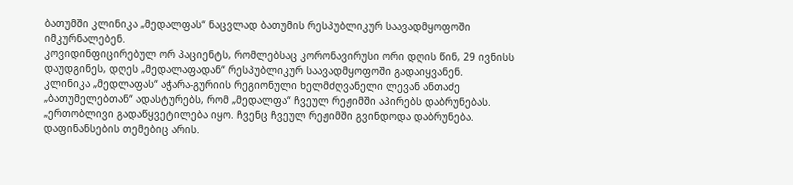ბათუმში კლინიკა „მედალფას“ ნაცვლად ბათუმის რესპუბლიკურ საავადმყოფოში იმკურნალებენ.
კოვიდინფიცირებულ ორ პაციენტს, რომლებსაც კორონავირუსი ორი დღის წინ, 29 ივნისს დაუდგინეს, დღეს „მედალაფადან“ რესპუბლიკურ საავადმყოფოში გადაიყვანენ.
კლინიკა „მედლაფას“ აჭარა-გურიის რეგიონული ხელმძღვანელი ლევან ანთაძე „ბათუმელებთან“ ადასტურებს, რომ „მედალფა“ ჩვეულ რეჟიმში აპირებს დაბრუნებას.
„ერთობლივი გადაწყვეტილება იყო. ჩვენც ჩვეულ რეჟიმში გვინდოდა დაბრუნება. დაფინანსების თემებიც არის.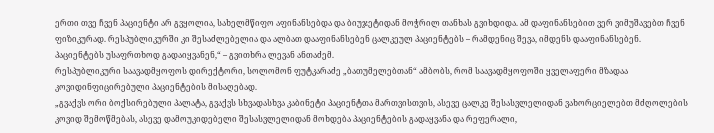ერთი თვე ჩვენ პაციენტი არ გვყოლია, სახელმწიფო აფინანსებდა და ბიუჯეტიდან მოჭრილ თანხას გვიხდიდა. ამ დაფინანსებით ვერ ვიმუშავებთ ჩვენ ფიზიკურად. რესპუბლიკურში კი შესაძლებელია და ალბათ დააფინანსებენ ცალკეულ პაციენტებს – რამდენიც შევა, იმდენს დააფინანსებენ.
პაციენტებს უსაფრთხოდ გადაიყვანენ,“ – გვითხრა ლევან ანთაძემ.
რესპუბლიკური საავადმყოფოს დირექტორი, სოლომონ ფუტკარაძე „ბათუმელებთან“ ამბობს, რომ საავადმყოფოში ყველაფერი მზადაა კოვიდინფიცირებული პაციენტების მისაღებად.
„გვაქვს ორი ბოქსირებული პალატა, გვაქვს სხვადასხვა კაბინეტი პაციენტთა მართვისთვის, ასევე ცალკე შესასვლელიდან ვახორციელებთ მძღოლების კოვიდ შემოწმებას, ასევე დამოუკიდებელი შესასვლელიდან მოხდება პაციენტების გადაყვანა და რეფერალი,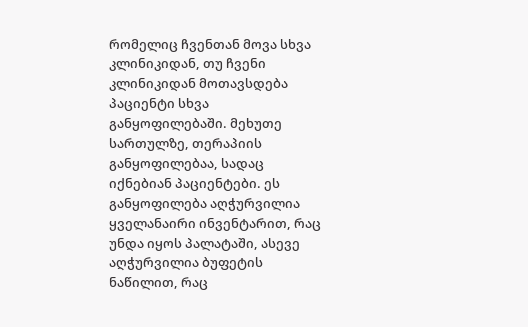რომელიც ჩვენთან მოვა სხვა კლინიკიდან, თუ ჩვენი კლინიკიდან მოთავსდება პაციენტი სხვა განყოფილებაში. მეხუთე სართულზე, თერაპიის განყოფილებაა, სადაც იქნებიან პაციენტები. ეს განყოფილება აღჭურვილია ყველანაირი ინვენტარით, რაც უნდა იყოს პალატაში, ასევე აღჭურვილია ბუფეტის ნაწილით, რაც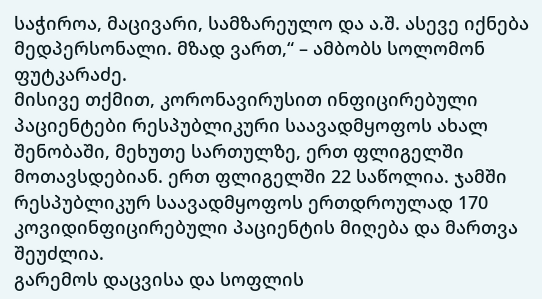საჭიროა, მაცივარი, სამზარეულო და ა.შ. ასევე იქნება მედპერსონალი. მზად ვართ,“ – ამბობს სოლომონ ფუტკარაძე.
მისივე თქმით, კორონავირუსით ინფიცირებული პაციენტები რესპუბლიკური საავადმყოფოს ახალ შენობაში, მეხუთე სართულზე, ერთ ფლიგელში მოთავსდებიან. ერთ ფლიგელში 22 საწოლია. ჯამში რესპუბლიკურ საავადმყოფოს ერთდროულად 170 კოვიდინფიცირებული პაციენტის მიღება და მართვა შეუძლია.
გარემოს დაცვისა და სოფლის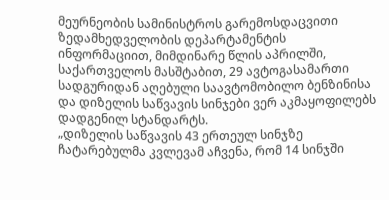მეურნეობის სამინისტროს გარემოსდაცვითი ზედამხედველობის დეპარტამენტის ინფორმაციით, მიმდინარე წლის აპრილში, საქართველოს მასშტაბით, 29 ავტოგასამართი სადგურიდან აღებული საავტომობილო ბენზინისა და დიზელის საწვავის სინჯები ვერ აკმაყოფილებს დადგენილ სტანდარტს.
„დიზელის საწვავის 43 ერთეულ სინჯზე ჩატარებულმა კვლევამ აჩვენა, რომ 14 სინჯში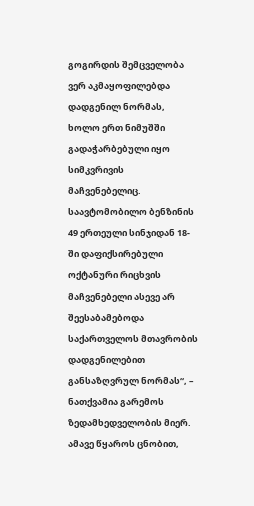გოგირდის შემცველობა ვერ აკმაყოფილებდა დადგენილ ნორმას, ხოლო ერთ ნიმუშში გადაჭარბებული იყო სიმკვრივის მაჩვენებელიც.
საავტომობილო ბენზინის 49 ერთეული სინჯიდან 18-ში დაფიქსირებული ოქტანური რიცხვის მაჩვენებელი ასევე არ შეესაბამებოდა საქართველოს მთავრობის დადგენილებით განსაზღვრულ ნორმას“, – ნათქვამია გარემოს ზედამხედველობის მიერ.
ამავე წყაროს ცნობით,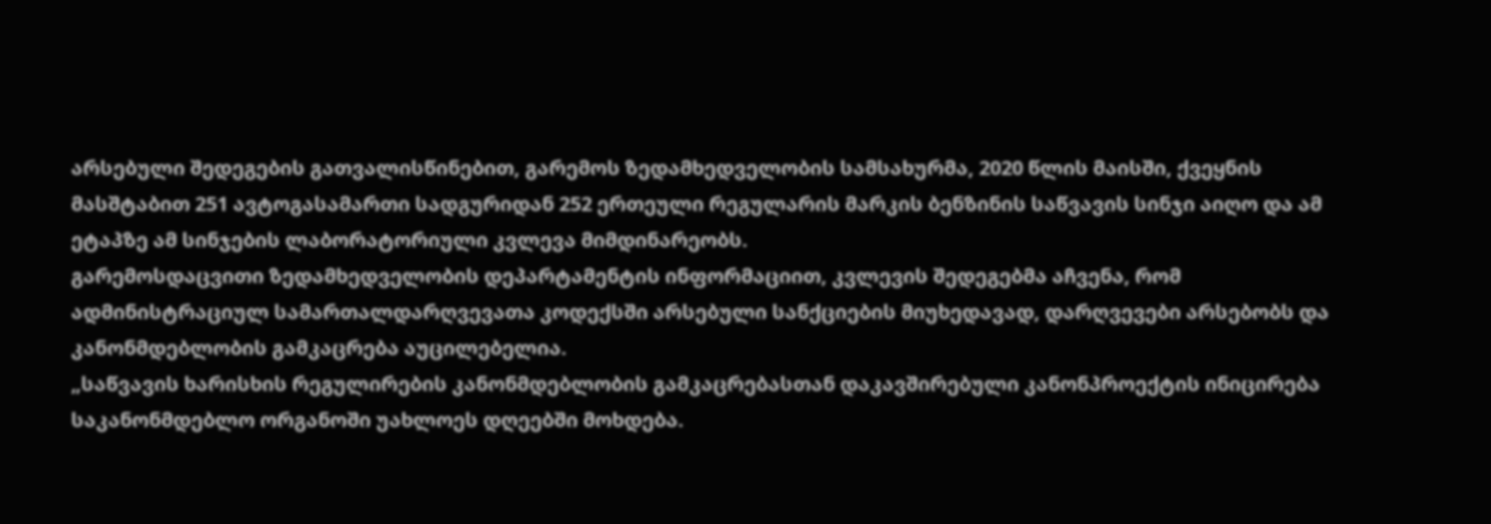არსებული შედეგების გათვალისწინებით, გარემოს ზედამხედველობის სამსახურმა, 2020 წლის მაისში, ქვეყნის მასშტაბით 251 ავტოგასამართი სადგურიდან 252 ერთეული რეგულარის მარკის ბენზინის საწვავის სინჯი აიღო და ამ ეტაპზე ამ სინჯების ლაბორატორიული კვლევა მიმდინარეობს.
გარემოსდაცვითი ზედამხედველობის დეპარტამენტის ინფორმაციით, კვლევის შედეგებმა აჩვენა, რომ ადმინისტრაციულ სამართალდარღვევათა კოდექსში არსებული სანქციების მიუხედავად, დარღვევები არსებობს და კანონმდებლობის გამკაცრება აუცილებელია.
„საწვავის ხარისხის რეგულირების კანონმდებლობის გამკაცრებასთან დაკავშირებული კანონპროექტის ინიცირება საკანონმდებლო ორგანოში უახლოეს დღეებში მოხდება.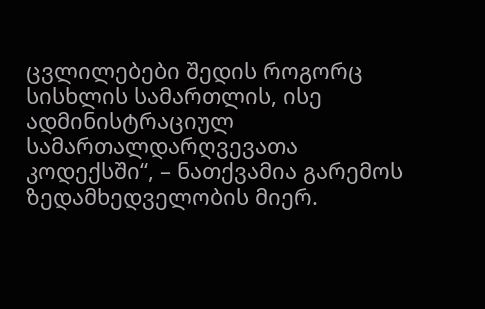ცვლილებები შედის როგორც სისხლის სამართლის, ისე ადმინისტრაციულ სამართალდარღვევათა კოდექსში“, – ნათქვამია გარემოს ზედამხედველობის მიერ.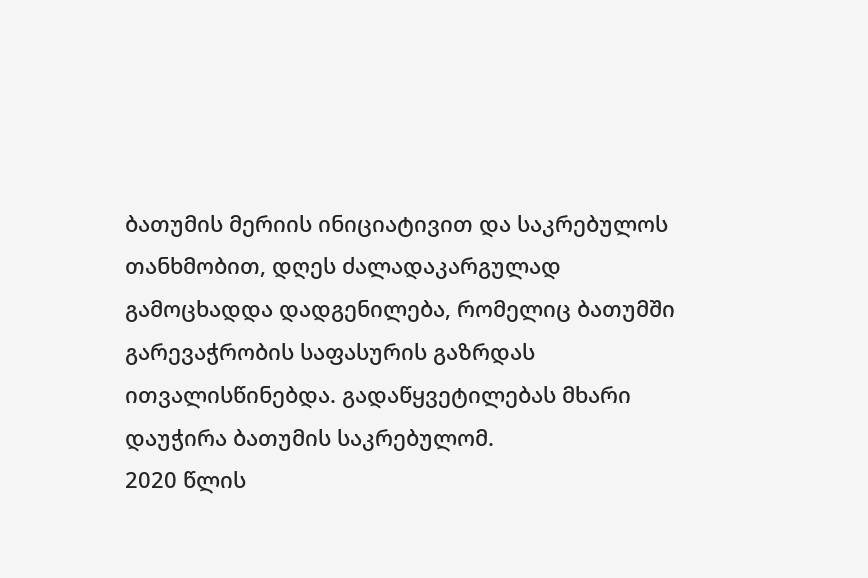ბათუმის მერიის ინიციატივით და საკრებულოს თანხმობით, დღეს ძალადაკარგულად გამოცხადდა დადგენილება, რომელიც ბათუმში გარევაჭრობის საფასურის გაზრდას ითვალისწინებდა. გადაწყვეტილებას მხარი დაუჭირა ბათუმის საკრებულომ.
2020 წლის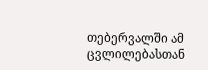თებერვალში ამ ცვლილებასთან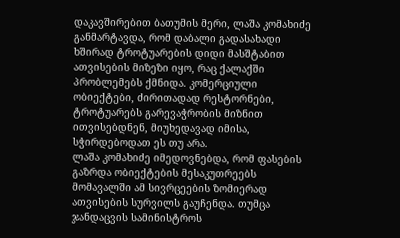დაკავშირებით ბათუმის მერი, ლაშა კომახიძე განმარტავდა, რომ დაბალი გადასახადი ხშირად ტროტუარების დიდი მასშტაბით ათვისების მიზეზი იყო, რაც ქალაქში პრობლემებს ქმნიდა. კომერციული ობიექტები, ძირითადად რესტორნები, ტროტუარებს გარევაჭრობის მიზნით ითვისებდნენ, მიუხედავად იმისა, სჭირდებოდათ ეს თუ არა.
ლაშა კომახიძე იმედოვნებდა, რომ ფასების გაზრდა ობიექტების მესაკუთრეებს მომავალში ამ სივრცეების ზომიერად ათვისების სურვილს გაუჩენდა. თუმცა ჯანდაცვის სამინისტროს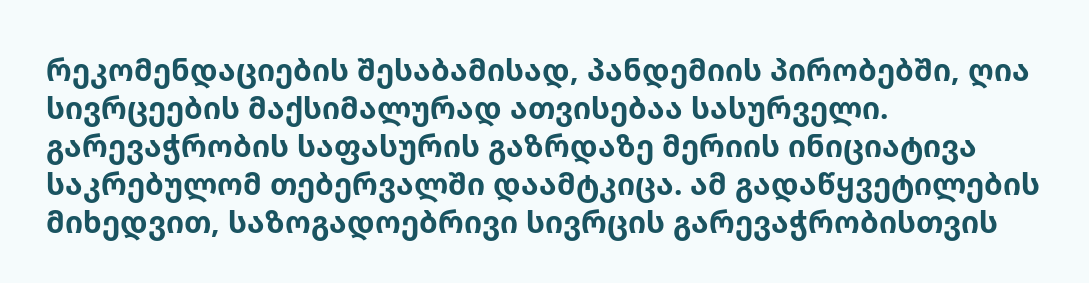რეკომენდაციების შესაბამისად, პანდემიის პირობებში, ღია სივრცეების მაქსიმალურად ათვისებაა სასურველი.
გარევაჭრობის საფასურის გაზრდაზე მერიის ინიციატივა საკრებულომ თებერვალში დაამტკიცა. ამ გადაწყვეტილების მიხედვით, საზოგადოებრივი სივრცის გარევაჭრობისთვის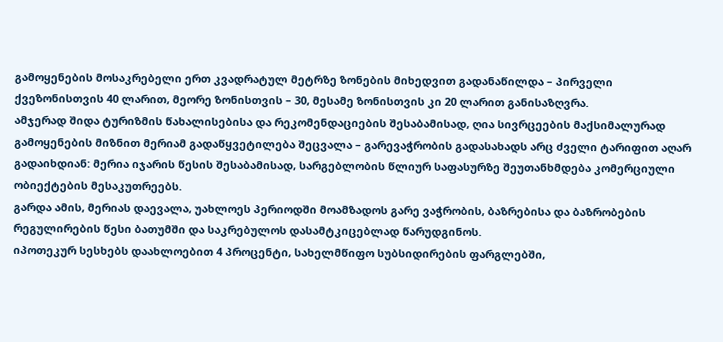გამოყენების მოსაკრებელი ერთ კვადრატულ მეტრზე ზონების მიხედვით გადანაწილდა – პირველი ქვეზონისთვის 40 ლარით, მეორე ზონისთვის – 30, მესამე ზონისთვის კი 20 ლარით განისაზღვრა.
ამჯერად შიდა ტურიზმის წახალისებისა და რეკომენდაციების შესაბამისად, ღია სივრცეების მაქსიმალურად გამოყენების მიზნით მერიამ გადაწყვეტილება შეცვალა – გარევაჭრობის გადასახადს არც ძველი ტარიფით აღარ გადაიხდიან: მერია იჯარის წესის შესაბამისად, სარგებლობის წლიურ საფასურზე შეუთანხმდება კომერციული ობიექტების მესაკუთრეებს.
გარდა ამის, მერიას დაევალა, უახლოეს პერიოდში მოამზადოს გარე ვაჭრობის, ბაზრებისა და ბაზრობების რეგულირების წესი ბათუმში და საკრებულოს დასამტკიცებლად წარუდგინოს.
იპოთეკურ სესხებს დაახლოებით 4 პროცენტი, სახელმწიფო სუბსიდირების ფარგლებში,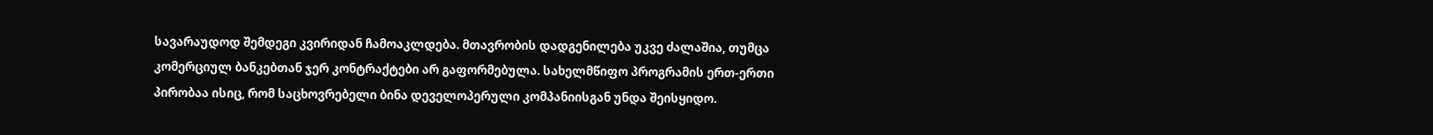სავარაუდოდ შემდეგი კვირიდან ჩამოაკლდება. მთავრობის დადგენილება უკვე ძალაშია, თუმცა კომერციულ ბანკებთან ჯერ კონტრაქტები არ გაფორმებულა. სახელმწიფო პროგრამის ერთ-ერთი პირობაა ისიც, რომ საცხოვრებელი ბინა დეველოპერული კომპანიისგან უნდა შეისყიდო.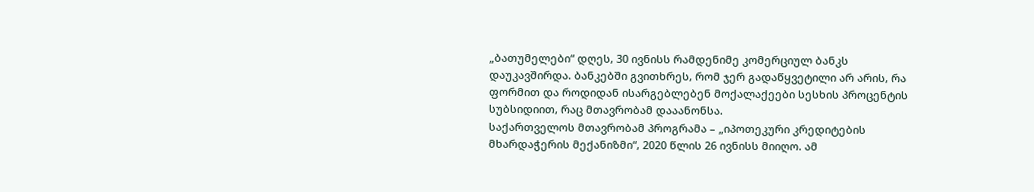„ბათუმელები“ დღეს, 30 ივნისს რამდენიმე კომერციულ ბანკს დაუკავშირდა. ბანკებში გვითხრეს, რომ ჯერ გადაწყვეტილი არ არის, რა ფორმით და როდიდან ისარგებლებენ მოქალაქეები სესხის პროცენტის სუბსიდიით, რაც მთავრობამ დააანონსა.
საქართველოს მთავრობამ პროგრამა – „იპოთეკური კრედიტების მხარდაჭერის მექანიზმი“, 2020 წლის 26 ივნისს მიიღო. ამ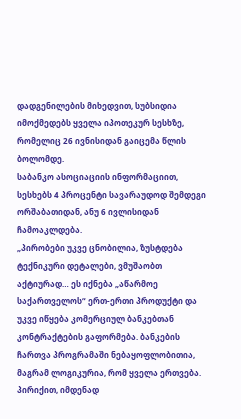დადგენილების მიხედვით, სუბსიდია იმოქმედებს ყველა იპოთეკურ სესხზე, რომელიც 26 ივნისიდან გაიცემა წლის ბოლომდე.
საბანკო ასოციაციის ინფორმაციით, სესხებს 4 პროცენტი სავარაუდოდ შემდეგი ორშაბათიდან, ანუ 6 ივლისიდან ჩამოაკლდება.
„პირობები უკვე ცნობილია, ზუსტდება ტექნიკური დეტალები, ვმუშაობთ აქტიურად… ეს იქნება „აწარმოე საქართველოს“ ერთ-ერთი პროდუქტი და უკვე იწყება კომერციულ ბანკებთან კონტრაქტების გაფორმება. ბანკების ჩართვა პროგრამაში ნებაყოფლობითია, მაგრამ ლოგიკურია, რომ ყველა ერთვება. პირიქით, იმდენად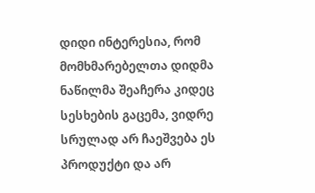დიდი ინტერესია, რომ მომხმარებელთა დიდმა ნაწილმა შეაჩერა კიდეც სესხების გაცემა, ვიდრე სრულად არ ჩაეშვება ეს პროდუქტი და არ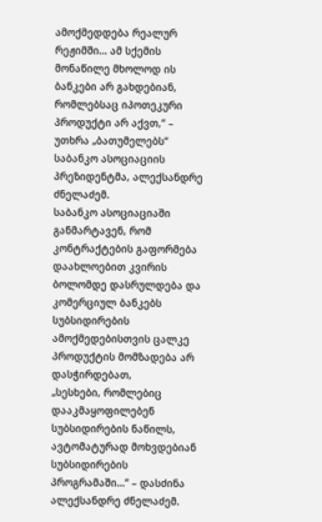ამოქმედდება რეალურ რეჟიმში… ამ სქემის მონაწილე მხოლოდ ის ბანკები არ გახდებიან, რომლებსაც იპოთეკური პროდუქტი არ აქვთ,“ – უთხრა „ბათუმელებს“ საბანკო ასოციაციის პრეზიდენტმა, ალექსანდრე ძნელაძემ.
საბანკო ასოციაციაში განმარტავენ, რომ კონტრაქტების გაფორმება დაახლოებით კვირის ბოლომდე დასრულდება და კომერციულ ბანკებს სუბსიდირების ამოქმედებისთვის ცალკე პროდუქტის მომზადება არ დასჭირდებათ,
„სესხები, რომლებიც დააკმაყოფილებენ სუბსიდირების ნაწილს, ავტომატურად მოხვდებიან სუბსიდირების პროგრამაში…“ – დასძინა ალექსანდრე ძნელაძემ.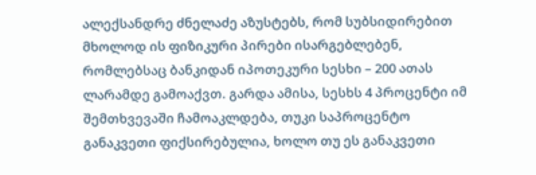ალექსანდრე ძნელაძე აზუსტებს, რომ სუბსიდირებით მხოლოდ ის ფიზიკური პირები ისარგებლებენ, რომლებსაც ბანკიდან იპოთეკური სესხი – 200 ათას ლარამდე გამოაქვთ. გარდა ამისა, სესხს 4 პროცენტი იმ შემთხვევაში ჩამოაკლდება, თუკი საპროცენტო განაკვეთი ფიქსირებულია, ხოლო თუ ეს განაკვეთი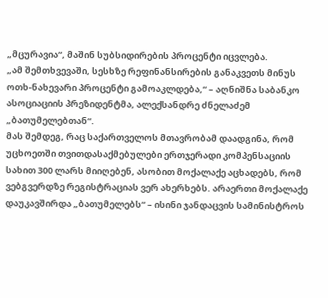„მცურავია“, მაშინ სუბსიდირების პროცენტი იცვლება.
„ამ შემთხვევაში, სესხზე რეფინანსირების განაკვეთს მინუს ოთხ-ნახევარი პროცენტი გამოაკლდება,“ – აღნიშნა საბანკო ასოციაციის პრეზიდენტმა, ალექსანდრე ძნელაძემ „ბათუმელებთან“.
მას შემდეგ, რაც საქართველოს მთავრობამ დაადგინა, რომ უცხოეთში თვითდასაქმებულები ერთჯერადი კომპენსაციის სახით 300 ლარს მიიღებენ, ასობით მოქალაქე აცხადებს, რომ ვებგვერდზე რეგისტრაციას ვერ ახერხებს. არაერთი მოქალაქე დაუკავშირდა „ბათუმელებს“ – ისინი ჯანდაცვის სამინისტროს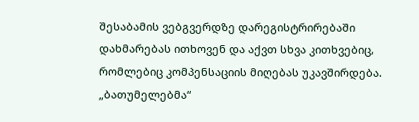შესაბამის ვებგვერდზე დარეგისტრირებაში დახმარებას ითხოვენ და აქვთ სხვა კითხვებიც, რომლებიც კომპენსაციის მიღებას უკავშირდება.
„ბათუმელებმა“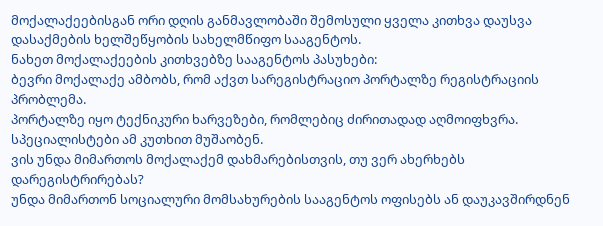მოქალაქეებისგან ორი დღის განმავლობაში შემოსული ყველა კითხვა დაუსვა დასაქმების ხელშეწყობის სახელმწიფო სააგენტოს.
ნახეთ მოქალაქეების კითხვებზე სააგენტოს პასუხები:
ბევრი მოქალაქე ამბობს, რომ აქვთ სარეგისტრაციო პორტალზე რეგისტრაციის პრობლემა.
პორტალზე იყო ტექნიკური ხარვეზები, რომლებიც ძირითადად აღმოიფხვრა. სპეციალისტები ამ კუთხით მუშაობენ.
ვის უნდა მიმართოს მოქალაქემ დახმარებისთვის, თუ ვერ ახერხებს დარეგისტრირებას?
უნდა მიმართონ სოციალური მომსახურების სააგენტოს ოფისებს ან დაუკავშირდნენ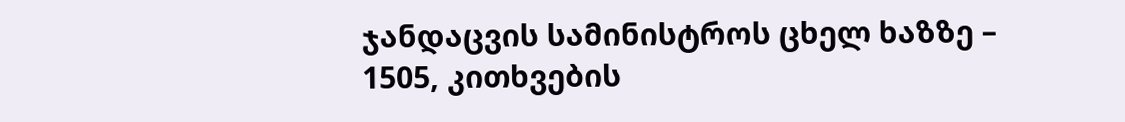ჯანდაცვის სამინისტროს ცხელ ხაზზე – 1505, კითხვების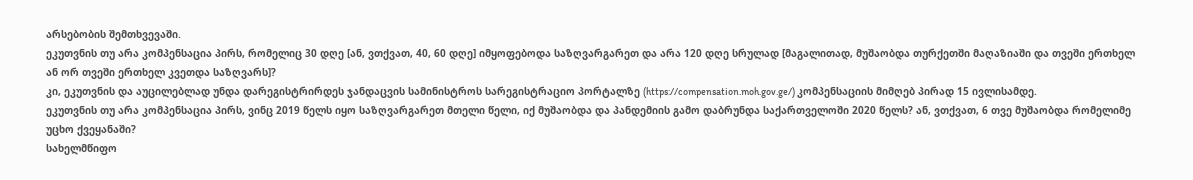არსებობის შემთხვევაში.
ეკუთვნის თუ არა კომპენსაცია პირს, რომელიც 30 დღე [ან, ვთქვათ, 40, 60 დღე] იმყოფებოდა საზღვარგარეთ და არა 120 დღე სრულად [მაგალითად, მუშაობდა თურქეთში მაღაზიაში და თვეში ერთხელ ან ორ თვეში ერთხელ კვეთდა საზღვარს]?
კი, ეკუთვნის და აუცილებლად უნდა დარეგისტრირდეს ჯანდაცვის სამინისტროს სარეგისტრაციო პორტალზე (https://compensation.moh.gov.ge/) კომპენსაციის მიმღებ პირად 15 ივლისამდე.
ეკუთვნის თუ არა კომპენსაცია პირს, ვინც 2019 წელს იყო საზღვარგარეთ მთელი წელი, იქ მუშაობდა და პანდემიის გამო დაბრუნდა საქართველოში 2020 წელს? ან, ვთქვათ, 6 თვე მუშაობდა რომელიმე უცხო ქვეყანაში?
სახელმწიფო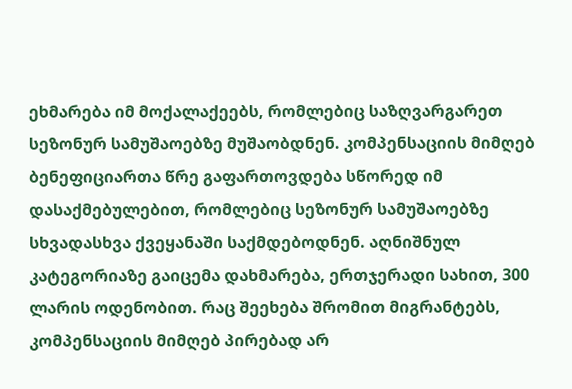ეხმარება იმ მოქალაქეებს, რომლებიც საზღვარგარეთ სეზონურ სამუშაოებზე მუშაობდნენ. კომპენსაციის მიმღებ ბენეფიციართა წრე გაფართოვდება სწორედ იმ დასაქმებულებით, რომლებიც სეზონურ სამუშაოებზე სხვადასხვა ქვეყანაში საქმდებოდნენ. აღნიშნულ კატეგორიაზე გაიცემა დახმარება, ერთჯერადი სახით, 300 ლარის ოდენობით. რაც შეეხება შრომით მიგრანტებს, კომპენსაციის მიმღებ პირებად არ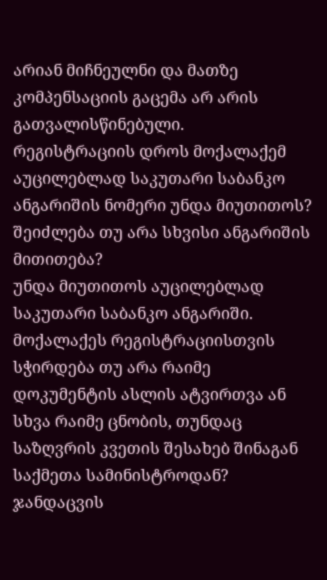არიან მიჩნეულნი და მათზე კომპენსაციის გაცემა არ არის გათვალისწინებული.
რეგისტრაციის დროს მოქალაქემ აუცილებლად საკუთარი საბანკო ანგარიშის ნომერი უნდა მიუთითოს? შეიძლება თუ არა სხვისი ანგარიშის მითითება?
უნდა მიუთითოს აუცილებლად საკუთარი საბანკო ანგარიში.
მოქალაქეს რეგისტრაციისთვის სჭირდება თუ არა რაიმე დოკუმენტის ასლის ატვირთვა ან სხვა რაიმე ცნობის, თუნდაც საზღვრის კვეთის შესახებ შინაგან საქმეთა სამინისტროდან?
ჯანდაცვის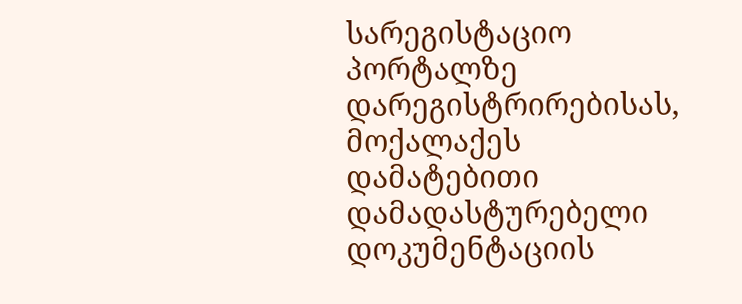სარეგისტაციო პორტალზე დარეგისტრირებისას, მოქალაქეს დამატებითი დამადასტურებელი დოკუმენტაციის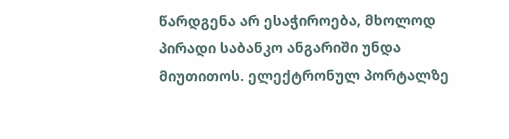წარდგენა არ ესაჭიროება, მხოლოდ პირადი საბანკო ანგარიში უნდა მიუთითოს. ელექტრონულ პორტალზე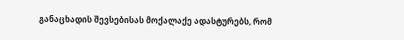განაცხადის შევსებისას მოქალაქე ადასტურებს, რომ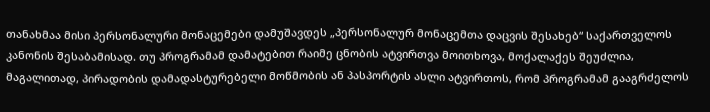თანახმაა მისი პერსონალური მონაცემები დამუშავდეს „პერსონალურ მონაცემთა დაცვის შესახებ“ საქართველოს კანონის შესაბამისად. თუ პროგრამამ დამატებით რაიმე ცნობის ატვირთვა მოითხოვა, მოქალაქეს შეუძლია, მაგალითად, პირადობის დამადასტურებელი მოწმობის ან პასპორტის ასლი ატვირთოს, რომ პროგრამამ გააგრძელოს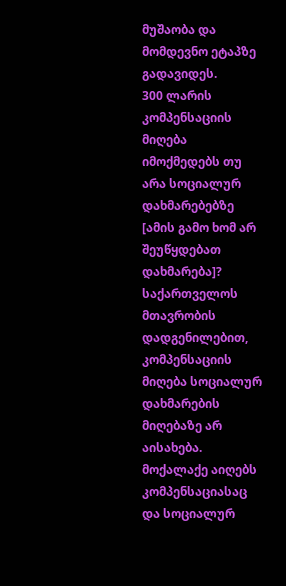მუშაობა და მომდევნო ეტაპზე გადავიდეს.
300 ლარის კომპენსაციის მიღება იმოქმედებს თუ არა სოციალურ დახმარებებზე [ამის გამო ხომ არ შეუწყდებათ დახმარება]?
საქართველოს მთავრობის დადგენილებით, კომპენსაციის მიღება სოციალურ დახმარების მიღებაზე არ აისახება. მოქალაქე აიღებს კომპენსაციასაც და სოციალურ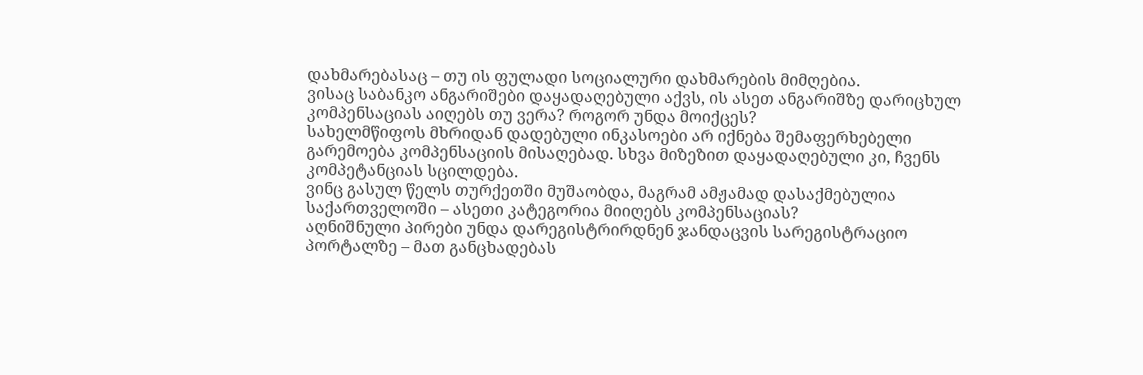დახმარებასაც – თუ ის ფულადი სოციალური დახმარების მიმღებია.
ვისაც საბანკო ანგარიშები დაყადაღებული აქვს, ის ასეთ ანგარიშზე დარიცხულ კომპენსაციას აიღებს თუ ვერა? როგორ უნდა მოიქცეს?
სახელმწიფოს მხრიდან დადებული ინკასოები არ იქნება შემაფერხებელი გარემოება კომპენსაციის მისაღებად. სხვა მიზეზით დაყადაღებული კი, ჩვენს კომპეტანციას სცილდება.
ვინც გასულ წელს თურქეთში მუშაობდა, მაგრამ ამჟამად დასაქმებულია საქართველოში – ასეთი კატეგორია მიიღებს კომპენსაციას?
აღნიშნული პირები უნდა დარეგისტრირდნენ ჯანდაცვის სარეგისტრაციო პორტალზე – მათ განცხადებას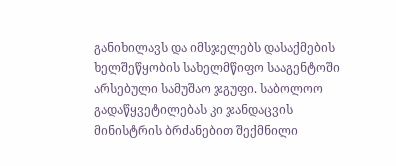განიხილავს და იმსჯელებს დასაქმების ხელშეწყობის სახელმწიფო სააგენტოში არსებული სამუშაო ჯგუფი. საბოლოო გადაწყვეტილებას კი ჯანდაცვის მინისტრის ბრძანებით შექმნილი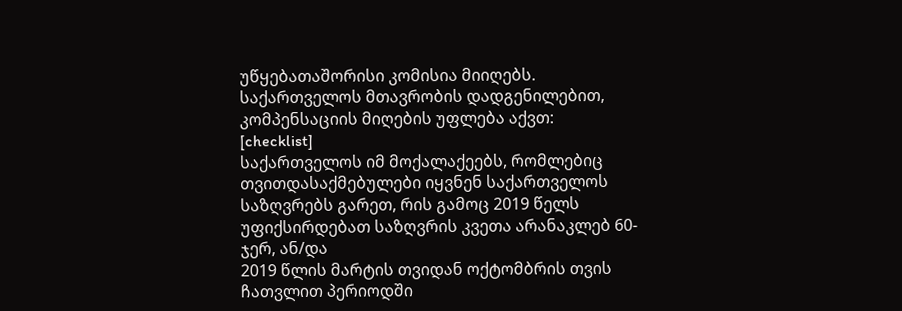უწყებათაშორისი კომისია მიიღებს.
საქართველოს მთავრობის დადგენილებით, კომპენსაციის მიღების უფლება აქვთ:
[checklist]
საქართველოს იმ მოქალაქეებს, რომლებიც თვითდასაქმებულები იყვნენ საქართველოს საზღვრებს გარეთ, რის გამოც 2019 წელს უფიქსირდებათ საზღვრის კვეთა არანაკლებ 60-ჯერ, ან/და
2019 წლის მარტის თვიდან ოქტომბრის თვის ჩათვლით პერიოდში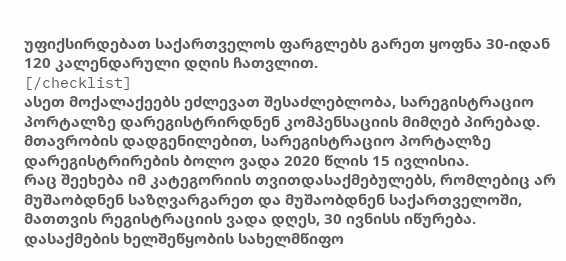უფიქსირდებათ საქართველოს ფარგლებს გარეთ ყოფნა 30-იდან 120 კალენდარული დღის ჩათვლით.
[/checklist]
ასეთ მოქალაქეებს ეძლევათ შესაძლებლობა, სარეგისტრაციო პორტალზე დარეგისტრირდნენ კომპენსაციის მიმღებ პირებად.
მთავრობის დადგენილებით, სარეგისტრაციო პორტალზე დარეგისტრირების ბოლო ვადა 2020 წლის 15 ივლისია.
რაც შეეხება იმ კატეგორიის თვითდასაქმებულებს, რომლებიც არ მუშაობდნენ საზღვარგარეთ და მუშაობდნენ საქართველოში, მათთვის რეგისტრაციის ვადა დღეს, 30 ივნისს იწურება.
დასაქმების ხელშეწყობის სახელმწიფო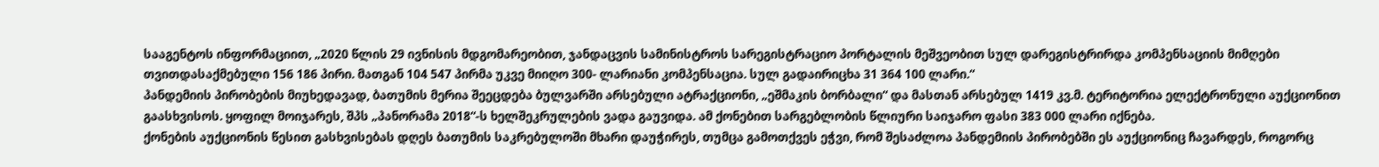სააგენტოს ინფორმაციით, „2020 წლის 29 ივნისის მდგომარეობით, ჯანდაცვის სამინისტროს სარეგისტრაციო პორტალის მეშვეობით სულ დარეგისტრირდა კომპენსაციის მიმღები თვითდასაქმებული 156 186 პირი. მათგან 104 547 პირმა უკვე მიიღო 300- ლარიანი კომპენსაცია. სულ გადაირიცხა 31 364 100 ლარი.“
პანდემიის პირობების მიუხედავად, ბათუმის მერია შეეცდება ბულვარში არსებული ატრაქციონი, „ეშმაკის ბორბალი“ და მასთან არსებულ 1419 კვ.მ. ტერიტორია ელექტრონული აუქციონით გაასხვისოს. ყოფილ მოიჯარეს, შპს „პანორამა 2018“-ს ხელშეკრულების ვადა გაუვიდა. ამ ქონებით სარგებლობის წლიური საიჯარო ფასი 383 000 ლარი იქნება.
ქონების აუქციონის წესით გასხვისებას დღეს ბათუმის საკრებულოში მხარი დაუჭირეს, თუმცა გამოთქვეს ეჭვი, რომ შესაძლოა პანდემიის პირობებში ეს აუქციონიც ჩავარდეს, როგორც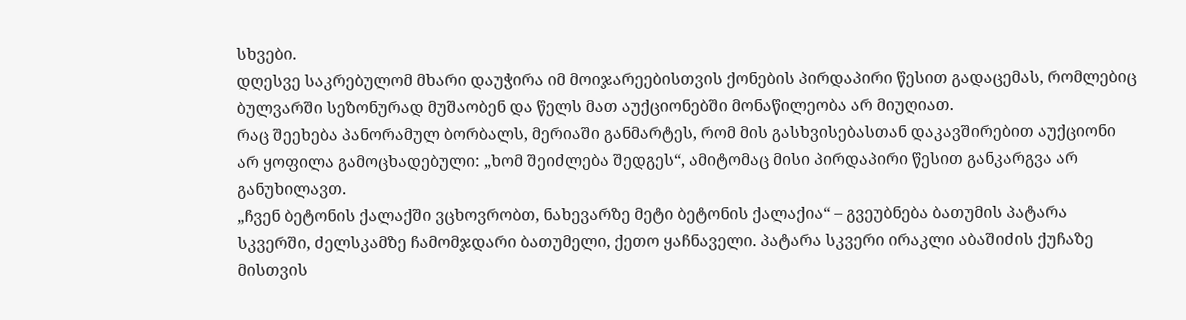სხვები.
დღესვე საკრებულომ მხარი დაუჭირა იმ მოიჯარეებისთვის ქონების პირდაპირი წესით გადაცემას, რომლებიც ბულვარში სეზონურად მუშაობენ და წელს მათ აუქციონებში მონაწილეობა არ მიუღიათ.
რაც შეეხება პანორამულ ბორბალს, მერიაში განმარტეს, რომ მის გასხვისებასთან დაკავშირებით აუქციონი არ ყოფილა გამოცხადებული: „ხომ შეიძლება შედგეს“, ამიტომაც მისი პირდაპირი წესით განკარგვა არ განუხილავთ.
„ჩვენ ბეტონის ქალაქში ვცხოვრობთ, ნახევარზე მეტი ბეტონის ქალაქია“ – გვეუბნება ბათუმის პატარა სკვერში, ძელსკამზე ჩამომჯდარი ბათუმელი, ქეთო ყაჩნაველი. პატარა სკვერი ირაკლი აბაშიძის ქუჩაზე მისთვის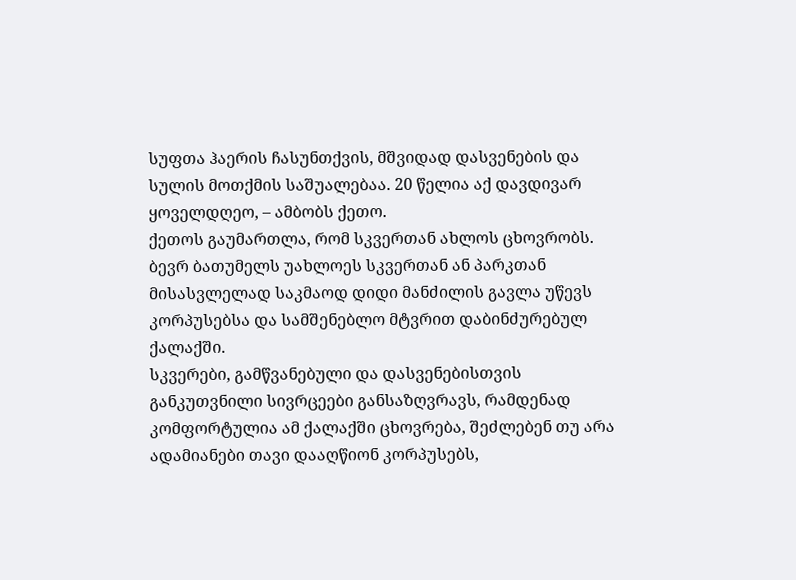სუფთა ჰაერის ჩასუნთქვის, მშვიდად დასვენების და სულის მოთქმის საშუალებაა. 20 წელია აქ დავდივარ ყოველდღეო, – ამბობს ქეთო.
ქეთოს გაუმართლა, რომ სკვერთან ახლოს ცხოვრობს. ბევრ ბათუმელს უახლოეს სკვერთან ან პარკთან მისასვლელად საკმაოდ დიდი მანძილის გავლა უწევს კორპუსებსა და სამშენებლო მტვრით დაბინძურებულ ქალაქში.
სკვერები, გამწვანებული და დასვენებისთვის განკუთვნილი სივრცეები განსაზღვრავს, რამდენად კომფორტულია ამ ქალაქში ცხოვრება, შეძლებენ თუ არა ადამიანები თავი დააღწიონ კორპუსებს,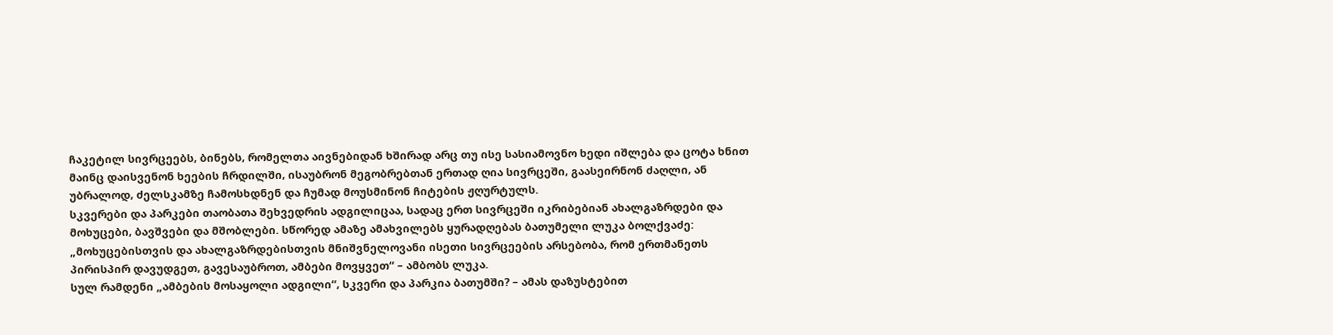ჩაკეტილ სივრცეებს, ბინებს, რომელთა აივნებიდან ხშირად არც თუ ისე სასიამოვნო ხედი იშლება და ცოტა ხნით მაინც დაისვენონ ხეების ჩრდილში, ისაუბრონ მეგობრებთან ერთად ღია სივრცეში, გაასეირნონ ძაღლი, ან უბრალოდ, ძელსკამზე ჩამოსხდნენ და ჩუმად მოუსმინონ ჩიტების ჟღურტულს.
სკვერები და პარკები თაობათა შეხვედრის ადგილიცაა, სადაც ერთ სივრცეში იკრიბებიან ახალგაზრდები და მოხუცები, ბავშვები და მშობლები. სწორედ ამაზე ამახვილებს ყურადღებას ბათუმელი ლუკა ბოლქვაძე:
„მოხუცებისთვის და ახალგაზრდებისთვის მნიშვნელოვანი ისეთი სივრცეების არსებობა, რომ ერთმანეთს პირისპირ დავუდგეთ, გავესაუბროთ, ამბები მოვყვეთ“ – ამბობს ლუკა.
სულ რამდენი „ამბების მოსაყოლი ადგილი“, სკვერი და პარკია ბათუმში? – ამას დაზუსტებით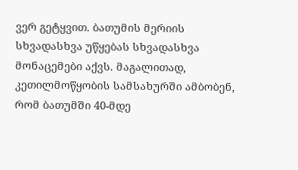ვერ გეტყვით. ბათუმის მერიის სხვადასხვა უწყებას სხვადასხვა მონაცემები აქვს. მაგალითად, კეთილმოწყობის სამსახურში ამბობენ, რომ ბათუმში 40-მდე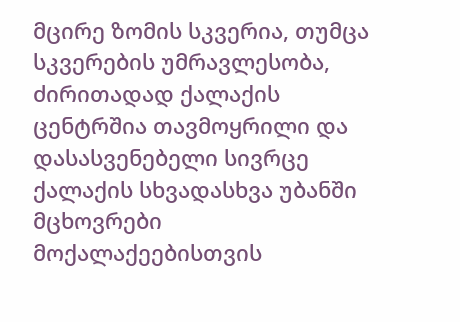მცირე ზომის სკვერია, თუმცა სკვერების უმრავლესობა, ძირითადად ქალაქის ცენტრშია თავმოყრილი და დასასვენებელი სივრცე ქალაქის სხვადასხვა უბანში მცხოვრები მოქალაქეებისთვის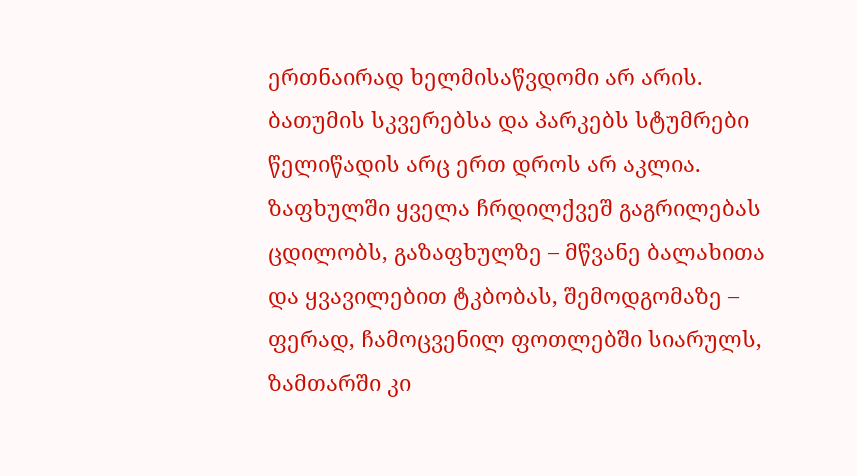ერთნაირად ხელმისაწვდომი არ არის.
ბათუმის სკვერებსა და პარკებს სტუმრები წელიწადის არც ერთ დროს არ აკლია. ზაფხულში ყველა ჩრდილქვეშ გაგრილებას ცდილობს, გაზაფხულზე – მწვანე ბალახითა და ყვავილებით ტკბობას, შემოდგომაზე – ფერად, ჩამოცვენილ ფოთლებში სიარულს, ზამთარში კი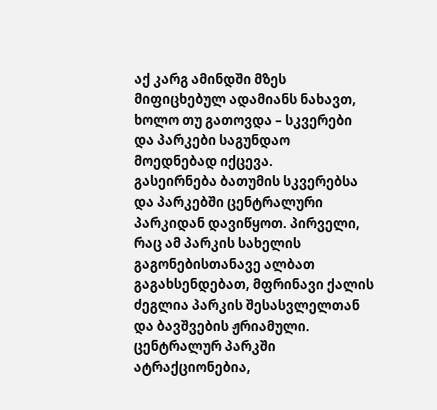აქ კარგ ამინდში მზეს მიფიცხებულ ადამიანს ნახავთ, ხოლო თუ გათოვდა – სკვერები და პარკები საგუნდაო მოედნებად იქცევა.
გასეირნება ბათუმის სკვერებსა და პარკებში ცენტრალური პარკიდან დავიწყოთ. პირველი, რაც ამ პარკის სახელის გაგონებისთანავე ალბათ გაგახსენდებათ, მფრინავი ქალის ძეგლია პარკის შესასვლელთან და ბავშვების ჟრიამული.
ცენტრალურ პარკში ატრაქციონებია,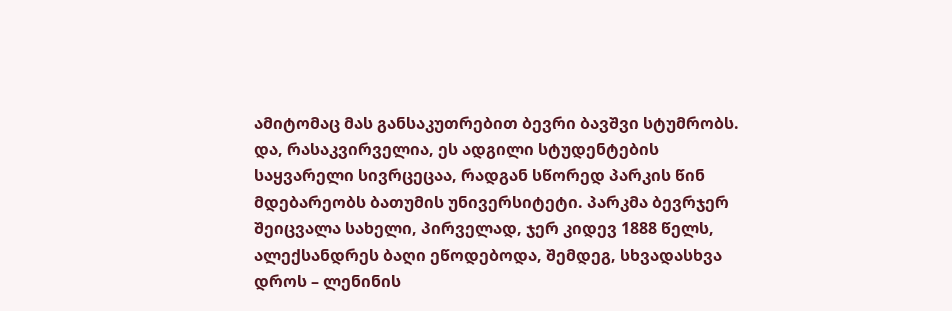ამიტომაც მას განსაკუთრებით ბევრი ბავშვი სტუმრობს. და, რასაკვირველია, ეს ადგილი სტუდენტების საყვარელი სივრცეცაა, რადგან სწორედ პარკის წინ მდებარეობს ბათუმის უნივერსიტეტი. პარკმა ბევრჯერ შეიცვალა სახელი, პირველად, ჯერ კიდევ 1888 წელს, ალექსანდრეს ბაღი ეწოდებოდა, შემდეგ, სხვადასხვა დროს – ლენინის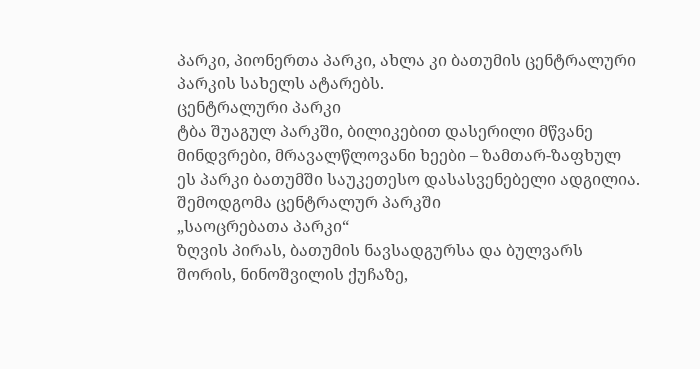პარკი, პიონერთა პარკი, ახლა კი ბათუმის ცენტრალური პარკის სახელს ატარებს.
ცენტრალური პარკი
ტბა შუაგულ პარკში, ბილიკებით დასერილი მწვანე მინდვრები, მრავალწლოვანი ხეები – ზამთარ-ზაფხულ ეს პარკი ბათუმში საუკეთესო დასასვენებელი ადგილია.
შემოდგომა ცენტრალურ პარკში
„საოცრებათა პარკი“
ზღვის პირას, ბათუმის ნავსადგურსა და ბულვარს შორის, ნინოშვილის ქუჩაზე,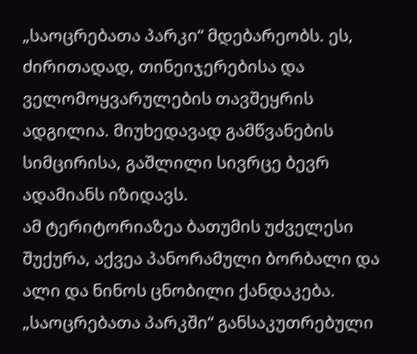„საოცრებათა პარკი“ მდებარეობს. ეს, ძირითადად, თინეიჯერებისა და ველომოყვარულების თავშეყრის ადგილია. მიუხედავად გამწვანების სიმცირისა, გაშლილი სივრცე ბევრ ადამიანს იზიდავს.
ამ ტერიტორიაზეა ბათუმის უძველესი შუქურა, აქვეა პანორამული ბორბალი და ალი და ნინოს ცნობილი ქანდაკება. „საოცრებათა პარკში“ განსაკუთრებული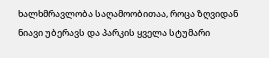ხალხმრავლობა საღამოობითაა, როცა ზღვიდან ნიავი უბერავს და პარკის ყველა სტუმარი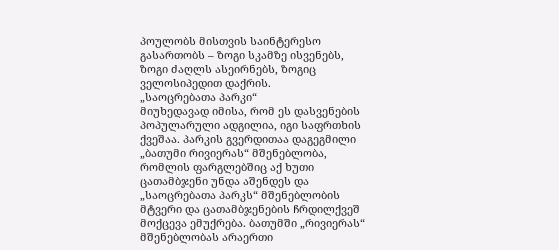პოულობს მისთვის საინტერესო გასართობს – ზოგი სკამზე ისვენებს, ზოგი ძაღლს ასეირნებს, ზოგიც ველოსიპედით დაქრის.
„საოცრებათა პარკი“
მიუხედავად იმისა, რომ ეს დასვენების პოპულარული ადგილია, იგი საფრთხის ქვეშაა. პარკის გვერდითაა დაგეგმილი „ბათუმი რივიერას“ მშენებლობა, რომლის ფარგლებშიც აქ ხუთი ცათამბჯენი უნდა აშენდეს და „საოცრებათა პარკს“ მშენებლობის მტვერი და ცათამბჯენების ჩრდილქვეშ მოქცევა ემუქრება. ბათუმში „რივიერას“ მშენებლობას არაერთი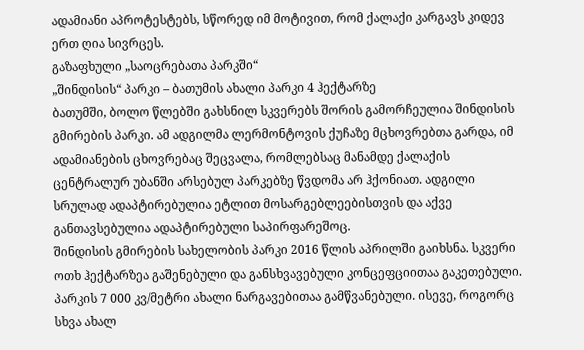ადამიანი აპროტესტებს, სწორედ იმ მოტივით, რომ ქალაქი კარგავს კიდევ ერთ ღია სივრცეს.
გაზაფხული „საოცრებათა პარკში“
„შინდისის“ პარკი – ბათუმის ახალი პარკი 4 ჰექტარზე
ბათუმში, ბოლო წლებში გახსნილ სკვერებს შორის გამორჩეულია შინდისის გმირების პარკი. ამ ადგილმა ლერმონტოვის ქუჩაზე მცხოვრებთა გარდა, იმ ადამიანების ცხოვრებაც შეცვალა, რომლებსაც მანამდე ქალაქის ცენტრალურ უბანში არსებულ პარკებზე წვდომა არ ჰქონიათ. ადგილი სრულად ადაპტირებულია ეტლით მოსარგებლეებისთვის და აქვე განთავსებულია ადაპტირებული საპირფარეშოც.
შინდისის გმირების სახელობის პარკი 2016 წლის აპრილში გაიხსნა. სკვერი ოთხ ჰექტარზეა გაშენებული და განსხვავებული კონცეფციითაა გაკეთებული. პარკის 7 000 კვ/მეტრი ახალი ნარგავებითაა გამწვანებული. ისევე, როგორც სხვა ახალ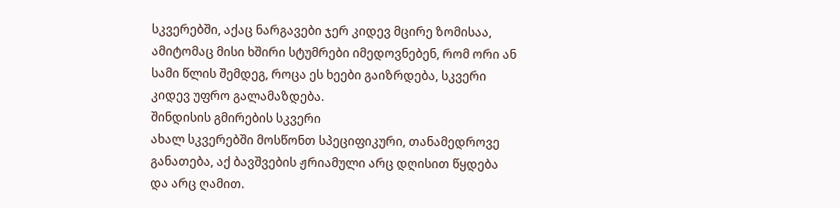სკვერებში, აქაც ნარგავები ჯერ კიდევ მცირე ზომისაა, ამიტომაც მისი ხშირი სტუმრები იმედოვნებენ, რომ ორი ან სამი წლის შემდეგ, როცა ეს ხეები გაიზრდება, სკვერი კიდევ უფრო გალამაზდება.
შინდისის გმირების სკვერი
ახალ სკვერებში მოსწონთ სპეციფიკური, თანამედროვე განათება, აქ ბავშვების ჟრიამული არც დღისით წყდება და არც ღამით.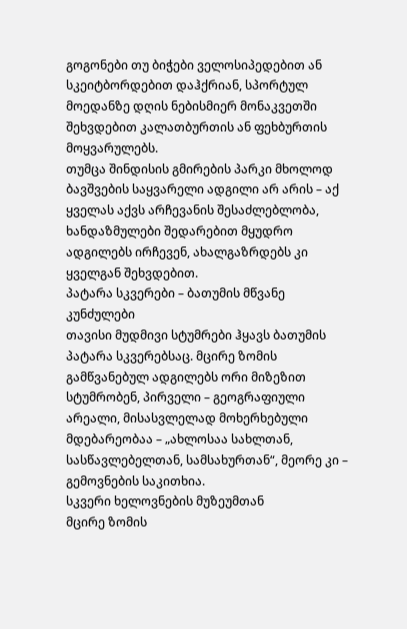გოგონები თუ ბიჭები ველოსიპედებით ან სკეიტბორდებით დაჰქრიან, სპორტულ მოედანზე დღის ნებისმიერ მონაკვეთში შეხვდებით კალათბურთის ან ფეხბურთის მოყვარულებს.
თუმცა შინდისის გმირების პარკი მხოლოდ ბავშვების საყვარელი ადგილი არ არის – აქ ყველას აქვს არჩევანის შესაძლებლობა, ხანდაზმულები შედარებით მყუდრო ადგილებს ირჩევენ, ახალგაზრდებს კი ყველგან შეხვდებით.
პატარა სკვერები – ბათუმის მწვანე კუნძულები
თავისი მუდმივი სტუმრები ჰყავს ბათუმის პატარა სკვერებსაც. მცირე ზომის გამწვანებულ ადგილებს ორი მიზეზით სტუმრობენ, პირველი – გეოგრაფიული არეალი, მისასვლელად მოხერხებული მდებარეობაა – „ახლოსაა სახლთან, სასწავლებელთან, სამსახურთან“, მეორე კი – გემოვნების საკითხია.
სკვერი ხელოვნების მუზეუმთან
მცირე ზომის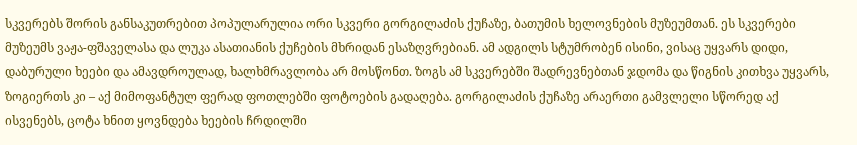სკვერებს შორის განსაკუთრებით პოპულარულია ორი სკვერი გორგილაძის ქუჩაზე, ბათუმის ხელოვნების მუზეუმთან. ეს სკვერები მუზეუმს ვაჟა-ფშაველასა და ლუკა ასათიანის ქუჩების მხრიდან ესაზღვრებიან. ამ ადგილს სტუმრობენ ისინი, ვისაც უყვარს დიდი, დაბურული ხეები და ამავდროულად, ხალხმრავლობა არ მოსწონთ. ზოგს ამ სკვერებში შადრევნებთან ჯდომა და წიგნის კითხვა უყვარს, ზოგიერთს კი – აქ მიმოფანტულ ფერად ფოთლებში ფოტოების გადაღება. გორგილაძის ქუჩაზე არაერთი გამვლელი სწორედ აქ ისვენებს, ცოტა ხნით ყოვნდება ხეების ჩრდილში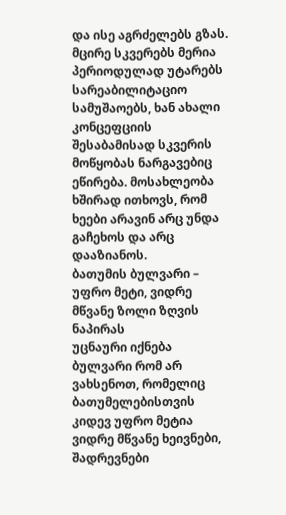და ისე აგრძელებს გზას.
მცირე სკვერებს მერია პერიოდულად უტარებს სარეაბილიტაციო სამუშაოებს, ხან ახალი კონცეფციის შესაბამისად სკვერის მოწყობას ნარგავებიც ეწირება. მოსახლეობა ხშირად ითხოვს, რომ ხეები არავინ არც უნდა გაჩეხოს და არც დააზიანოს.
ბათუმის ბულვარი – უფრო მეტი, ვიდრე მწვანე ზოლი ზღვის ნაპირას
უცნაური იქნება ბულვარი რომ არ ვახსენოთ, რომელიც ბათუმელებისთვის კიდევ უფრო მეტია ვიდრე მწვანე ხეივნები, შადრევნები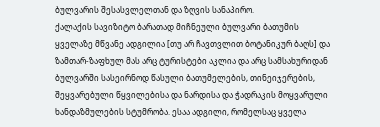ბულვარის შესასვლელთან და ზღვის სანაპირო.
ქალაქის სავიზიტო ბარათად მიჩნეული ბულვარი ბათუმის ყველაზე მწვანე ადგილია [თუ არ ჩავთვლით ბოტანიკურ ბაღს] და ზამთარ-ზაფხულ მას არც ტურისტები აკლია და არც სამსახურიდან ბულვარში სასეირნოდ წასული ბათუმელების, თინეიჯერების, შეყვარებული წყვილებისა და ნარდისა და ჭადრაკის მოყვარული ხანდაზმულების სტუმრობა. ესაა ადგილი, რომელსაც ყველა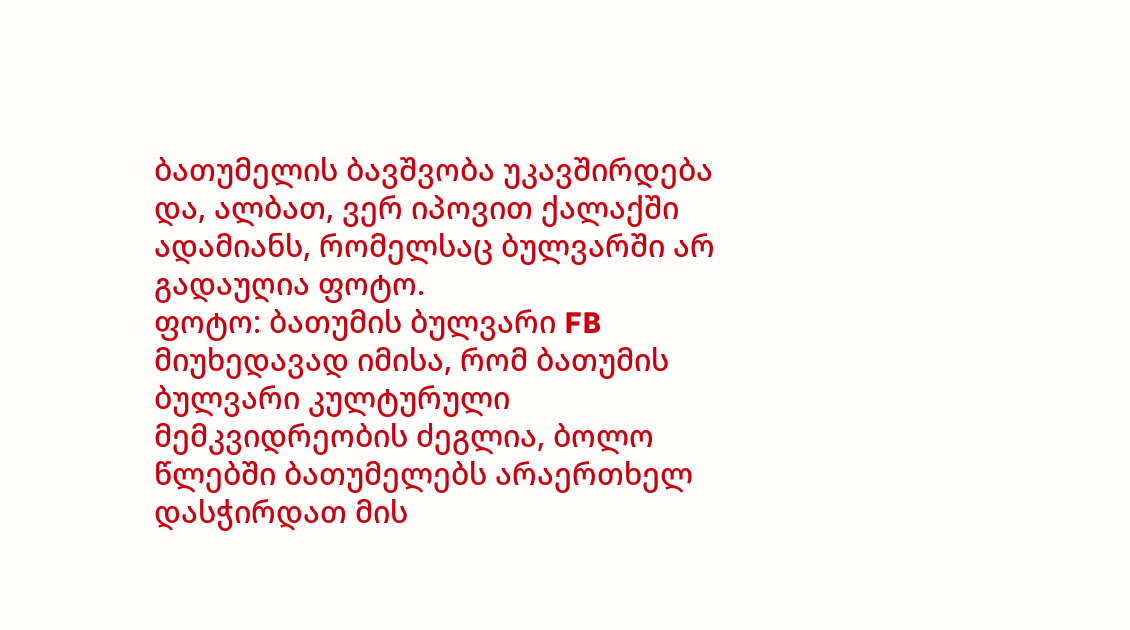ბათუმელის ბავშვობა უკავშირდება და, ალბათ, ვერ იპოვით ქალაქში ადამიანს, რომელსაც ბულვარში არ გადაუღია ფოტო.
ფოტო: ბათუმის ბულვარი FB
მიუხედავად იმისა, რომ ბათუმის ბულვარი კულტურული მემკვიდრეობის ძეგლია, ბოლო წლებში ბათუმელებს არაერთხელ დასჭირდათ მის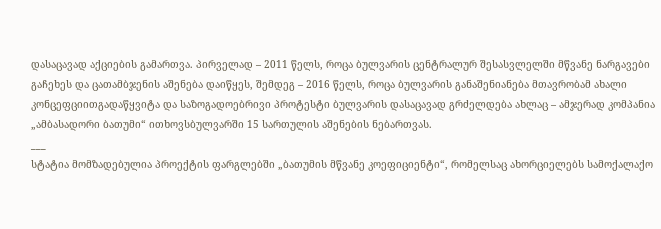დასაცავად აქციების გამართვა. პირველად – 2011 წელს, როცა ბულვარის ცენტრალურ შესასვლელში მწვანე ნარგავები გაჩეხეს და ცათამბჯენის აშენება დაიწყეს, შემდეგ – 2016 წელს, როცა ბულვარის განაშენიანება მთავრობამ ახალი კონცეფციითგადაწყვიტა და საზოგადოებრივი პროტესტი ბულვარის დასაცავად გრძელდება ახლაც – ამჯერად კომპანია „ამბასადორი ბათუმი“ ითხოვსბულვარში 15 სართულის აშენების ნებართვას.
___
სტატია მომზადებულია პროექტის ფარგლებში „ბათუმის მწვანე კოეფიციენტი“, რომელსაც ახორციელებს სამოქალაქო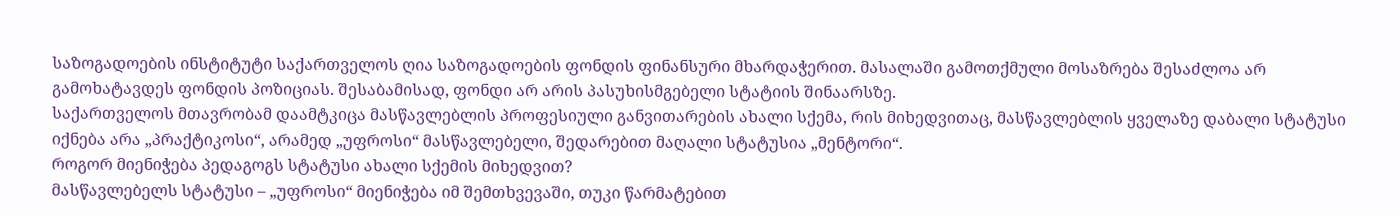საზოგადოების ინსტიტუტი საქართველოს ღია საზოგადოების ფონდის ფინანსური მხარდაჭერით. მასალაში გამოთქმული მოსაზრება შესაძლოა არ გამოხატავდეს ფონდის პოზიციას. შესაბამისად, ფონდი არ არის პასუხისმგებელი სტატიის შინაარსზე.
საქართველოს მთავრობამ დაამტკიცა მასწავლებლის პროფესიული განვითარების ახალი სქემა, რის მიხედვითაც, მასწავლებლის ყველაზე დაბალი სტატუსი იქნება არა „პრაქტიკოსი“, არამედ „უფროსი“ მასწავლებელი, შედარებით მაღალი სტატუსია „მენტორი“.
როგორ მიენიჭება პედაგოგს სტატუსი ახალი სქემის მიხედვით?
მასწავლებელს სტატუსი – „უფროსი“ მიენიჭება იმ შემთხვევაში, თუკი წარმატებით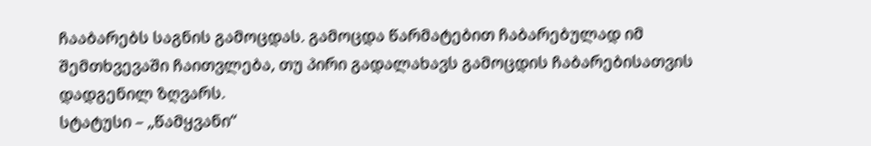ჩააბარებს საგნის გამოცდას. გამოცდა წარმატებით ჩაბარებულად იმ შემთხვევაში ჩაითვლება, თუ პირი გადალახავს გამოცდის ჩაბარებისათვის დადგენილ ზღვარს.
სტატუსი – „წამყვანი“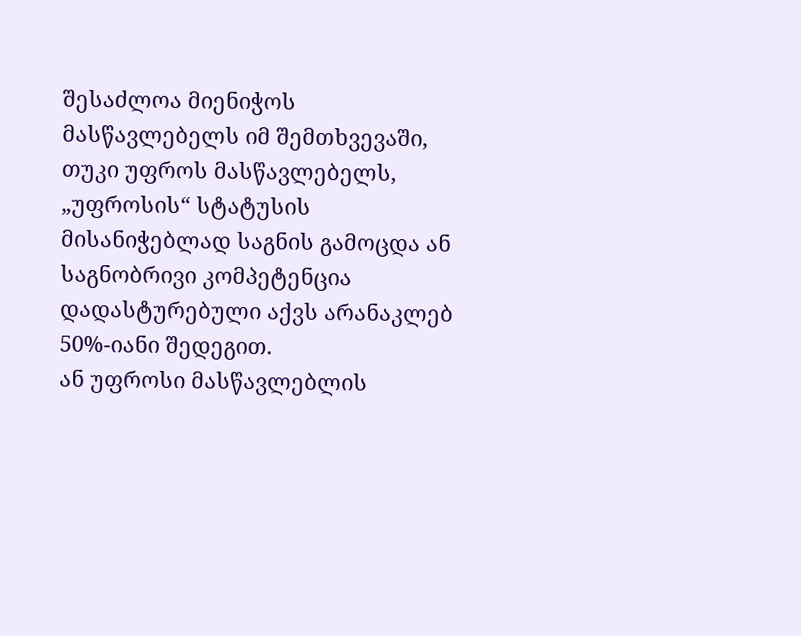შესაძლოა მიენიჭოს მასწავლებელს იმ შემთხვევაში, თუკი უფროს მასწავლებელს, „უფროსის“ სტატუსის მისანიჭებლად საგნის გამოცდა ან საგნობრივი კომპეტენცია დადასტურებული აქვს არანაკლებ 50%-იანი შედეგით.
ან უფროსი მასწავლებლის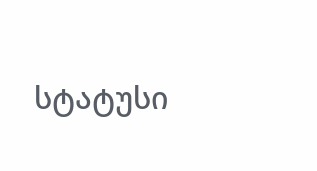სტატუსი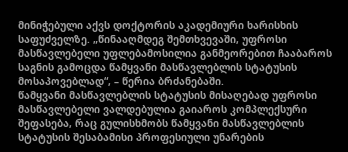მინიჭებული აქვს დოქტორის აკადემიური ხარისხის საფუძველზე. „წინააღმდეგ შემთხვევაში, უფროსი მასწავლებელი უფლებამოსილია განმეორებით ჩააბაროს საგნის გამოცდა წამყვანი მასწავლებლის სტატუსის მოსაპოვებლად“, – წერია ბრძანებაში.
წამყვანი მასწავლებლის სტატუსის მისაღებად უფროსი მასწავლებელი ვალდებულია გაიაროს კომპლექსური შეფასება, რაც გულისხმობს წამყვანი მასწავლებლის სტატუსის შესაბამისი პროფესიული უნარების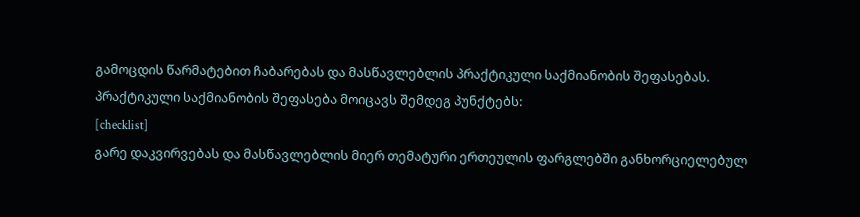გამოცდის წარმატებით ჩაბარებას და მასწავლებლის პრაქტიკული საქმიანობის შეფასებას.
პრაქტიკული საქმიანობის შეფასება მოიცავს შემდეგ პუნქტებს:
[checklist]
გარე დაკვირვებას და მასწავლებლის მიერ თემატური ერთეულის ფარგლებში განხორციელებულ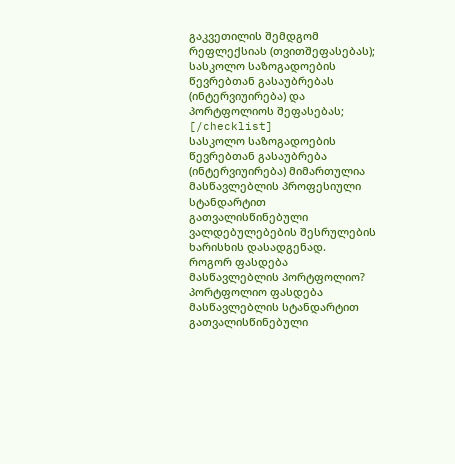გაკვეთილის შემდგომ რეფლექსიას (თვითშეფასებას);
სასკოლო საზოგადოების წევრებთან გასაუბრებას (ინტერვიუირება) და პორტფოლიოს შეფასებას;
[/checklist]
სასკოლო საზოგადოების წევრებთან გასაუბრება (ინტერვიუირება) მიმართულია მასწავლებლის პროფესიული სტანდარტით გათვალისწინებული ვალდებულებების შესრულების ხარისხის დასადგენად.
როგორ ფასდება მასწავლებლის პორტფოლიო?
პორტფოლიო ფასდება მასწავლებლის სტანდარტით გათვალისწინებული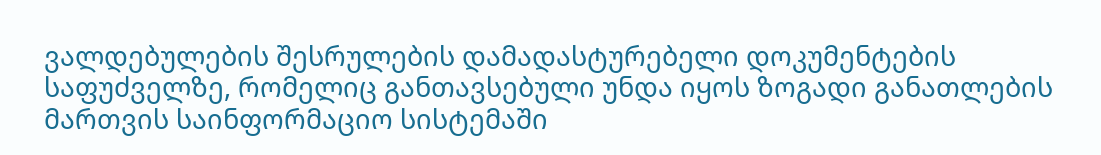ვალდებულების შესრულების დამადასტურებელი დოკუმენტების საფუძველზე, რომელიც განთავსებული უნდა იყოს ზოგადი განათლების მართვის საინფორმაციო სისტემაში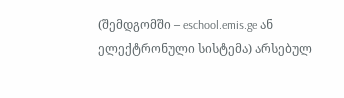(შემდგომში – eschool.emis.ge ან ელექტრონული სისტემა) არსებულ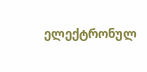ელექტრონულ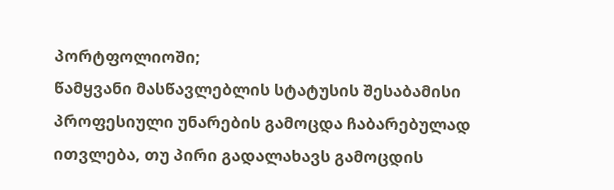პორტფოლიოში;
წამყვანი მასწავლებლის სტატუსის შესაბამისი პროფესიული უნარების გამოცდა ჩაბარებულად ითვლება, თუ პირი გადალახავს გამოცდის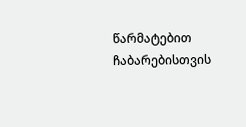წარმატებით ჩაბარებისთვის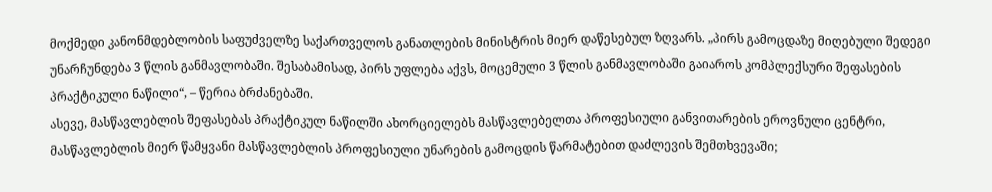მოქმედი კანონმდებლობის საფუძველზე საქართველოს განათლების მინისტრის მიერ დაწესებულ ზღვარს. „პირს გამოცდაზე მიღებული შედეგი უნარჩუნდება 3 წლის განმავლობაში. შესაბამისად, პირს უფლება აქვს, მოცემული 3 წლის განმავლობაში გაიაროს კომპლექსური შეფასების პრაქტიკული ნაწილი“, – წერია ბრძანებაში.
ასევე, მასწავლებლის შეფასებას პრაქტიკულ ნაწილში ახორციელებს მასწავლებელთა პროფესიული განვითარების ეროვნული ცენტრი, მასწავლებლის მიერ წამყვანი მასწავლებლის პროფესიული უნარების გამოცდის წარმატებით დაძლევის შემთხვევაში;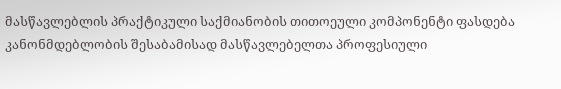მასწავლებლის პრაქტიკული საქმიანობის თითოეული კომპონენტი ფასდება კანონმდებლობის შესაბამისად მასწავლებელთა პროფესიული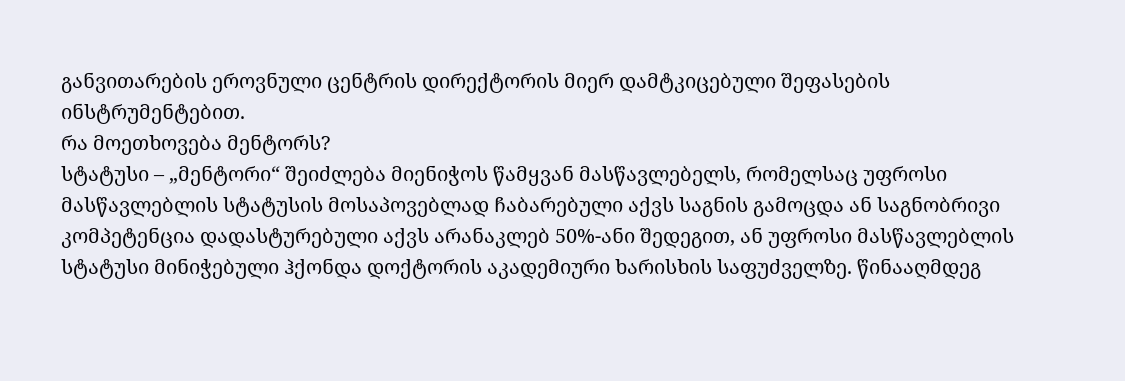განვითარების ეროვნული ცენტრის დირექტორის მიერ დამტკიცებული შეფასების ინსტრუმენტებით.
რა მოეთხოვება მენტორს?
სტატუსი – „მენტორი“ შეიძლება მიენიჭოს წამყვან მასწავლებელს, რომელსაც უფროსი მასწავლებლის სტატუსის მოსაპოვებლად ჩაბარებული აქვს საგნის გამოცდა ან საგნობრივი კომპეტენცია დადასტურებული აქვს არანაკლებ 50%-ანი შედეგით, ან უფროსი მასწავლებლის სტატუსი მინიჭებული ჰქონდა დოქტორის აკადემიური ხარისხის საფუძველზე. წინააღმდეგ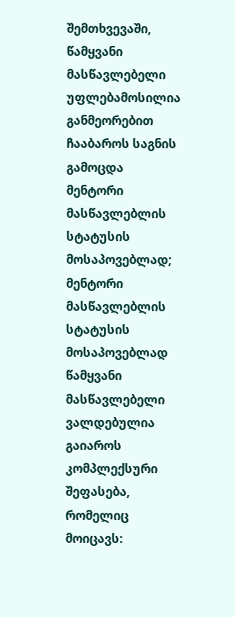შემთხვევაში, წამყვანი მასწავლებელი უფლებამოსილია განმეორებით ჩააბაროს საგნის გამოცდა მენტორი მასწავლებლის სტატუსის მოსაპოვებლად;
მენტორი მასწავლებლის სტატუსის მოსაპოვებლად წამყვანი მასწავლებელი ვალდებულია გაიაროს კომპლექსური შეფასება, რომელიც მოიცავს: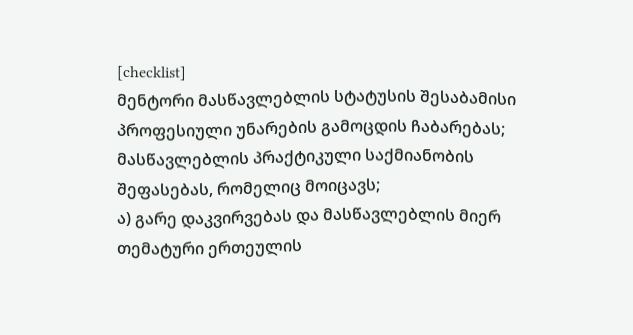[checklist]
მენტორი მასწავლებლის სტატუსის შესაბამისი პროფესიული უნარების გამოცდის ჩაბარებას;
მასწავლებლის პრაქტიკული საქმიანობის შეფასებას, რომელიც მოიცავს;
ა) გარე დაკვირვებას და მასწავლებლის მიერ თემატური ერთეულის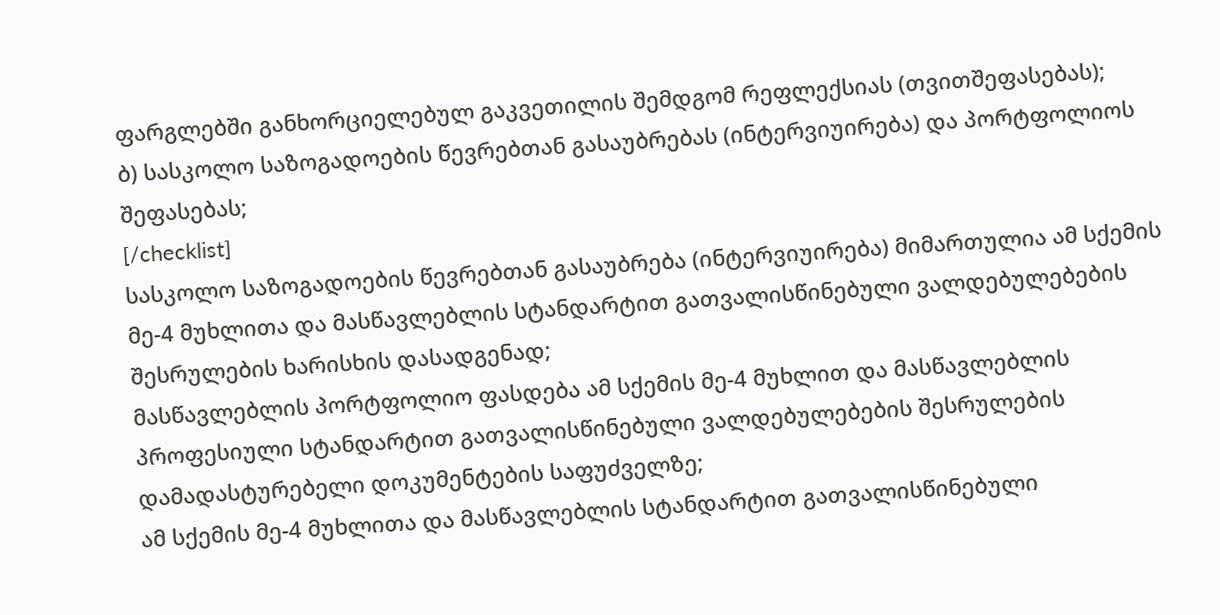ფარგლებში განხორციელებულ გაკვეთილის შემდგომ რეფლექსიას (თვითშეფასებას);
ბ) სასკოლო საზოგადოების წევრებთან გასაუბრებას (ინტერვიუირება) და პორტფოლიოს შეფასებას;
[/checklist]
სასკოლო საზოგადოების წევრებთან გასაუბრება (ინტერვიუირება) მიმართულია ამ სქემის მე-4 მუხლითა და მასწავლებლის სტანდარტით გათვალისწინებული ვალდებულებების შესრულების ხარისხის დასადგენად;
მასწავლებლის პორტფოლიო ფასდება ამ სქემის მე-4 მუხლით და მასწავლებლის პროფესიული სტანდარტით გათვალისწინებული ვალდებულებების შესრულების დამადასტურებელი დოკუმენტების საფუძველზე;
ამ სქემის მე-4 მუხლითა და მასწავლებლის სტანდარტით გათვალისწინებული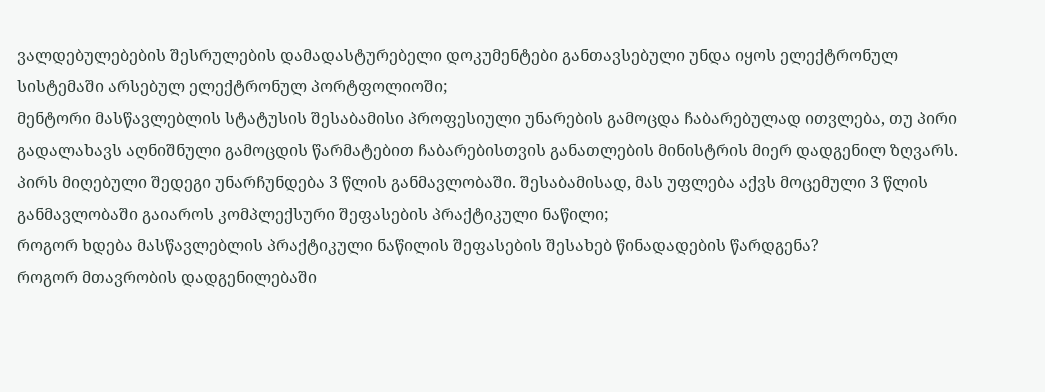ვალდებულებების შესრულების დამადასტურებელი დოკუმენტები განთავსებული უნდა იყოს ელექტრონულ სისტემაში არსებულ ელექტრონულ პორტფოლიოში;
მენტორი მასწავლებლის სტატუსის შესაბამისი პროფესიული უნარების გამოცდა ჩაბარებულად ითვლება, თუ პირი გადალახავს აღნიშნული გამოცდის წარმატებით ჩაბარებისთვის განათლების მინისტრის მიერ დადგენილ ზღვარს.
პირს მიღებული შედეგი უნარჩუნდება 3 წლის განმავლობაში. შესაბამისად, მას უფლება აქვს მოცემული 3 წლის განმავლობაში გაიაროს კომპლექსური შეფასების პრაქტიკული ნაწილი;
როგორ ხდება მასწავლებლის პრაქტიკული ნაწილის შეფასების შესახებ წინადადების წარდგენა?
როგორ მთავრობის დადგენილებაში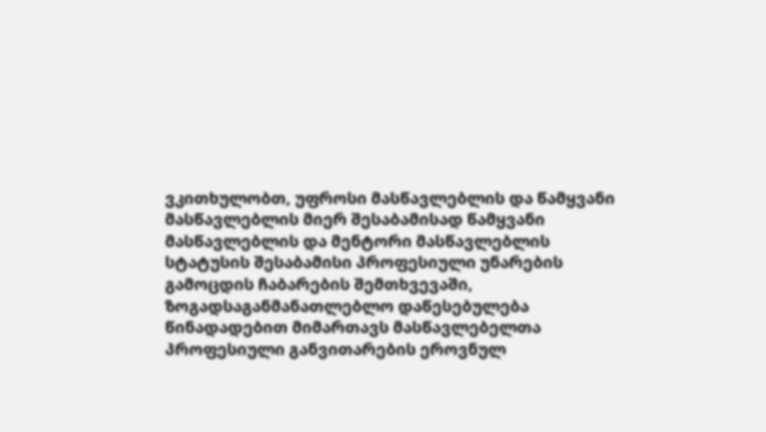ვკითხულობთ, უფროსი მასწავლებლის და წამყვანი მასწავლებლის მიერ შესაბამისად წამყვანი მასწავლებლის და მენტორი მასწავლებლის სტატუსის შესაბამისი პროფესიული უნარების გამოცდის ჩაბარების შემთხვევაში, ზოგადსაგანმანათლებლო დაწესებულება წინადადებით მიმართავს მასწავლებელთა პროფესიული განვითარების ეროვნულ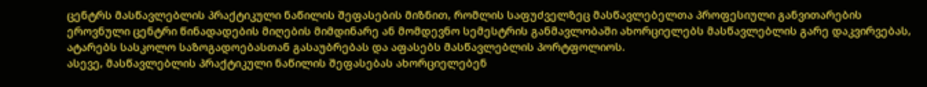ცენტრს მასწავლებლის პრაქტიკული ნაწილის შეფასების მიზნით, რომლის საფუძველზეც მასწავლებელთა პროფესიული განვითარების ეროვნული ცენტრი წინადადების მიღების მიმდინარე ან მომდევნო სემესტრის განმავლობაში ახორციელებს მასწავლებლის გარე დაკვირვებას, ატარებს სასკოლო საზოგადოებასთან გასაუბრებას და აფასებს მასწავლებლის პორტფოლიოს.
ასევე, მასწავლებლის პრაქტიკული ნაწილის შეფასებას ახორციელებენ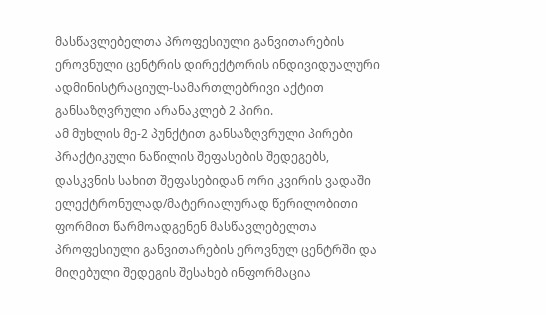მასწავლებელთა პროფესიული განვითარების ეროვნული ცენტრის დირექტორის ინდივიდუალური ადმინისტრაციულ-სამართლებრივი აქტით განსაზღვრული არანაკლებ 2 პირი.
ამ მუხლის მე-2 პუნქტით განსაზღვრული პირები პრაქტიკული ნაწილის შეფასების შედეგებს, დასკვნის სახით შეფასებიდან ორი კვირის ვადაში ელექტრონულად/მატერიალურად წერილობითი ფორმით წარმოადგენენ მასწავლებელთა პროფესიული განვითარების ეროვნულ ცენტრში და მიღებული შედეგის შესახებ ინფორმაცია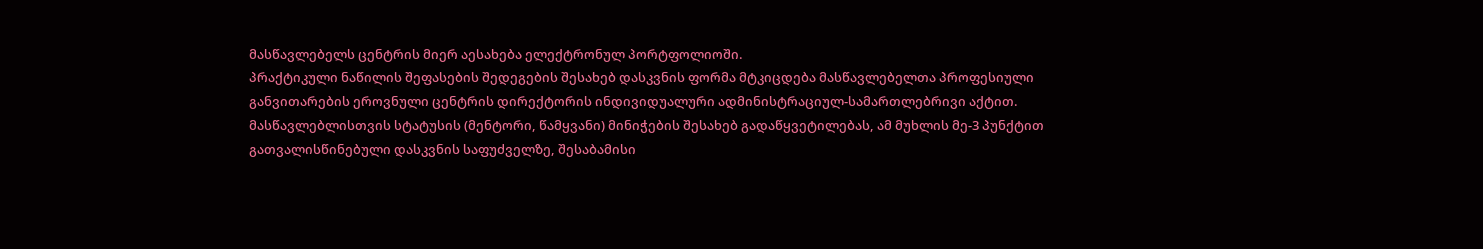მასწავლებელს ცენტრის მიერ აესახება ელექტრონულ პორტფოლიოში.
პრაქტიკული ნაწილის შეფასების შედეგების შესახებ დასკვნის ფორმა მტკიცდება მასწავლებელთა პროფესიული განვითარების ეროვნული ცენტრის დირექტორის ინდივიდუალური ადმინისტრაციულ-სამართლებრივი აქტით.
მასწავლებლისთვის სტატუსის (მენტორი, წამყვანი) მინიჭების შესახებ გადაწყვეტილებას, ამ მუხლის მე-3 პუნქტით გათვალისწინებული დასკვნის საფუძველზე, შესაბამისი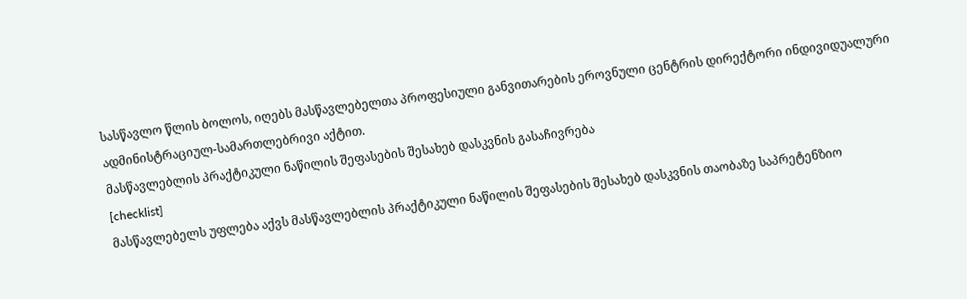სასწავლო წლის ბოლოს, იღებს მასწავლებელთა პროფესიული განვითარების ეროვნული ცენტრის დირექტორი ინდივიდუალური ადმინისტრაციულ-სამართლებრივი აქტით.
მასწავლებლის პრაქტიკული ნაწილის შეფასების შესახებ დასკვნის გასაჩივრება
[checklist]
მასწავლებელს უფლება აქვს მასწავლებლის პრაქტიკული ნაწილის შეფასების შესახებ დასკვნის თაობაზე საპრეტენზიო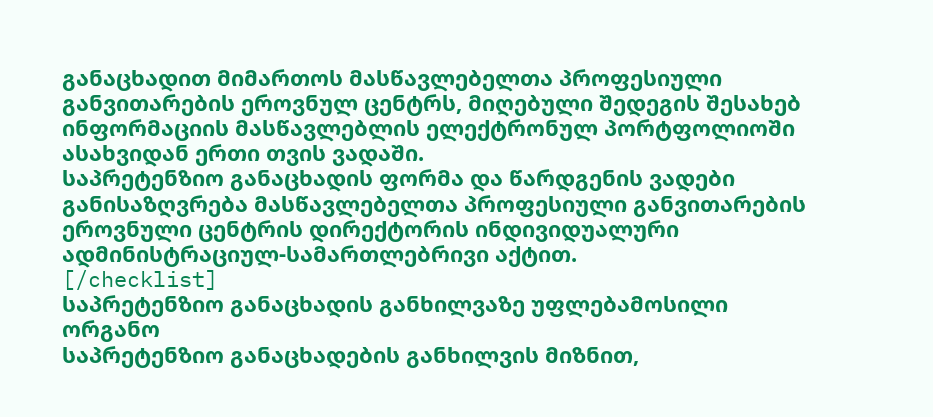განაცხადით მიმართოს მასწავლებელთა პროფესიული განვითარების ეროვნულ ცენტრს, მიღებული შედეგის შესახებ ინფორმაციის მასწავლებლის ელექტრონულ პორტფოლიოში ასახვიდან ერთი თვის ვადაში.
საპრეტენზიო განაცხადის ფორმა და წარდგენის ვადები განისაზღვრება მასწავლებელთა პროფესიული განვითარების ეროვნული ცენტრის დირექტორის ინდივიდუალური ადმინისტრაციულ-სამართლებრივი აქტით.
[/checklist]
საპრეტენზიო განაცხადის განხილვაზე უფლებამოსილი ორგანო
საპრეტენზიო განაცხადების განხილვის მიზნით,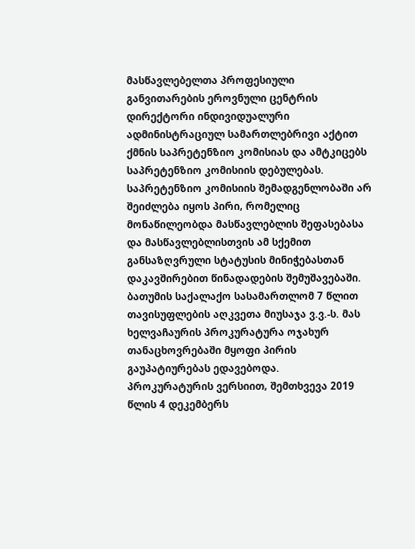მასწავლებელთა პროფესიული განვითარების ეროვნული ცენტრის დირექტორი ინდივიდუალური ადმინისტრაციულ სამართლებრივი აქტით ქმნის საპრეტენზიო კომისიას და ამტკიცებს საპრეტენზიო კომისიის დებულებას.
საპრეტენზიო კომისიის შემადგენლობაში არ შეიძლება იყოს პირი, რომელიც მონაწილეობდა მასწავლებლის შეფასებასა და მასწავლებლისთვის ამ სქემით განსაზღვრული სტატუსის მინიჭებასთან დაკავშირებით წინადადების შემუშავებაში.
ბათუმის საქალაქო სასამართლომ 7 წლით თავისუფლების აღკვეთა მიუსაჯა ვ.ვ.-ს. მას ხელვაჩაურის პროკურატურა ოჯახურ თანაცხოვრებაში მყოფი პირის გაუპატიურებას ედავებოდა.
პროკურატურის ვერსიით, შემთხვევა 2019 წლის 4 დეკემბერს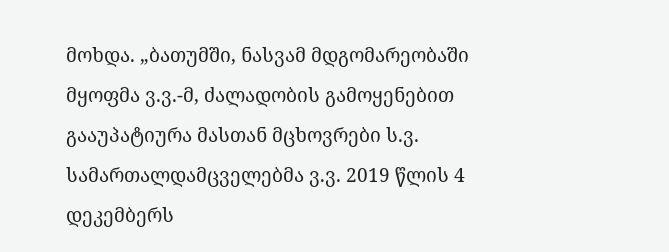მოხდა. „ბათუმში, ნასვამ მდგომარეობაში მყოფმა ვ.ვ.-მ, ძალადობის გამოყენებით გააუპატიურა მასთან მცხოვრები ს.ვ.
სამართალდამცველებმა ვ.ვ. 2019 წლის 4 დეკემბერს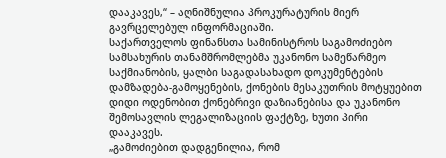დააკავეს,“ – აღნიშნულია პროკურატურის მიერ გავრცელებულ ინფორმაციაში.
საქართველოს ფინანსთა სამინისტროს საგამოძიებო სამსახურის თანამშრომლებმა უკანონო სამეწარმეო საქმიანობის, ყალბი საგადასახადო დოკუმენტების დამზადება-გამოყენების, ქონების მესაკუთრის მოტყუებით დიდი ოდენობით ქონებრივი დაზიანებისა და უკანონო შემოსავლის ლეგალიზაციის ფაქტზე, ხუთი პირი დააკავეს.
„გამოძიებით დადგენილია, რომ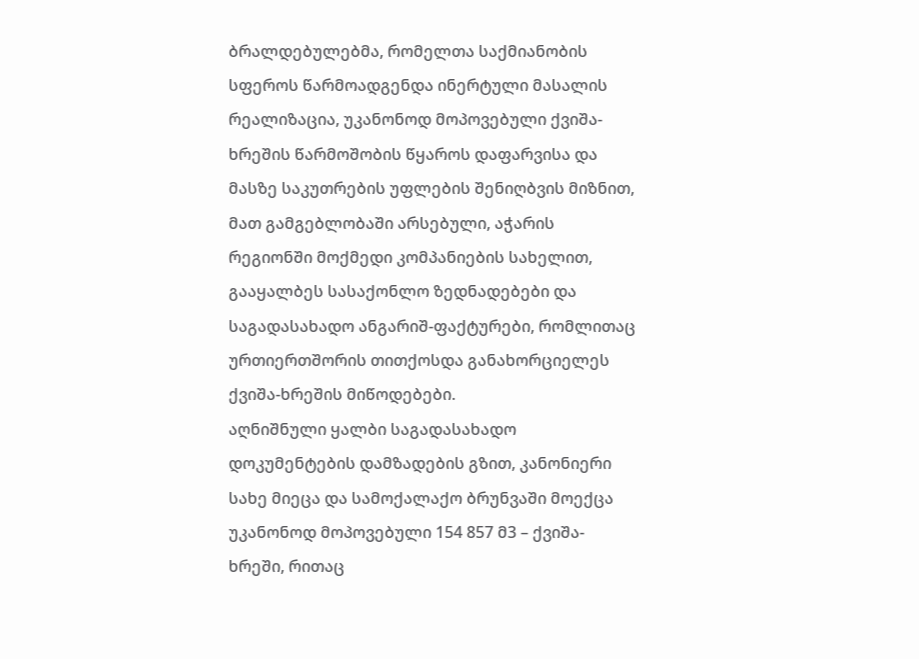ბრალდებულებმა, რომელთა საქმიანობის სფეროს წარმოადგენდა ინერტული მასალის რეალიზაცია, უკანონოდ მოპოვებული ქვიშა-ხრეშის წარმოშობის წყაროს დაფარვისა და მასზე საკუთრების უფლების შენიღბვის მიზნით, მათ გამგებლობაში არსებული, აჭარის რეგიონში მოქმედი კომპანიების სახელით, გააყალბეს სასაქონლო ზედნადებები და საგადასახადო ანგარიშ-ფაქტურები, რომლითაც ურთიერთშორის თითქოსდა განახორციელეს ქვიშა-ხრეშის მიწოდებები.
აღნიშნული ყალბი საგადასახადო დოკუმენტების დამზადების გზით, კანონიერი სახე მიეცა და სამოქალაქო ბრუნვაში მოექცა უკანონოდ მოპოვებული 154 857 მ3 – ქვიშა-ხრეში, რითაც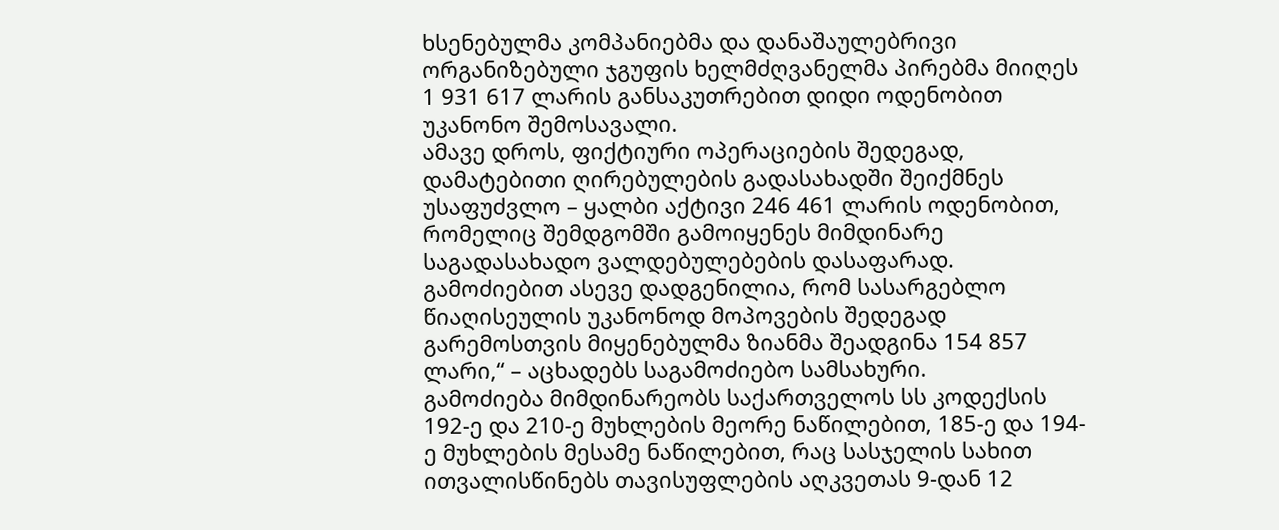ხსენებულმა კომპანიებმა და დანაშაულებრივი ორგანიზებული ჯგუფის ხელმძღვანელმა პირებმა მიიღეს 1 931 617 ლარის განსაკუთრებით დიდი ოდენობით უკანონო შემოსავალი.
ამავე დროს, ფიქტიური ოპერაციების შედეგად, დამატებითი ღირებულების გადასახადში შეიქმნეს უსაფუძვლო – ყალბი აქტივი 246 461 ლარის ოდენობით, რომელიც შემდგომში გამოიყენეს მიმდინარე საგადასახადო ვალდებულებების დასაფარად.
გამოძიებით ასევე დადგენილია, რომ სასარგებლო წიაღისეულის უკანონოდ მოპოვების შედეგად გარემოსთვის მიყენებულმა ზიანმა შეადგინა 154 857 ლარი,“ – აცხადებს საგამოძიებო სამსახური.
გამოძიება მიმდინარეობს საქართველოს სს კოდექსის 192-ე და 210-ე მუხლების მეორე ნაწილებით, 185-ე და 194-ე მუხლების მესამე ნაწილებით, რაც სასჯელის სახით ითვალისწინებს თავისუფლების აღკვეთას 9-დან 12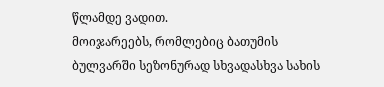წლამდე ვადით.
მოიჯარეებს, რომლებიც ბათუმის ბულვარში სეზონურად სხვადასხვა სახის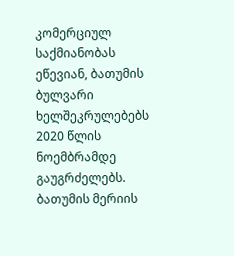კომერციულ საქმიანობას ეწევიან, ბათუმის ბულვარი ხელშეკრულებებს 2020 წლის ნოემბრამდე გაუგრძელებს. ბათუმის მერიის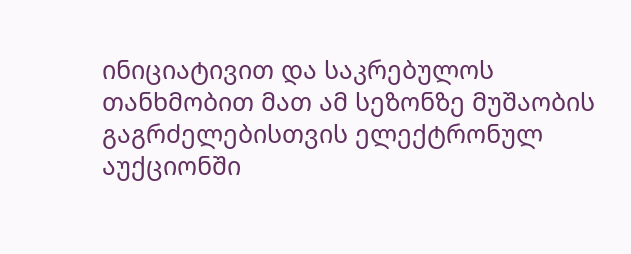ინიციატივით და საკრებულოს თანხმობით მათ ამ სეზონზე მუშაობის გაგრძელებისთვის ელექტრონულ აუქციონში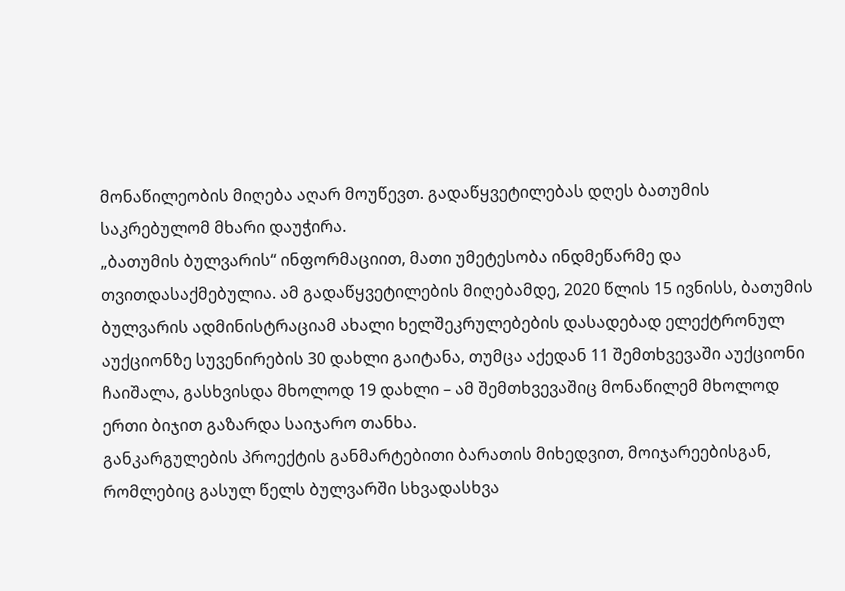მონაწილეობის მიღება აღარ მოუწევთ. გადაწყვეტილებას დღეს ბათუმის საკრებულომ მხარი დაუჭირა.
„ბათუმის ბულვარის“ ინფორმაციით, მათი უმეტესობა ინდმეწარმე და თვითდასაქმებულია. ამ გადაწყვეტილების მიღებამდე, 2020 წლის 15 ივნისს, ბათუმის ბულვარის ადმინისტრაციამ ახალი ხელშეკრულებების დასადებად ელექტრონულ აუქციონზე სუვენირების 30 დახლი გაიტანა, თუმცა აქედან 11 შემთხვევაში აუქციონი ჩაიშალა, გასხვისდა მხოლოდ 19 დახლი – ამ შემთხვევაშიც მონაწილემ მხოლოდ ერთი ბიჯით გაზარდა საიჯარო თანხა.
განკარგულების პროექტის განმარტებითი ბარათის მიხედვით, მოიჯარეებისგან, რომლებიც გასულ წელს ბულვარში სხვადასხვა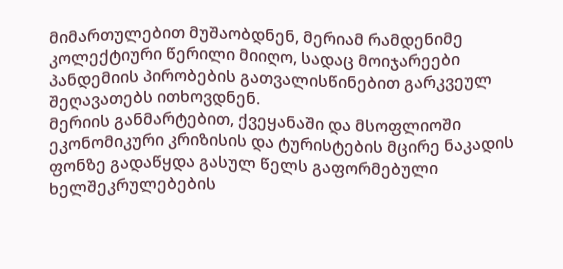მიმართულებით მუშაობდნენ, მერიამ რამდენიმე კოლექტიური წერილი მიიღო, სადაც მოიჯარეები პანდემიის პირობების გათვალისწინებით გარკვეულ შეღავათებს ითხოვდნენ.
მერიის განმარტებით, ქვეყანაში და მსოფლიოში ეკონომიკური კრიზისის და ტურისტების მცირე ნაკადის ფონზე გადაწყდა გასულ წელს გაფორმებული ხელშეკრულებების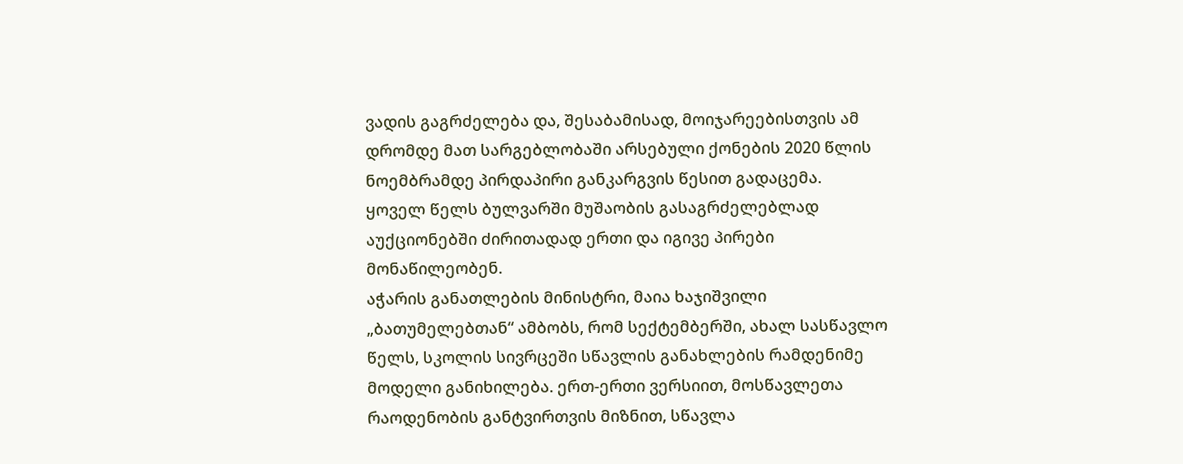ვადის გაგრძელება და, შესაბამისად, მოიჯარეებისთვის ამ დრომდე მათ სარგებლობაში არსებული ქონების 2020 წლის ნოემბრამდე პირდაპირი განკარგვის წესით გადაცემა.
ყოველ წელს ბულვარში მუშაობის გასაგრძელებლად აუქციონებში ძირითადად ერთი და იგივე პირები მონაწილეობენ.
აჭარის განათლების მინისტრი, მაია ხაჯიშვილი „ბათუმელებთან“ ამბობს, რომ სექტემბერში, ახალ სასწავლო წელს, სკოლის სივრცეში სწავლის განახლების რამდენიმე მოდელი განიხილება. ერთ-ერთი ვერსიით, მოსწავლეთა რაოდენობის განტვირთვის მიზნით, სწავლა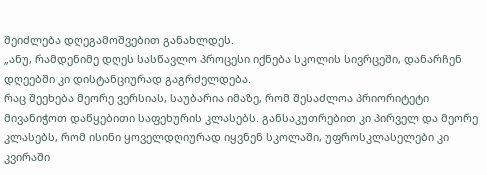შეიძლება დღეგამოშვებით განახლდეს.
„ანუ, რამდენიმე დღეს სასწავლო პროცესი იქნება სკოლის სივრცეში, დანარჩენ დღეებში კი დისტანციურად გაგრძელდება.
რაც შეეხება მეორე ვერსიას, საუბარია იმაზე, რომ შესაძლოა პრიორიტეტი მივანიჭოთ დაწყებითი საფეხურის კლასებს. განსაკუთრებით კი პირველ და მეორე კლასებს, რომ ისინი ყოველდღიურად იყვნენ სკოლაში, უფროსკლასელები კი კვირაში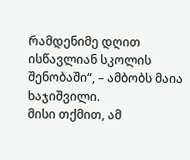რამდენიმე დღით ისწავლიან სკოლის შენობაში“, – ამბობს მაია ხაჯიშვილი.
მისი თქმით, ამ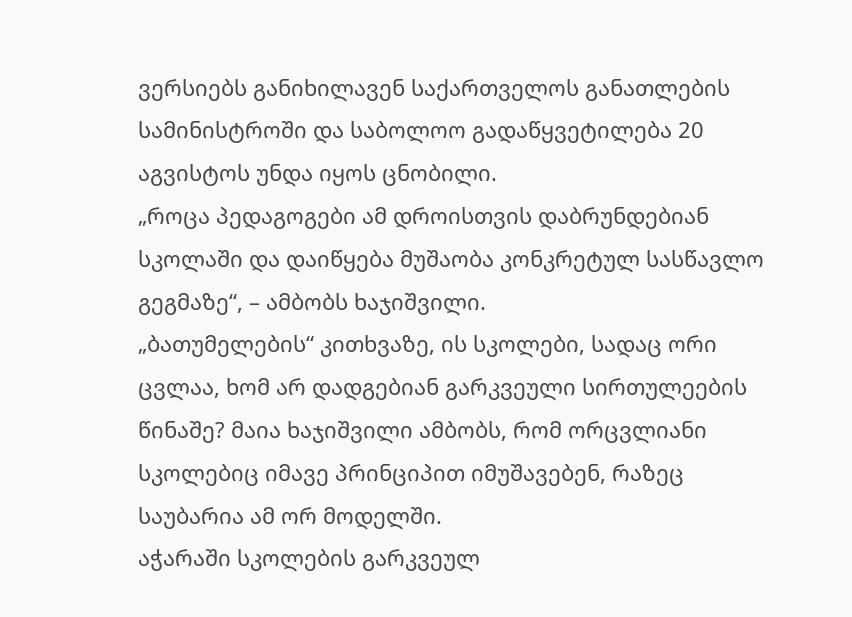ვერსიებს განიხილავენ საქართველოს განათლების სამინისტროში და საბოლოო გადაწყვეტილება 20 აგვისტოს უნდა იყოს ცნობილი.
„როცა პედაგოგები ამ დროისთვის დაბრუნდებიან სკოლაში და დაიწყება მუშაობა კონკრეტულ სასწავლო გეგმაზე“, – ამბობს ხაჯიშვილი.
„ბათუმელების“ კითხვაზე, ის სკოლები, სადაც ორი ცვლაა, ხომ არ დადგებიან გარკვეული სირთულეების წინაშე? მაია ხაჯიშვილი ამბობს, რომ ორცვლიანი სკოლებიც იმავე პრინციპით იმუშავებენ, რაზეც საუბარია ამ ორ მოდელში.
აჭარაში სკოლების გარკვეულ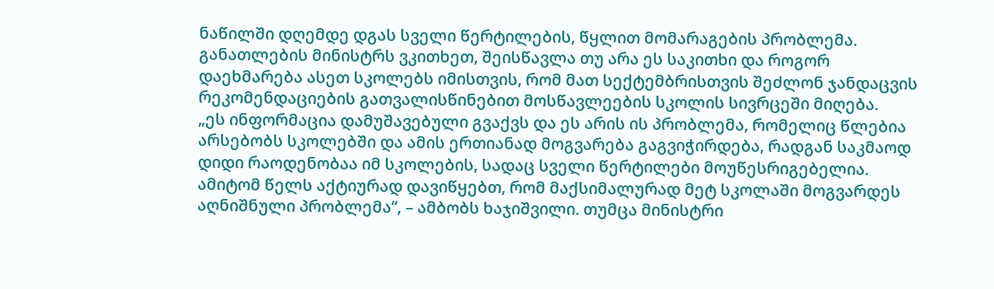ნაწილში დღემდე დგას სველი წერტილების, წყლით მომარაგების პრობლემა. განათლების მინისტრს ვკითხეთ, შეისწავლა თუ არა ეს საკითხი და როგორ დაეხმარება ასეთ სკოლებს იმისთვის, რომ მათ სექტემბრისთვის შეძლონ ჯანდაცვის რეკომენდაციების გათვალისწინებით მოსწავლეების სკოლის სივრცეში მიღება.
„ეს ინფორმაცია დამუშავებული გვაქვს და ეს არის ის პრობლემა, რომელიც წლებია არსებობს სკოლებში და ამის ერთიანად მოგვარება გაგვიჭირდება, რადგან საკმაოდ დიდი რაოდენობაა იმ სკოლების, სადაც სველი წერტილები მოუწესრიგებელია. ამიტომ წელს აქტიურად დავიწყებთ, რომ მაქსიმალურად მეტ სკოლაში მოგვარდეს აღნიშნული პრობლემა“, – ამბობს ხაჯიშვილი. თუმცა მინისტრი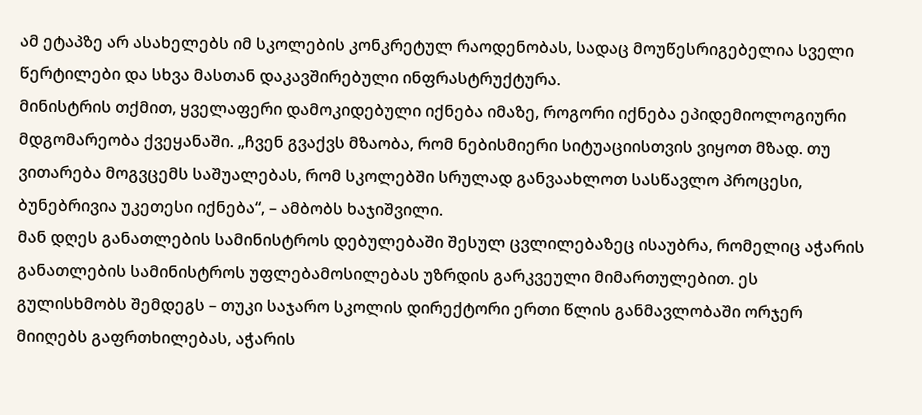ამ ეტაპზე არ ასახელებს იმ სკოლების კონკრეტულ რაოდენობას, სადაც მოუწესრიგებელია სველი წერტილები და სხვა მასთან დაკავშირებული ინფრასტრუქტურა.
მინისტრის თქმით, ყველაფერი დამოკიდებული იქნება იმაზე, როგორი იქნება ეპიდემიოლოგიური მდგომარეობა ქვეყანაში. „ჩვენ გვაქვს მზაობა, რომ ნებისმიერი სიტუაციისთვის ვიყოთ მზად. თუ ვითარება მოგვცემს საშუალებას, რომ სკოლებში სრულად განვაახლოთ სასწავლო პროცესი, ბუნებრივია უკეთესი იქნება“, – ამბობს ხაჯიშვილი.
მან დღეს განათლების სამინისტროს დებულებაში შესულ ცვლილებაზეც ისაუბრა, რომელიც აჭარის განათლების სამინისტროს უფლებამოსილებას უზრდის გარკვეული მიმართულებით. ეს გულისხმობს შემდეგს – თუკი საჯარო სკოლის დირექტორი ერთი წლის განმავლობაში ორჯერ მიიღებს გაფრთხილებას, აჭარის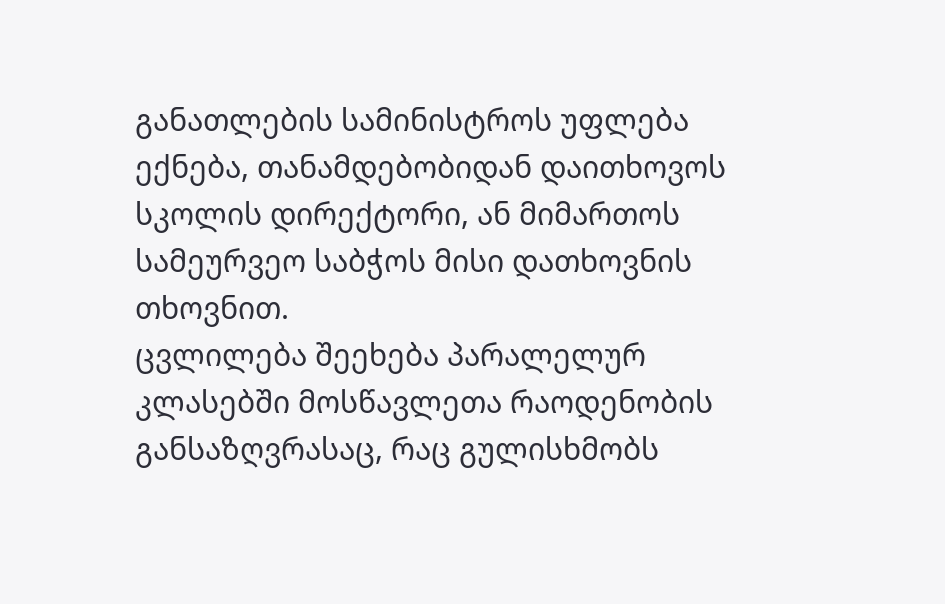განათლების სამინისტროს უფლება ექნება, თანამდებობიდან დაითხოვოს სკოლის დირექტორი, ან მიმართოს სამეურვეო საბჭოს მისი დათხოვნის თხოვნით.
ცვლილება შეეხება პარალელურ კლასებში მოსწავლეთა რაოდენობის განსაზღვრასაც, რაც გულისხმობს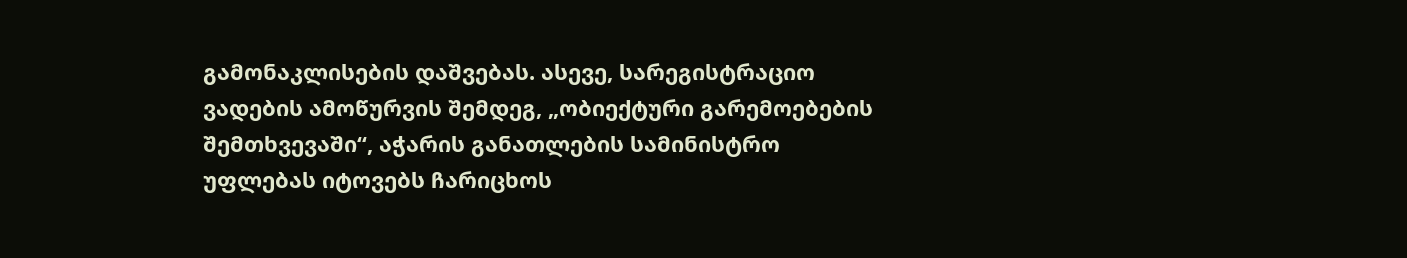გამონაკლისების დაშვებას. ასევე, სარეგისტრაციო ვადების ამოწურვის შემდეგ, „ობიექტური გარემოებების შემთხვევაში“, აჭარის განათლების სამინისტრო უფლებას იტოვებს ჩარიცხოს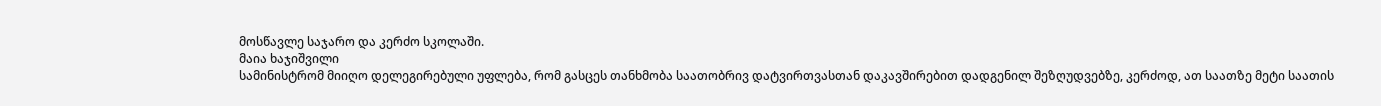მოსწავლე საჯარო და კერძო სკოლაში.
მაია ხაჯიშვილი
სამინისტრომ მიიღო დელეგირებული უფლება, რომ გასცეს თანხმობა საათობრივ დატვირთვასთან დაკავშირებით დადგენილ შეზღუდვებზე, კერძოდ, ათ საათზე მეტი საათის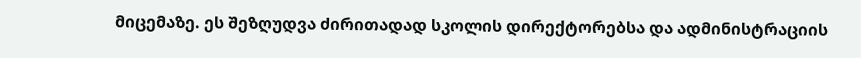მიცემაზე. ეს შეზღუდვა ძირითადად სკოლის დირექტორებსა და ადმინისტრაციის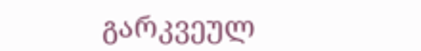გარკვეულ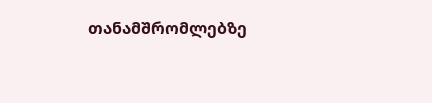თანამშრომლებზე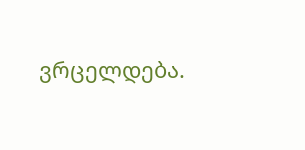ვრცელდება.